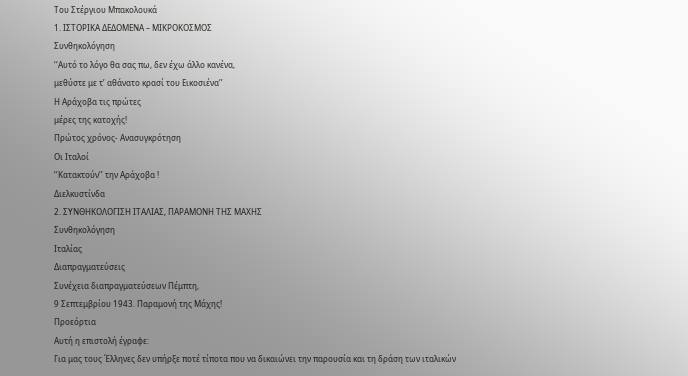Του Στέργιου Μπακολουκά
1. ΙΣΤΟΡΙΚΑ ΔΕΔΟΜΕΝΑ – ΜΙΚΡΟΚΟΣΜΟΣ
Συνθηκολόγηση
‘‘Αυτό το λόγο θα σας πω, δεν έχω άλλο κανένα,
μεθύστε με τ’ αθάνατο κρασί του Εικοσιένα’’
Η Αράχοβα τις πρώτες
μέρες της κατοχής!
Πρώτος χρόνος- Ανασυγκρότηση
Οι Ιταλοί
‘‘Κατακτούν’’ την Αράχοβα !
Διελκυστίνδα
2. ΣΥΝΘΗΚΟΛΟΓΙΣΗ ΙΤΑΛΙΑΣ, ΠΑΡΑΜΟΝΗ ΤΗΣ ΜΑΧΗΣ
Συνθηκολόγηση
Ιταλίας
Διαπραγματεύσεις
Συνέχεια διαπραγματεύσεων Πέμπτη,
9 Σεπτεμβρίου 1943. Παραμονή της Μάχης!
Προεόρτια
Αυτή η επιστολή έγραφε:
Για μας τους Έλληνες δεν υπήρξε ποτέ τίποτα που να δικαιώνει την παρουσία και τη δράση των ιταλικών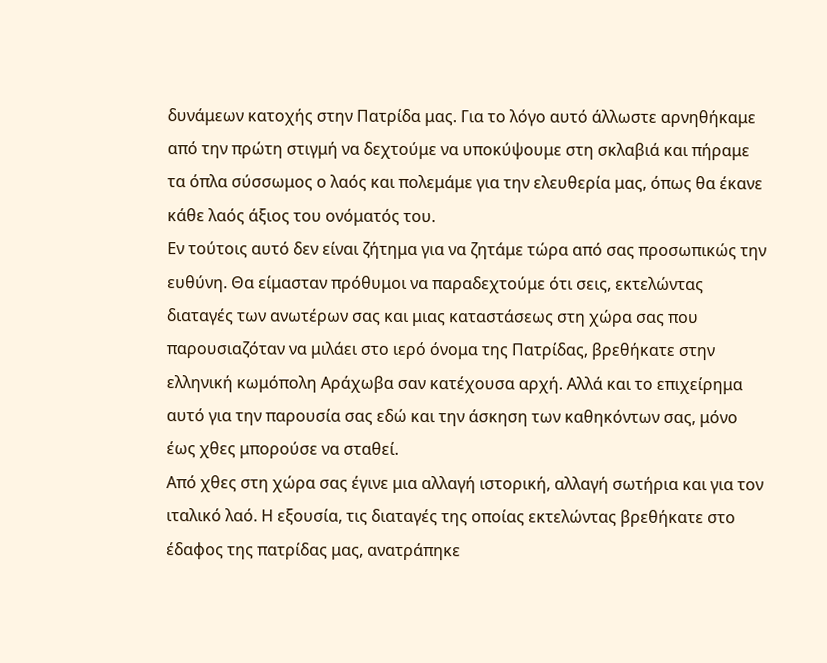δυνάμεων κατοχής στην Πατρίδα μας. Για το λόγο αυτό άλλωστε αρνηθήκαμε από την πρώτη στιγμή να δεχτούμε να υποκύψουμε στη σκλαβιά και πήραμε τα όπλα σύσσωμος ο λαός και πολεμάμε για την ελευθερία μας, όπως θα έκανε κάθε λαός άξιος του ονόματός του.
Εν τούτοις αυτό δεν είναι ζήτημα για να ζητάμε τώρα από σας προσωπικώς την ευθύνη. Θα είμασταν πρόθυμοι να παραδεχτούμε ότι σεις, εκτελώντας διαταγές των ανωτέρων σας και μιας καταστάσεως στη χώρα σας που παρουσιαζόταν να μιλάει στο ιερό όνομα της Πατρίδας, βρεθήκατε στην ελληνική κωμόπολη Αράχωβα σαν κατέχουσα αρχή. Αλλά και το επιχείρημα αυτό για την παρουσία σας εδώ και την άσκηση των καθηκόντων σας, μόνο έως χθες μπορούσε να σταθεί.
Από χθες στη χώρα σας έγινε μια αλλαγή ιστορική, αλλαγή σωτήρια και για τον ιταλικό λαό. Η εξουσία, τις διαταγές της οποίας εκτελώντας βρεθήκατε στο έδαφος της πατρίδας μας, ανατράπηκε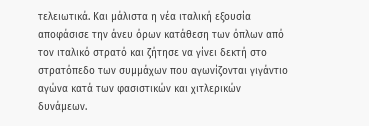τελειωτικά. Και μάλιστα η νέα ιταλική εξουσία αποφάσισε την άνευ όρων κατάθεση των όπλων από τον ιταλικό στρατό και ζήτησε να γίνει δεκτή στο στρατόπεδο των συμμάχων που αγωνίζονται γιγάντιο αγώνα κατά των φασιστικών και χιτλερικών δυνάμεων.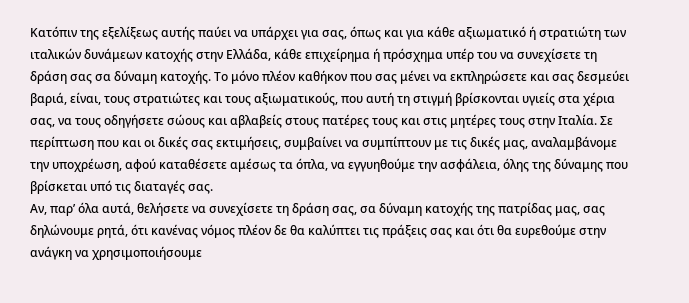Κατόπιν της εξελίξεως αυτής παύει να υπάρχει για σας, όπως και για κάθε αξιωματικό ή στρατιώτη των ιταλικών δυνάμεων κατοχής στην Ελλάδα, κάθε επιχείρημα ή πρόσχημα υπέρ του να συνεχίσετε τη δράση σας σα δύναμη κατοχής. Το μόνο πλέον καθήκον που σας μένει να εκπληρώσετε και σας δεσμεύει βαριά, είναι, τους στρατιώτες και τους αξιωματικούς, που αυτή τη στιγμή βρίσκονται υγιείς στα χέρια σας, να τους οδηγήσετε σώους και αβλαβείς στους πατέρες τους και στις μητέρες τους στην Ιταλία. Σε περίπτωση που και οι δικές σας εκτιμήσεις, συμβαίνει να συμπίπτουν με τις δικές μας, αναλαμβάνομε την υποχρέωση, αφού καταθέσετε αμέσως τα όπλα, να εγγυηθούμε την ασφάλεια, όλης της δύναμης που βρίσκεται υπό τις διαταγές σας.
Αν, παρ’ όλα αυτά, θελήσετε να συνεχίσετε τη δράση σας, σα δύναμη κατοχής της πατρίδας μας, σας δηλώνουμε ρητά, ότι κανένας νόμος πλέον δε θα καλύπτει τις πράξεις σας και ότι θα ευρεθούμε στην ανάγκη να χρησιμοποιήσουμε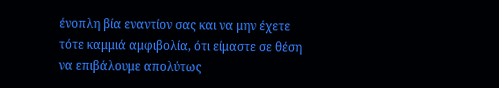ένοπλη βία εναντίον σας και να μην έχετε τότε καμμιά αμφιβολία, ότι είμαστε σε θέση να επιβάλουμε απολύτως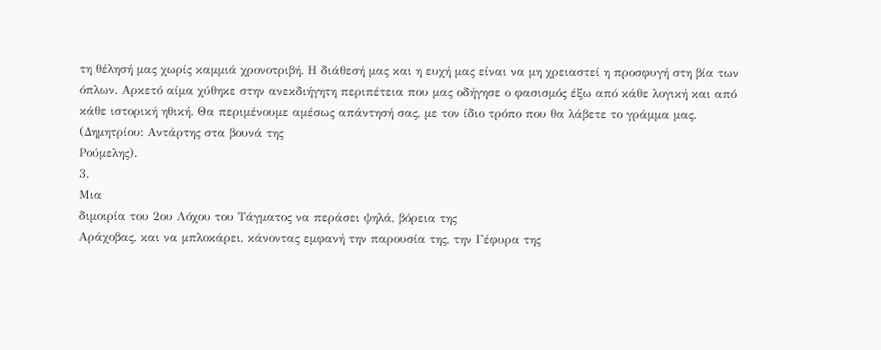τη θέλησή μας χωρίς καμμιά χρονοτριβή. Η διάθεσή μας και η ευχή μας είναι να μη χρειαστεί η προσφυγή στη βία των όπλων. Αρκετό αίμα χύθηκε στην ανεκδιήγητη περιπέτεια που μας οδήγησε ο φασισμός έξω από κάθε λογική και από κάθε ιστορική ηθική. Θα περιμένουμε αμέσως απάντησή σας, με τον ίδιο τρόπο που θα λάβετε το γράμμα μας.
(Δημητρίου: Αντάρτης στα βουνά της
Ρούμελης).
3.
Μια
διμοιρία του 2ου Λόχου του Τάγματος να περάσει ψηλά, βόρεια της
Αράχοβας, και να μπλοκάρει, κάνοντας εμφανή την παρουσία της, την Γέφυρα της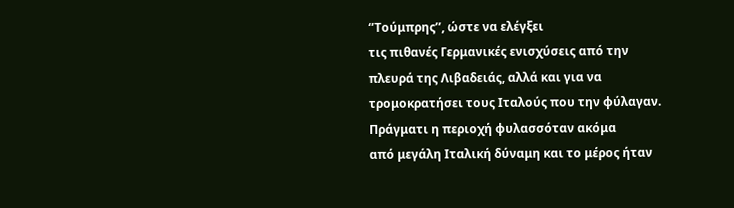‘’Τούμπρης’’, ώστε να ελέγξει
τις πιθανές Γερμανικές ενισχύσεις από την πλευρά της Λιβαδειάς, αλλά και για να
τρομοκρατήσει τους Ιταλούς που την φύλαγαν. Πράγματι η περιοχή φυλασσόταν ακόμα
από μεγάλη Ιταλική δύναμη και το μέρος ήταν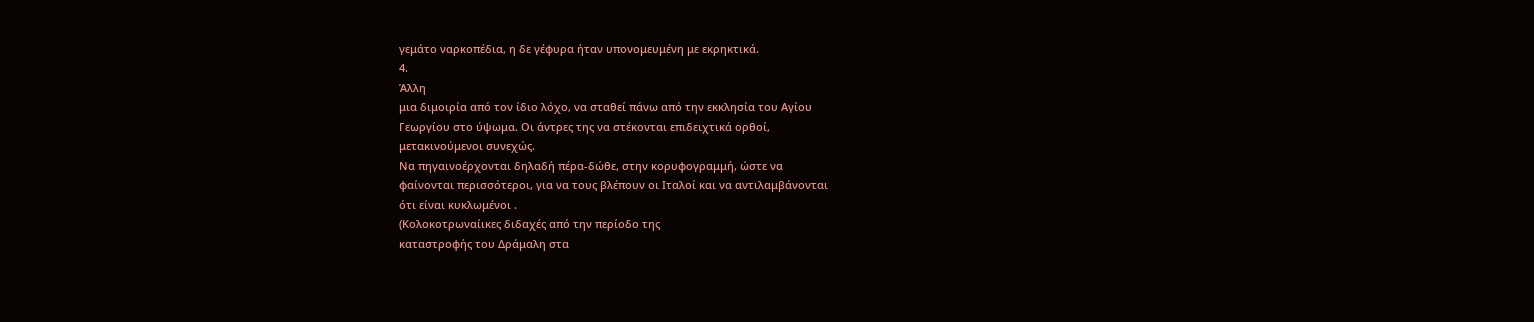γεμάτο ναρκοπέδια, η δε γέφυρα ήταν υπονομευμένη με εκρηκτικά.
4.
Άλλη
μια διμοιρία από τον ίδιο λόχο, να σταθεί πάνω από την εκκλησία του Αγίου
Γεωργίου στο ύψωμα. Οι άντρες της να στέκονται επιδειχτικά ορθοί,
μετακινούμενοι συνεχώς.
Να πηγαινοέρχονται δηλαδή πέρα-δώθε, στην κορυφογραμμή, ώστε να
φαίνονται περισσότεροι, για να τους βλέπουν οι Ιταλοί και να αντιλαμβάνονται
ότι είναι κυκλωμένοι .
(Κολοκοτρωναίικες διδαχές από την περίοδο της
καταστροφής του Δράμαλη στα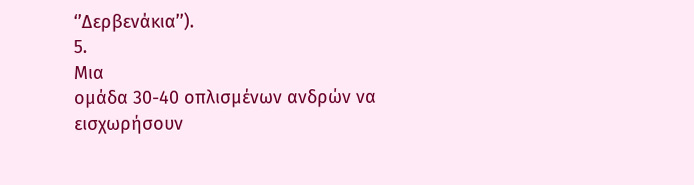‘’Δερβενάκια’’).
5.
Μια
ομάδα 30-40 οπλισμένων ανδρών να εισχωρήσουν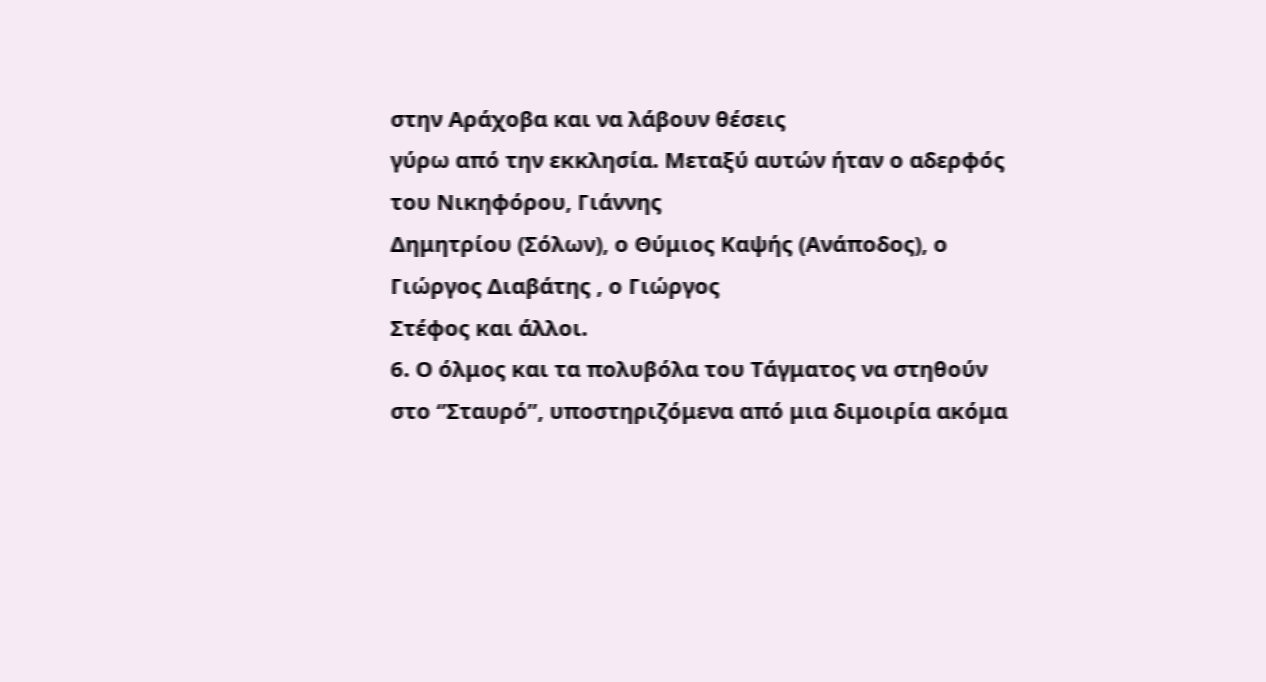στην Αράχοβα και να λάβουν θέσεις
γύρω από την εκκλησία. Μεταξύ αυτών ήταν ο αδερφός του Νικηφόρου, Γιάννης
Δημητρίου (Σόλων), ο Θύμιος Καψής (Ανάποδος), ο Γιώργος Διαβάτης , ο Γιώργος
Στέφος και άλλοι.
6. Ο όλμος και τα πολυβόλα του Τάγματος να στηθούν στο ‘’Σταυρό’’, υποστηριζόμενα από μια διμοιρία ακόμα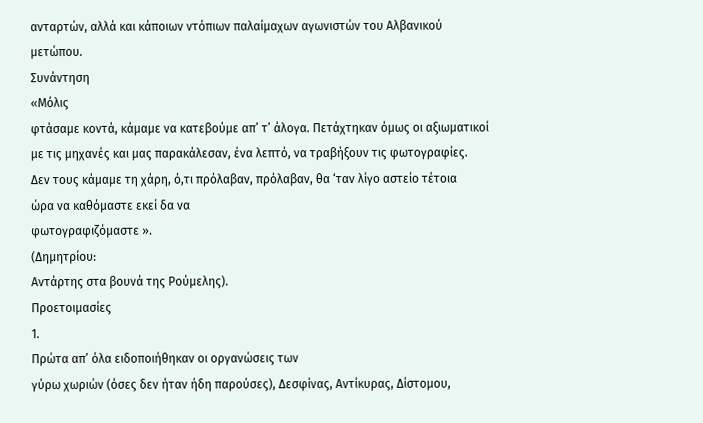ανταρτών, αλλά και κάποιων ντόπιων παλαίμαχων αγωνιστών του Αλβανικού μετώπου.
Συνάντηση
«Μόλις
φτάσαμε κοντά, κάμαμε να κατεβούμε απ’ τ’ άλογα. Πετάχτηκαν όμως οι αξιωματικοί
με τις μηχανές και μας παρακάλεσαν, ένα λεπτό, να τραβήξουν τις φωτογραφίες.
Δεν τους κάμαμε τη χάρη, ό,τι πρόλαβαν, πρόλαβαν, θα ‘ταν λίγο αστείο τέτοια
ώρα να καθόμαστε εκεί δα να
φωτογραφιζόμαστε ».
(Δημητρίου:
Αντάρτης στα βουνά της Ρούμελης).
Προετοιμασίες
1.
Πρώτα απ’ όλα ειδοποιήθηκαν οι οργανώσεις των
γύρω χωριών (όσες δεν ήταν ήδη παρούσες), Δεσφίνας, Αντίκυρας, Δίστομου,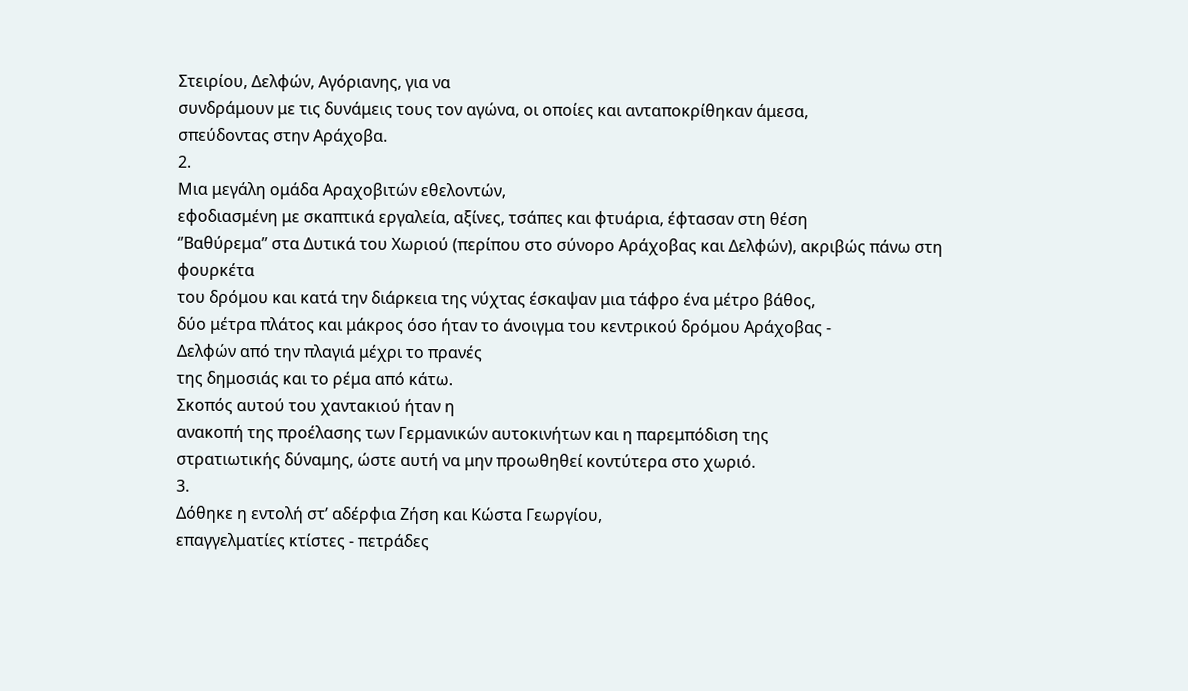Στειρίου, Δελφών, Αγόριανης, για να
συνδράμουν με τις δυνάμεις τους τον αγώνα, οι οποίες και ανταποκρίθηκαν άμεσα,
σπεύδοντας στην Αράχοβα.
2.
Μια μεγάλη ομάδα Αραχοβιτών εθελοντών,
εφοδιασμένη με σκαπτικά εργαλεία, αξίνες, τσάπες και φτυάρια, έφτασαν στη θέση
‘’Βαθύρεμα’’ στα Δυτικά του Χωριού (περίπου στο σύνορο Αράχοβας και Δελφών), ακριβώς πάνω στη φουρκέτα
του δρόμου και κατά την διάρκεια της νύχτας έσκαψαν μια τάφρο ένα μέτρο βάθος,
δύο μέτρα πλάτος και μάκρος όσο ήταν το άνοιγμα του κεντρικού δρόμου Αράχοβας -
Δελφών από την πλαγιά μέχρι το πρανές
της δημοσιάς και το ρέμα από κάτω.
Σκοπός αυτού του χαντακιού ήταν η
ανακοπή της προέλασης των Γερμανικών αυτοκινήτων και η παρεμπόδιση της
στρατιωτικής δύναμης, ώστε αυτή να μην προωθηθεί κοντύτερα στο χωριό.
3.
Δόθηκε η εντολή στ’ αδέρφια Ζήση και Κώστα Γεωργίου,
επαγγελματίες κτίστες - πετράδες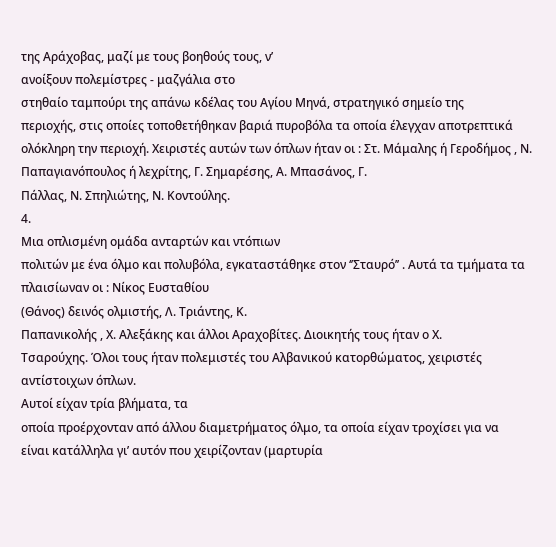της Αράχοβας, μαζί με τους βοηθούς τους, ν’
ανοίξουν πολεμίστρες - μαζγάλια στο
στηθαίο ταμπούρι της απάνω κδέλας του Αγίου Μηνά, στρατηγικό σημείο της
περιοχής, στις οποίες τοποθετήθηκαν βαριά πυροβόλα τα οποία έλεγχαν αποτρεπτικά
ολόκληρη την περιοχή. Χειριστές αυτών των όπλων ήταν οι : Στ. Μάμαλης ή Γεροδήμος , Ν. Παπαγιανόπουλος ή λεχρίτης, Γ. Σημαρέσης, Α. Μπασάνος, Γ.
Πάλλας, Ν. Σπηλιώτης, Ν. Κοντούλης.
4.
Μια οπλισμένη ομάδα ανταρτών και ντόπιων
πολιτών με ένα όλμο και πολυβόλα, εγκαταστάθηκε στον ‘’Σταυρό’’ . Αυτά τα τμήματα τα πλαισίωναν οι : Νίκος Ευσταθίου
(Θάνος) δεινός ολμιστής, Λ. Τριάντης, Κ.
Παπανικολής , Χ. Αλεξάκης και άλλοι Αραχοβίτες. Διοικητής τους ήταν ο Χ.
Τσαρούχης. Όλοι τους ήταν πολεμιστές του Αλβανικού κατορθώματος, χειριστές
αντίστοιχων όπλων.
Αυτοί είχαν τρία βλήματα, τα
οποία προέρχονταν από άλλου διαμετρήματος όλμο, τα οποία είχαν τροχίσει για να
είναι κατάλληλα γι’ αυτόν που χειρίζονταν (μαρτυρία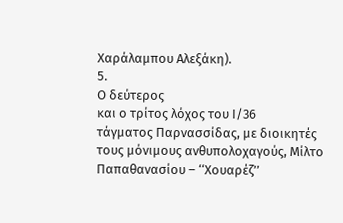Χαράλαμπου Αλεξάκη).
5.
Ο δεύτερος
και ο τρίτος λόχος του Ι/36
τάγματος Παρνασσίδας, με διοικητές
τους μόνιμους ανθυπολοχαγούς, Μίλτο
Παπαθανασίου – ‘‘Χουαρέζ’’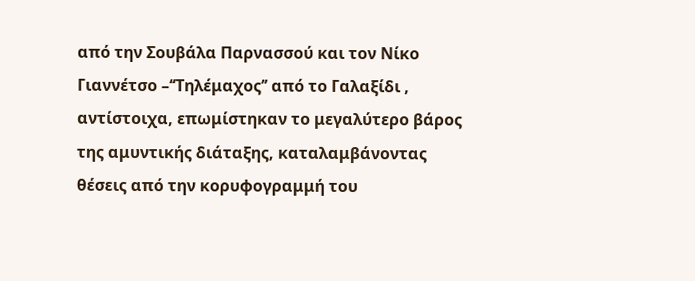από την Σουβάλα Παρνασσού και τον Νίκο Γιαννέτσο –‘‘Τηλέμαχος’’ από το Γαλαξίδι , αντίστοιχα, επωμίστηκαν το μεγαλύτερο βάρος της αμυντικής διάταξης, καταλαμβάνοντας
θέσεις από την κορυφογραμμή του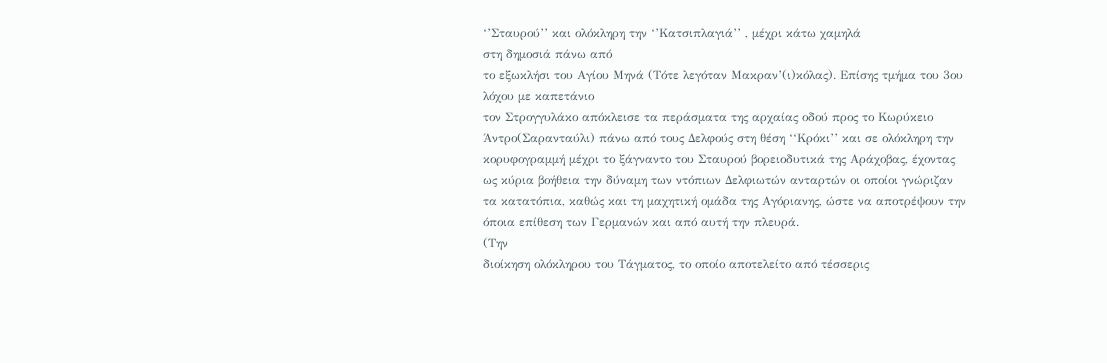‘’Σταυρού’’ και ολόκληρη την ‘’Κατσιπλαγιά’’ , μέχρι κάτω χαμηλά
στη δημοσιά πάνω από
το εξωκλήσι του Αγίου Μηνά (Τότε λεγόταν Μακραν’(ι)κόλας). Επίσης τμήμα του 3ου λόχου με καπετάνιο
τον Στρογγυλάκο απόκλεισε τα περάσματα της αρχαίας οδού προς το Κωρύκειο
Άντρο(Σαρανταύλι) πάνω από τους Δελφούς στη θέση ‘‘Κρόκι’’ και σε ολόκληρη την
κορυφογραμμή μέχρι το ξάγναντο του Σταυρού βορειοδυτικά της Αράχοβας, έχοντας
ως κύρια βοήθεια την δύναμη των ντόπιων Δελφιωτών ανταρτών οι οποίοι γνώριζαν
τα κατατόπια, καθώς και τη μαχητική ομάδα της Αγόριανης, ώστε να αποτρέψουν την
όποια επίθεση των Γερμανών και από αυτή την πλευρά.
(Την
διοίκηση ολόκληρου του Τάγματος, το οποίο αποτελείτο από τέσσερις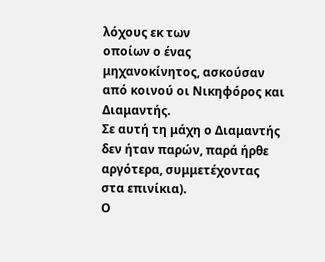λόχους εκ των
οποίων ο ένας μηχανοκίνητος, ασκούσαν
από κοινού οι Νικηφόρος και Διαμαντής.
Σε αυτή τη μάχη ο Διαμαντής δεν ήταν παρών, παρά ήρθε αργότερα, συμμετέχοντας
στα επινίκια).
Ο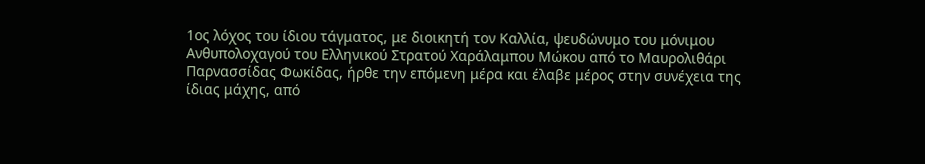1ος λόχος του ίδιου τάγματος, με διοικητή τον Καλλία, ψευδώνυμο του μόνιμου
Ανθυπολοχαγού του Ελληνικού Στρατού Χαράλαμπου Μώκου από το Μαυρολιθάρι
Παρνασσίδας Φωκίδας, ήρθε την επόμενη μέρα και έλαβε μέρος στην συνέχεια της
ίδιας μάχης, από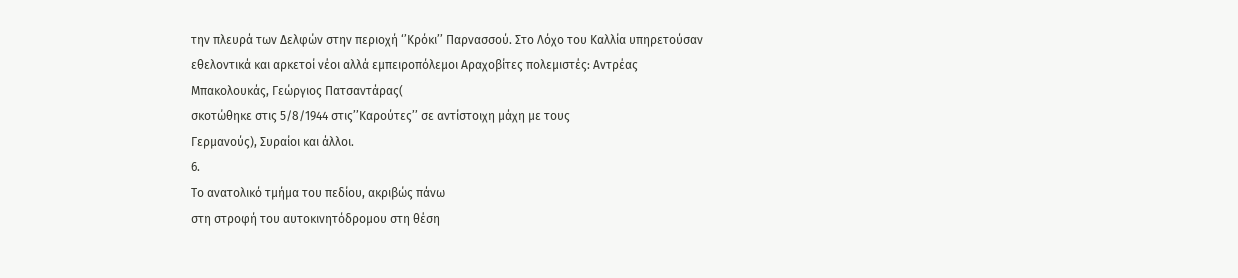την πλευρά των Δελφών στην περιοχή ‘’Κρόκι’’ Παρνασσού. Στο Λόχο του Καλλία υπηρετούσαν
εθελοντικά και αρκετοί νέοι αλλά εμπειροπόλεμοι Αραχοβίτες πολεμιστές: Αντρέας
Μπακολουκάς, Γεώργιος Πατσαντάρας(
σκοτώθηκε στις 5/8/1944 στις’’Καρούτες’’ σε αντίστοιχη μάχη με τους
Γερμανούς), Συραίοι και άλλοι.
6.
Το ανατολικό τμήμα του πεδίου, ακριβώς πάνω
στη στροφή του αυτοκινητόδρομου στη θέση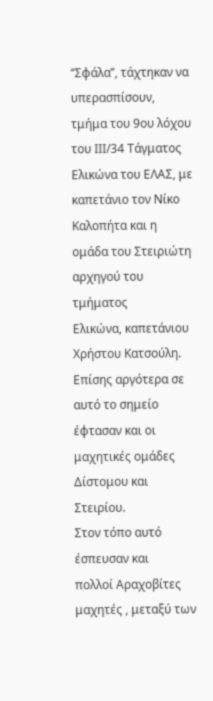‘‘Σφάλα’’, τάχτηκαν να υπερασπίσουν,
τμήμα του 9ου λόχου του ΙΙΙ/34 Τάγματος Ελικώνα του ΕΛΑΣ, με
καπετάνιο τον Νίκο Καλοπήτα και η ομάδα του Στειριώτη αρχηγού του τμήματος
Ελικώνα, καπετάνιου Χρήστου Κατσούλη.
Επίσης αργότερα σε αυτό το σημείο έφτασαν και οι μαχητικές ομάδες Δίστομου και
Στειρίου.
Στον τόπο αυτό έσπευσαν και
πολλοί Αραχοβίτες μαχητές , μεταξύ των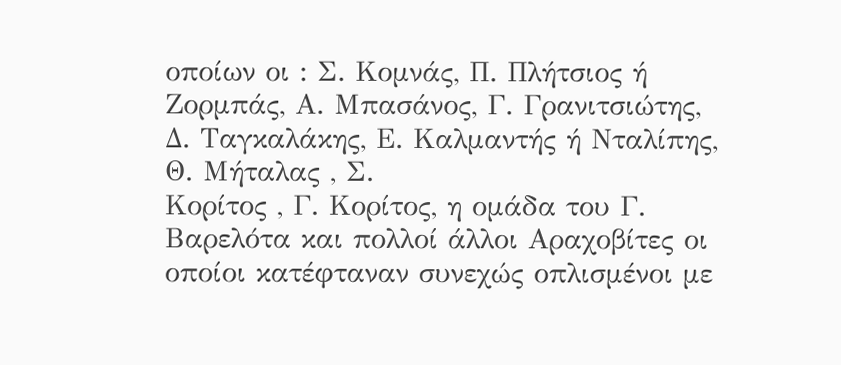οποίων οι : Σ. Κομνάς, Π. Πλήτσιος ή
Ζορμπάς, Α. Μπασάνος, Γ. Γρανιτσιώτης,
Δ. Ταγκαλάκης, Ε. Καλμαντής ή Νταλίπης, Θ. Μήταλας , Σ.
Κορίτος , Γ. Κορίτος, η ομάδα του Γ. Βαρελότα και πολλοί άλλοι Αραχοβίτες οι
οποίοι κατέφταναν συνεχώς οπλισμένοι με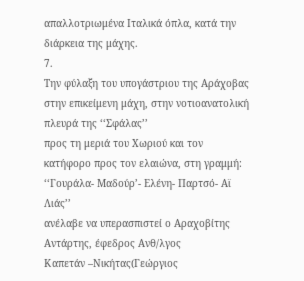απαλλοτριωμένα Ιταλικά όπλα, κατά την
διάρκεια της μάχης.
7.
Την φύλαξη του υπογάστριου της Αράχοβας στην επικείμενη μάχη, στην νοτιοανατολική πλευρά της ‘‘Σφάλας’’
προς τη μεριά του Χωριού και τον κατήφορο προς τον ελαιώνα, στη γραμμή:
‘‘Γουράλα- Μαδούρ’- Ελένη- Παρτσό- Αϊ Λιάς’’
ανέλαβε να υπερασπιστεί ο Αραχοβίτης
Αντάρτης, έφεδρος Ανθ/λγος
Καπετάν –Νικήτας(Γεώργιος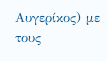Αυγερίκος) με τους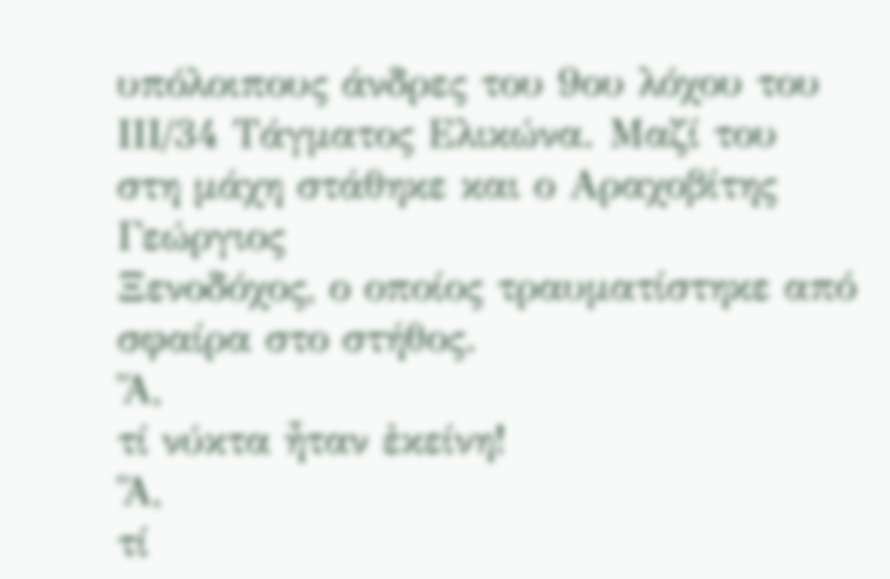υπόλοιπους άνδρες του 9ου λόχου του ΙΙΙ/34 Τάγματος Ελικώνα. Μαζί του
στη μάχη στάθηκε και ο Αραχοβίτης Γεώργιος
Ξενοδόχος, ο οποίος τραυματίστηκε από σφαίρα στο στήθος.
Ἅ,
τί νύκτα ἦταν ἐκείνη!
Ἅ,
τί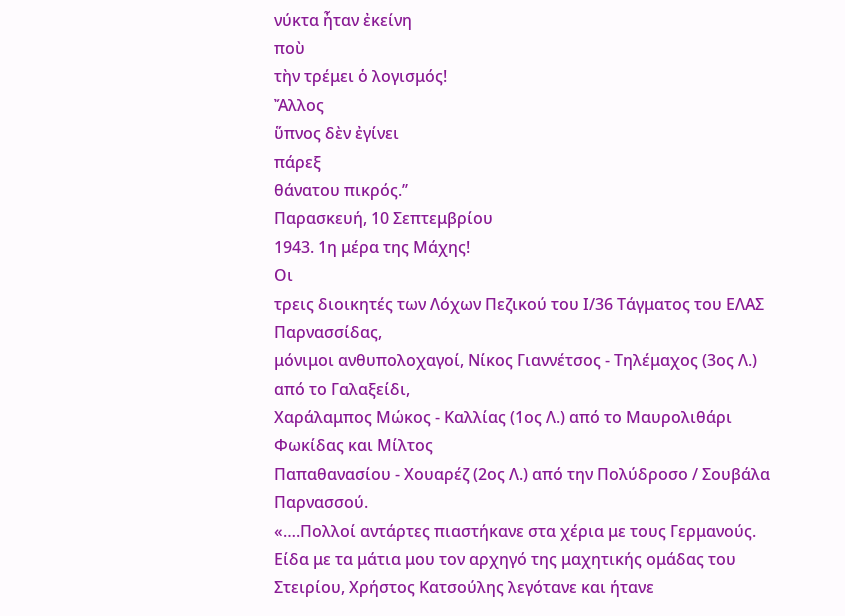νύκτα ἦταν ἐκείνη
ποὺ
τὴν τρέμει ὁ λογισμός!
Ἄλλος
ὕπνος δὲν ἐγίνει
πάρεξ
θάνατου πικρός.’’
Παρασκευή, 10 Σεπτεμβρίου
1943. 1η μέρα της Μάχης!
Οι
τρεις διοικητές των Λόχων Πεζικού του Ι/36 Τάγματος του ΕΛΑΣ Παρνασσίδας,
μόνιμοι ανθυπολοχαγοί, Νίκος Γιαννέτσος - Τηλέμαχος (3ος Λ.) από το Γαλαξείδι,
Χαράλαμπος Μώκος - Καλλίας (1ος Λ.) από το Μαυρολιθάρι Φωκίδας και Μίλτος
Παπαθανασίου - Χουαρέζ (2ος Λ.) από την Πολύδροσο / Σουβάλα Παρνασσού.
«….Πολλοί αντάρτες πιαστήκανε στα χέρια με τους Γερμανούς. Είδα με τα μάτια μου τον αρχηγό της μαχητικής ομάδας του Στειρίου, Χρήστος Κατσούλης λεγότανε και ήτανε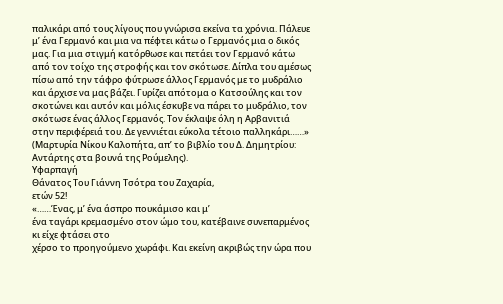παλικάρι από τους λίγους που γνώρισα εκείνα τα χρόνια. Πάλευε μ’ ένα Γερμανό και μια να πέφτει κάτω ο Γερμανός μια ο δικός μας. Για μια στιγμή κατόρθωσε και πετάει τον Γερμανό κάτω από τον τοίχο της στροφής και τον σκότωσε. Δίπλα του αμέσως πίσω από την τάφρο φύτρωσε άλλος Γερμανός με το μυδράλιο και άρχισε να μας βάζει. Γυρίζει απότομα ο Κατσούλης και τον σκοτώνει και αυτόν και μόλις έσκυβε να πάρει το μυδράλιο, τον σκότωσε ένας άλλος Γερμανός. Τον έκλαψε όλη η Αρβανιτιά στην περιφέρειά του. Δε γεννιέται εύκολα τέτοιο παλληκάρι……» (Μαρτυρία Νίκου Καλοπήτα, απ’ το βιβλίο του Δ. Δημητρίου: Αντάρτης στα βουνά της Ρούμελης).
Υφαρπαγή
Θάνατος Του Γιάννη Τσότρα του Ζαχαρία,
ετών 52!
«……Ένας, μ’ ένα άσπρο πουκάμισο και μ’
ένα ταγάρι κρεμασμένο στον ώμο του, κατέβαινε συνεπαρμένος κι είχε φτάσει στο
χέρσο το προηγούμενο χωράφι. Και εκείνη ακριβώς την ώρα που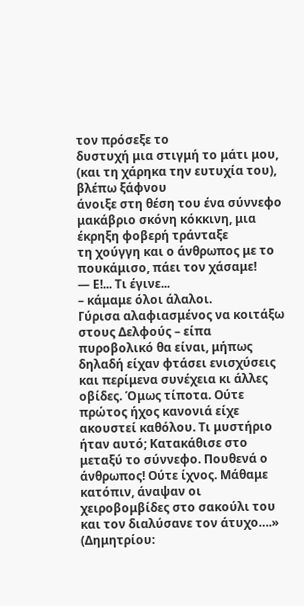τον πρόσεξε το
δυστυχή μια στιγμή το μάτι μου, (και τη χάρηκα την ευτυχία του), βλέπω ξάφνου
άνοιξε στη θέση του ένα σύννεφο μακάβριο σκόνη κόκκινη, μια έκρηξη φοβερή τράνταξε
τη χούγγη και ο άνθρωπος με το πουκάμισο, πάει τον χάσαμε!
― Ε!... Τι έγινε...
– κάμαμε όλοι άλαλοι.
Γύρισα αλαφιασμένος να κοιτάξω στους Δελφούς – είπα πυροβολικό θα είναι, μήπως δηλαδή είχαν φτάσει ενισχύσεις και περίμενα συνέχεια κι άλλες οβίδες. Όμως τίποτα. Ούτε πρώτος ήχος κανονιά είχε ακουστεί καθόλου. Τι μυστήριο ήταν αυτό; Κατακάθισε στο μεταξύ το σύννεφο. Πουθενά ο άνθρωπος! Ούτε ίχνος. Μάθαμε κατόπιν, άναψαν οι χειροβομβίδες στο σακούλι του και τον διαλύσανε τον άτυχο….» (Δημητρίου: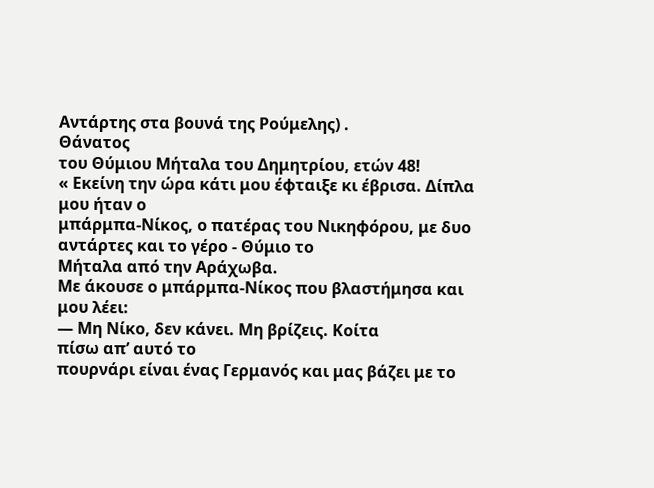Αντάρτης στα βουνά της Ρούμελης) .
Θάνατος
του Θύμιου Μήταλα του Δημητρίου, ετών 48!
« Εκείνη την ώρα κάτι μου έφταιξε κι έβρισα. Δίπλα μου ήταν ο
μπάρμπα-Νίκος, ο πατέρας του Νικηφόρου, με δυο αντάρτες και το γέρο - Θύμιο το
Μήταλα από την Αράχωβα.
Με άκουσε ο μπάρμπα-Νίκος που βλαστήμησα και μου λέει:
― Μη Νίκο, δεν κάνει. Μη βρίζεις. Κοίτα
πίσω απ’ αυτό το
πουρνάρι είναι ένας Γερμανός και μας βάζει με το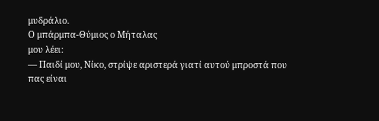μυδράλιο.
Ο μπάρμπα-Θύμιος ο Μήταλας
μου λέει:
― Παιδί μου, Νίκο, στρίψε αριστερά γιατί αυτού μπροστά που
πας είναι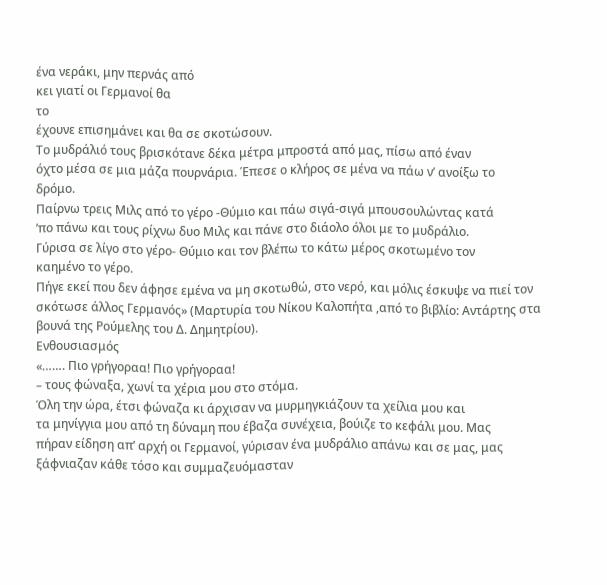ένα νεράκι, μην περνάς από
κει γιατί οι Γερμανοί θα
το
έχουνε επισημάνει και θα σε σκοτώσουν.
Το μυδράλιό τους βρισκότανε δέκα μέτρα μπροστά από μας, πίσω από έναν
όχτο μέσα σε μια μάζα πουρνάρια. Έπεσε ο κλήρος σε μένα να πάω ν’ ανοίξω το
δρόμο.
Παίρνω τρεις Μιλς από το γέρο -Θύμιο και πάω σιγά-σιγά μπουσουλώντας κατά
’πο πάνω και τους ρίχνω δυο Μιλς και πάνε στο διάολο όλοι με το μυδράλιο.
Γύρισα σε λίγο στο γέρο- Θύμιο και τον βλέπω το κάτω μέρος σκοτωμένο τον
καημένο το γέρο.
Πήγε εκεί που δεν άφησε εμένα να μη σκοτωθώ, στο νερό, και μόλις έσκυψε να πιεί τον σκότωσε άλλος Γερμανός» (Μαρτυρία του Νίκου Καλοπήτα ,από το βιβλίο: Αντάρτης στα βουνά της Ρούμελης του Δ. Δημητρίου).
Ενθουσιασμός
«……. Πιο γρήγοραα! Πιο γρήγοραα!
– τους φώναξα, χωνί τα χέρια μου στο στόμα.
Όλη την ώρα, έτσι φώναζα κι άρχισαν να μυρμηγκιάζουν τα χείλια μου και
τα μηνίγγια μου από τη δύναμη που έβαζα συνέχεια, βούιζε το κεφάλι μου. Μας
πήραν είδηση απ’ αρχή οι Γερμανοί, γύρισαν ένα μυδράλιο απάνω και σε μας, μας
ξάφνιαζαν κάθε τόσο και συμμαζευόμασταν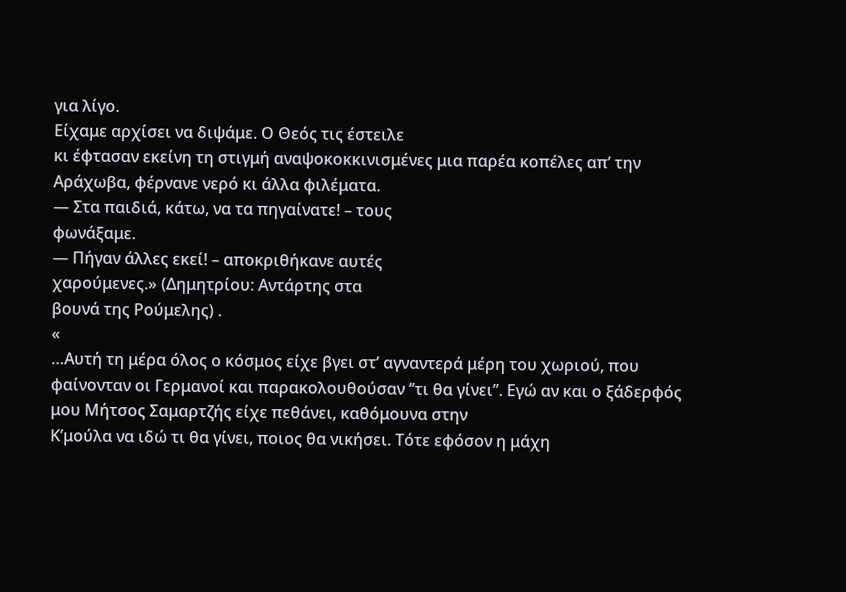για λίγο.
Είχαμε αρχίσει να διψάμε. Ο Θεός τις έστειλε
κι έφτασαν εκείνη τη στιγμή αναψοκοκκινισμένες μια παρέα κοπέλες απ’ την
Αράχωβα, φέρνανε νερό κι άλλα φιλέματα.
― Στα παιδιά, κάτω, να τα πηγαίνατε! – τους
φωνάξαμε.
― Πήγαν άλλες εκεί! – αποκριθήκανε αυτές
χαρούμενες.» (Δημητρίου: Αντάρτης στα
βουνά της Ρούμελης) .
«
…Αυτή τη μέρα όλος ο κόσμος είχε βγει στ’ αγναντερά μέρη του χωριού, που
φαίνονταν οι Γερμανοί και παρακολουθούσαν ‘’τι θα γίνει’’. Εγώ αν και ο ξάδερφός μου Μήτσος Σαμαρτζής είχε πεθάνει, καθόμουνα στην
Κ’μούλα να ιδώ τι θα γίνει, ποιος θα νικήσει. Τότε εφόσον η μάχη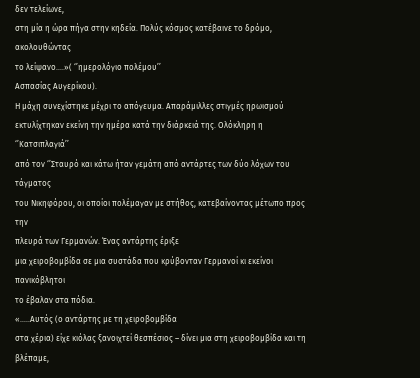δεν τελείωνε,
στη μία η ώρα πήγα στην κηδεία. Πολύς κόσμος κατέβαινε το δρόμο, ακολουθώντας
το λείψανο….»( ‘’ημερολόγιο πολέμου’’
Ασπασίας Αυγερίκου).
Η μάχη συνεχίστηκε μέχρι το απόγευμα. Απαράμιλλες στιγμές ηρωισμού
εκτυλίχτηκαν εκείνη την ημέρα κατά την διάρκειά της. Ολόκληρη η ‘’Κατσιπλαγιά’’
από τον ‘’Σταυρό και κάτω ήταν γεμάτη από αντάρτες των δύο λόχων του τάγματος
του Νικηφόρου, οι οποίοι πολέμαγαν με στήθος, κατεβαίνοντας μέτωπο προς την
πλευρά των Γερμανών. Ένας αντάρτης έριξε
μια χειροβομβίδα σε μια συστάδα που κρύβονταν Γερμανοί κι εκείνοι πανικόβλητοι
το έβαλαν στα πόδια.
«…..Αυτός (ο αντάρτης με τη χειροβομβίδα
στα χέρια) είχε κιόλας ξανοιχτεί θεσπέσιος – δίνει μια στη χειροβομβίδα και τη
βλέπαμε,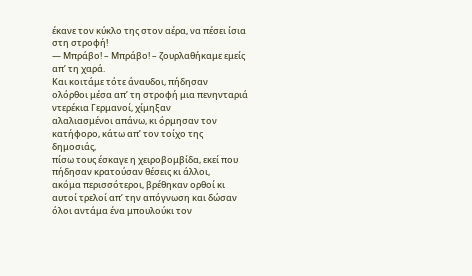έκανε τον κύκλο της στον αέρα, να πέσει ίσια στη στροφή!
― Μπράβο! – Μπράβο! – ζουρλαθήκαμε εμείς
απ’ τη χαρά.
Και κοιτάμε τότε άναυδοι, πήδησαν
ολόρθοι μέσα απ’ τη στροφή μια πενηνταριά ντερέκια Γερμανοί, χίμηξαν
αλαλιασμένοι απάνω, κι όρμησαν τον κατήφορο, κάτω απ’ τον τοίχο της δημοσιάς,
πίσω τους έσκαγε η χειροβομβίδα, εκεί που πήδησαν κρατούσαν θέσεις κι άλλοι,
ακόμα περισσότεροι, βρέθηκαν ορθοί κι αυτοί τρελοί απ’ την απόγνωση και δώσαν
όλοι αντάμα ένα μπουλούκι τον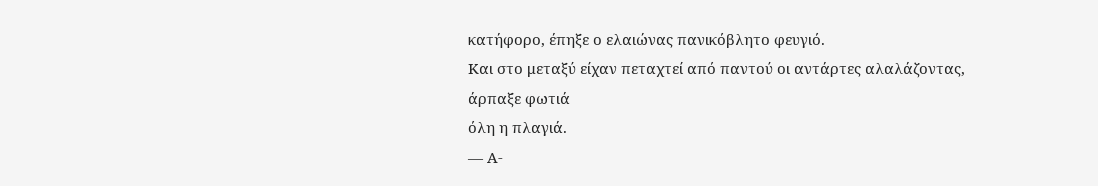κατήφορο, έπηξε ο ελαιώνας πανικόβλητο φευγιό.
Και στο μεταξύ είχαν πεταχτεί από παντού οι αντάρτες αλαλάζοντας, άρπαξε φωτιά
όλη η πλαγιά.
― Α-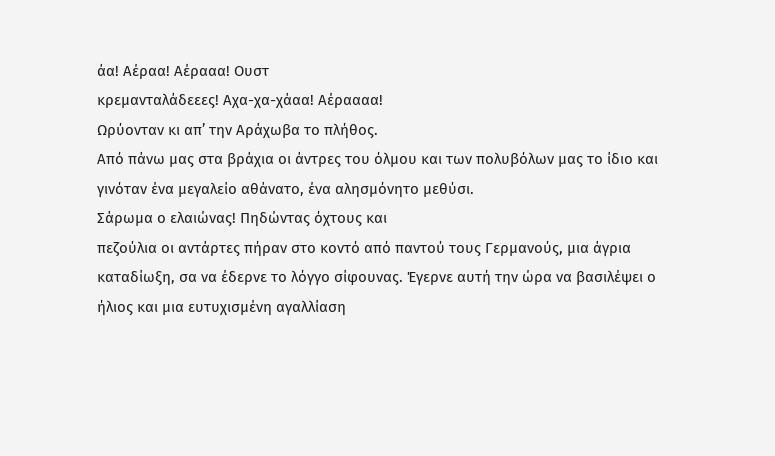άα! Αέραα! Αέρααα! Ουστ
κρεμανταλάδεεες! Αχα-χα-χάαα! Αέραααα!
Ωρύονταν κι απ’ την Αράχωβα το πλήθος.
Από πάνω μας στα βράχια οι άντρες του όλμου και των πολυβόλων μας το ίδιο και
γινόταν ένα μεγαλείο αθάνατο, ένα αλησμόνητο μεθύσι.
Σάρωμα ο ελαιώνας! Πηδώντας όχτους και
πεζούλια οι αντάρτες πήραν στο κοντό από παντού τους Γερμανούς, μια άγρια
καταδίωξη, σα να έδερνε το λόγγο σίφουνας. Έγερνε αυτή την ώρα να βασιλέψει ο
ήλιος και μια ευτυχισμένη αγαλλίαση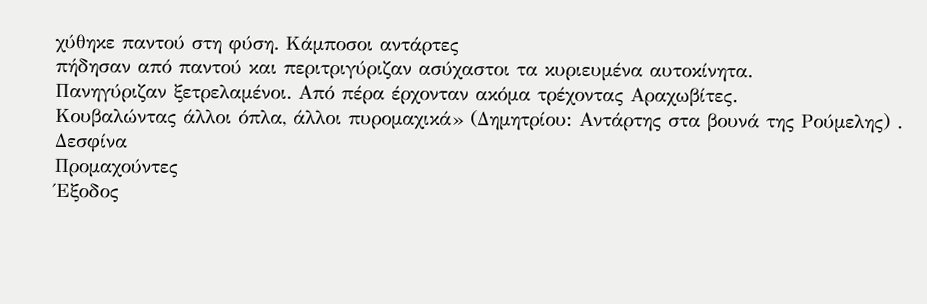χύθηκε παντού στη φύση. Κάμποσοι αντάρτες
πήδησαν από παντού και περιτριγύριζαν ασύχαστοι τα κυριευμένα αυτοκίνητα.
Πανηγύριζαν ξετρελαμένοι. Από πέρα έρχονταν ακόμα τρέχοντας Αραχωβίτες.
Κουβαλώντας άλλοι όπλα, άλλοι πυρομαχικά» (Δημητρίου: Αντάρτης στα βουνά της Ρούμελης) .
Δεσφίνα
Προμαχούντες
Έξοδος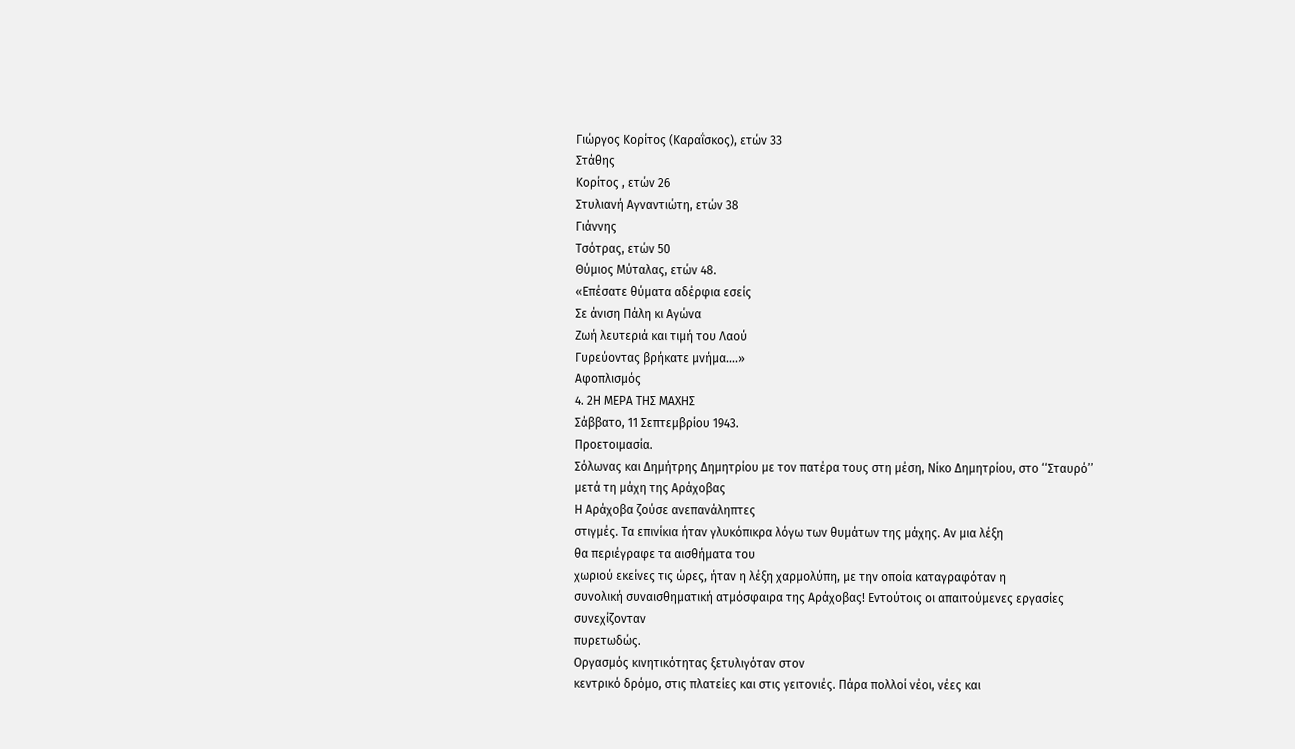Γιώργος Κορίτος (Καραΐσκος), ετών 33
Στάθης
Κορίτος , ετών 26
Στυλιανή Αγναντιώτη, ετών 38
Γιάννης
Τσότρας, ετών 50
Θύμιος Μύταλας, ετών 48.
«Επέσατε θύματα αδέρφια εσείς
Σε άνιση Πάλη κι Αγώνα
Ζωή λευτεριά και τιμή του Λαού
Γυρεύοντας βρήκατε μνήμα….»
Αφοπλισμός
4. 2Η ΜΕΡΑ ΤΗΣ ΜΑΧΗΣ
Σάββατο, 11 Σεπτεμβρίου 1943.
Προετοιμασία.
Σόλωνας και Δημήτρης Δημητρίου με τον πατέρα τους στη μέση, Νίκο Δημητρίου, στο ‘‘Σταυρό’’ μετά τη μάχη της Αράχοβας
Η Αράχοβα ζούσε ανεπανάληπτες
στιγμές. Τα επινίκια ήταν γλυκόπικρα λόγω των θυμάτων της μάχης. Αν μια λέξη
θα περιέγραφε τα αισθήματα του
χωριού εκείνες τις ώρες, ήταν η λέξη χαρμολύπη, με την οποία καταγραφόταν η
συνολική συναισθηματική ατμόσφαιρα της Αράχοβας! Εντούτοις οι απαιτούμενες εργασίες συνεχίζονταν
πυρετωδώς.
Οργασμός κινητικότητας ξετυλιγόταν στον
κεντρικό δρόμο, στις πλατείες και στις γειτονιές. Πάρα πολλοί νέοι, νέες και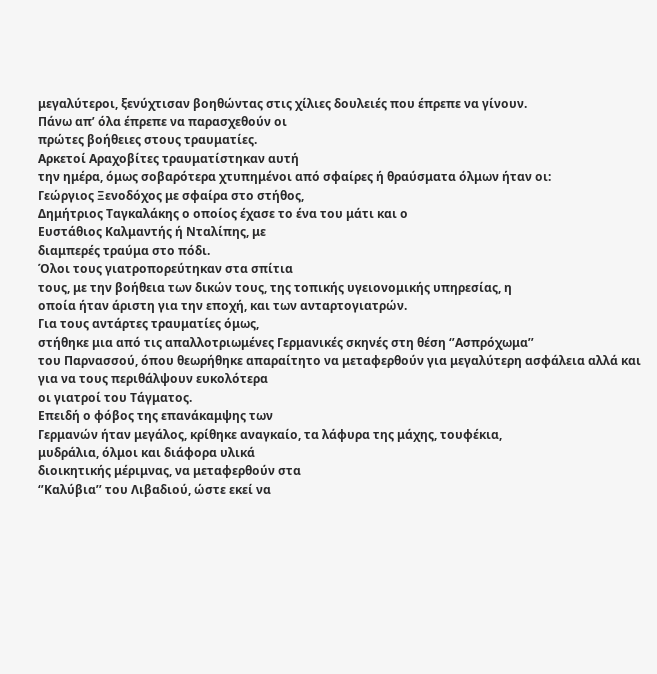μεγαλύτεροι, ξενύχτισαν βοηθώντας στις χίλιες δουλειές που έπρεπε να γίνουν.
Πάνω απ’ όλα έπρεπε να παρασχεθούν οι
πρώτες βοήθειες στους τραυματίες.
Αρκετοί Αραχοβίτες τραυματίστηκαν αυτή
την ημέρα, όμως σοβαρότερα χτυπημένοι από σφαίρες ή θραύσματα όλμων ήταν οι:
Γεώργιος Ξενοδόχος με σφαίρα στο στήθος,
Δημήτριος Ταγκαλάκης ο οποίος έχασε το ένα του μάτι και ο
Ευστάθιος Καλμαντής ή Νταλίπης, με
διαμπερές τραύμα στο πόδι.
Όλοι τους γιατροπορεύτηκαν στα σπίτια
τους, με την βοήθεια των δικών τους, της τοπικής υγειονομικής υπηρεσίας, η
οποία ήταν άριστη για την εποχή, και των ανταρτογιατρών.
Για τους αντάρτες τραυματίες όμως,
στήθηκε μια από τις απαλλοτριωμένες Γερμανικές σκηνές στη θέση ‘’Ασπρόχωμα’’
του Παρνασσού, όπου θεωρήθηκε απαραίτητο να μεταφερθούν για μεγαλύτερη ασφάλεια αλλά και για να τους περιθάλψουν ευκολότερα
οι γιατροί του Τάγματος.
Επειδή ο φόβος της επανάκαμψης των
Γερμανών ήταν μεγάλος, κρίθηκε αναγκαίο, τα λάφυρα της μάχης, τουφέκια,
μυδράλια, όλμοι και διάφορα υλικά
διοικητικής μέριμνας, να μεταφερθούν στα
‘’Καλύβια’’ του Λιβαδιού, ώστε εκεί να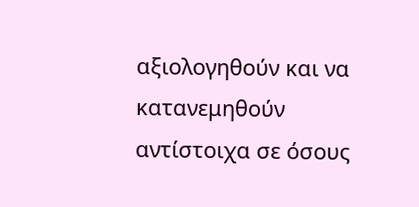αξιολογηθούν και να κατανεμηθούν αντίστοιχα σε όσους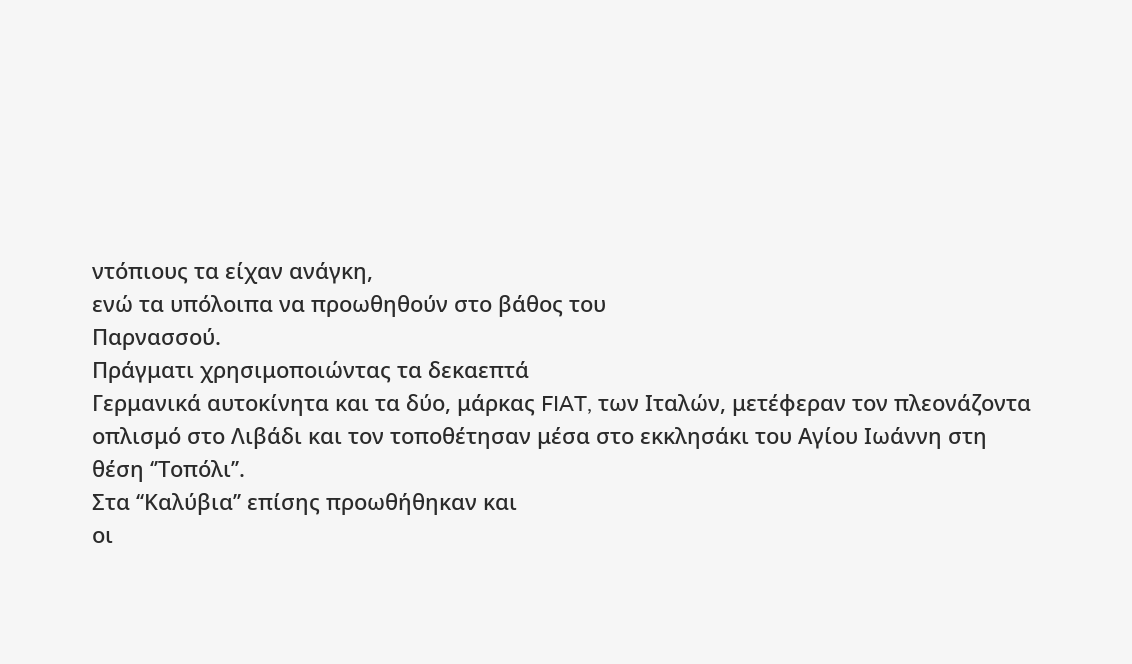ντόπιους τα είχαν ανάγκη,
ενώ τα υπόλοιπα να προωθηθούν στο βάθος του
Παρνασσού.
Πράγματι χρησιμοποιώντας τα δεκαεπτά
Γερμανικά αυτοκίνητα και τα δύο, μάρκας FIAT, των Ιταλών, μετέφεραν τον πλεονάζοντα
οπλισμό στο Λιβάδι και τον τοποθέτησαν μέσα στο εκκλησάκι του Αγίου Ιωάννη στη
θέση ‘’Τοπόλι’’.
Στα ‘‘Καλύβια’’ επίσης προωθήθηκαν και
οι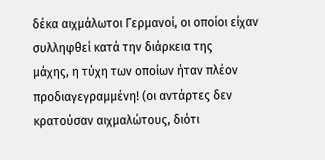δέκα αιχμάλωτοι Γερμανοί, οι οποίοι είχαν συλληφθεί κατά την διάρκεια της
μάχης, η τύχη των οποίων ήταν πλέον προδιαγεγραμμένη! (οι αντάρτες δεν
κρατούσαν αιχμαλώτους, διότι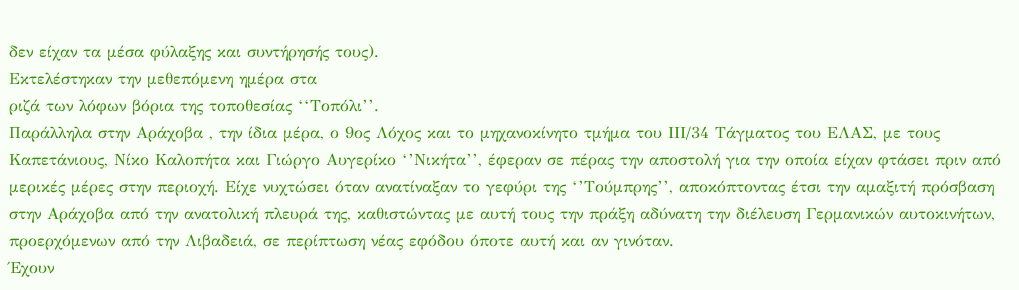δεν είχαν τα μέσα φύλαξης και συντήρησής τους).
Εκτελέστηκαν την μεθεπόμενη ημέρα στα
ριζά των λόφων βόρια της τοποθεσίας ‘‘Τοπόλι’’.
Παράλληλα στην Αράχοβα , την ίδια μέρα, ο 9ος Λόχος και το μηχανοκίνητο τμήμα του ΙΙΙ/34 Τάγματος του ΕΛΑΣ, με τους Καπετάνιους, Νίκο Καλοπήτα και Γιώργο Αυγερίκο ‘’Νικήτα’’, έφεραν σε πέρας την αποστολή για την οποία είχαν φτάσει πριν από μερικές μέρες στην περιοχή. Είχε νυχτώσει όταν ανατίναξαν το γεφύρι της ‘’Τούμπρης’’, αποκόπτοντας έτσι την αμαξιτή πρόσβαση στην Αράχοβα από την ανατολική πλευρά της, καθιστώντας με αυτή τους την πράξη αδύνατη την διέλευση Γερμανικών αυτοκινήτων, προερχόμενων από την Λιβαδειά, σε περίπτωση νέας εφόδου όποτε αυτή και αν γινόταν.
Έχουν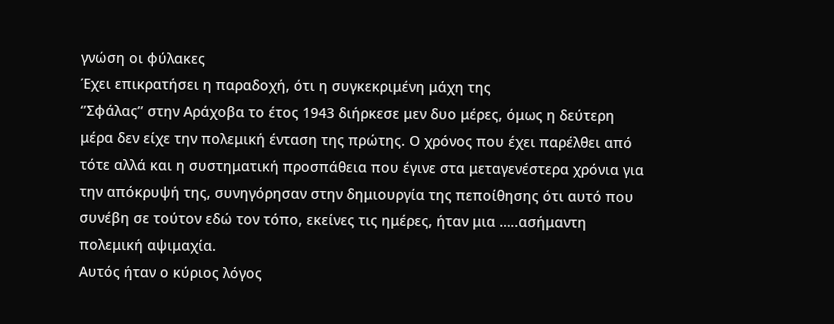γνώση οι φύλακες
Έχει επικρατήσει η παραδοχή, ότι η συγκεκριμένη μάχη της
‘’Σφάλας’’ στην Αράχοβα το έτος 1943 διήρκεσε μεν δυο μέρες, όμως η δεύτερη
μέρα δεν είχε την πολεμική ένταση της πρώτης. Ο χρόνος που έχει παρέλθει από
τότε αλλά και η συστηματική προσπάθεια που έγινε στα μεταγενέστερα χρόνια για
την απόκρυψή της, συνηγόρησαν στην δημιουργία της πεποίθησης ότι αυτό που
συνέβη σε τούτον εδώ τον τόπο, εκείνες τις ημέρες, ήταν μια …..ασήμαντη
πολεμική αψιμαχία.
Αυτός ήταν ο κύριος λόγος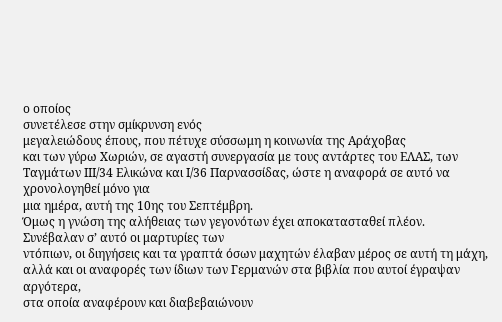ο οποίος
συνετέλεσε στην σμίκρυνση ενός
μεγαλειώδους έπους, που πέτυχε σύσσωμη η κοινωνία της Αράχοβας
και των γύρω Χωριών, σε αγαστή συνεργασία με τους αντάρτες του ΕΛΑΣ, των
Ταγμάτων ΙΙΙ/34 Ελικώνα και Ι/36 Παρνασσίδας, ώστε η αναφορά σε αυτό να χρονολογηθεί μόνο για
μια ημέρα, αυτή της 10ης του Σεπτέμβρη.
Όμως η γνώση της αλήθειας των γεγονότων έχει αποκατασταθεί πλέον.
Συνέβαλαν σ’ αυτό οι μαρτυρίες των
ντόπιων, οι διηγήσεις και τα γραπτά όσων μαχητών έλαβαν μέρος σε αυτή τη μάχη,
αλλά και οι αναφορές των ίδιων των Γερμανών στα βιβλία που αυτοί έγραψαν αργότερα,
στα οποία αναφέρουν και διαβεβαιώνουν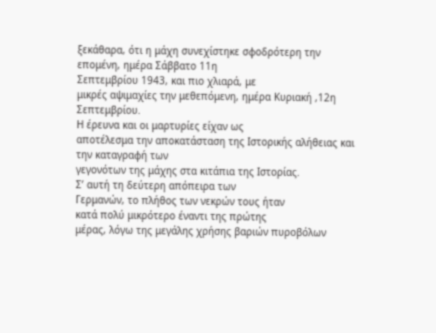ξεκάθαρα, ότι η μάχη συνεχίστηκε σφοδρότερη την επομένη, ημέρα Σάββατο 11η
Σεπτεμβρίου 1943, και πιο χλιαρά, με
μικρές αψιμαχίες την μεθεπόμενη, ημέρα Κυριακή ,12η Σεπτεμβρίου.
Η έρευνα και οι μαρτυρίες είχαν ως
αποτέλεσμα την αποκατάσταση της Ιστορικής αλήθειας και την καταγραφή των
γεγονότων της μάχης στα κιτάπια της Ιστορίας.
Σ’ αυτή τη δεύτερη απόπειρα των
Γερμανών, το πλήθος των νεκρών τους ήταν
κατά πολύ μικρότερο έναντι της πρώτης
μέρας, λόγω της μεγάλης χρήσης βαριών πυροβόλων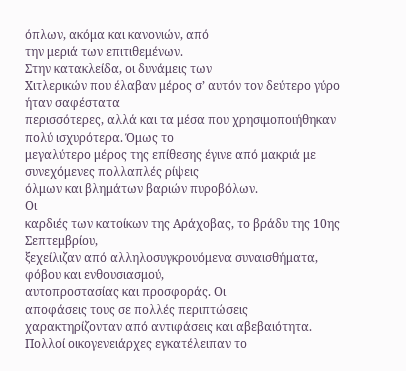όπλων, ακόμα και κανονιών, από
την μεριά των επιτιθεμένων.
Στην κατακλείδα, οι δυνάμεις των
Χιτλερικών που έλαβαν μέρος σ’ αυτόν τον δεύτερο γύρο ήταν σαφέστατα
περισσότερες, αλλά και τα μέσα που χρησιμοποιήθηκαν πολύ ισχυρότερα. Όμως το
μεγαλύτερο μέρος της επίθεσης έγινε από μακριά με συνεχόμενες πολλαπλές ρίψεις
όλμων και βλημάτων βαριών πυροβόλων.
Οι
καρδιές των κατοίκων της Αράχοβας, το βράδυ της 10ης Σεπτεμβρίου,
ξεχείλιζαν από αλληλοσυγκρουόμενα συναισθήματα, φόβου και ενθουσιασμού,
αυτοπροστασίας και προσφοράς. Οι
αποφάσεις τους σε πολλές περιπτώσεις
χαρακτηρίζονταν από αντιφάσεις και αβεβαιότητα.
Πολλοί οικογενειάρχες εγκατέλειπαν το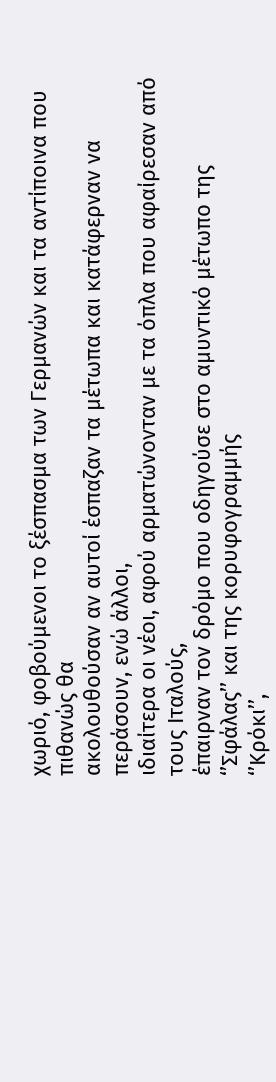χωριό, φοβούμενοι το ξέσπασμα των Γερμανών και τα αντίποινα που πιθανώς θα
ακολουθούσαν αν αυτοί έσπαζαν τα μέτωπα και κατάφερναν να περάσουν, ενώ άλλοι,
ιδιαίτερα οι νέοι, αφού αρματώνονταν με τα όπλα που αφαίρεσαν από τους Ιταλούς,
έπαιρναν τον δρόμο που οδηγούσε στο αμυντικό μέτωπο της ‘’Σφάλας’’ και της κορυφογραμμής
‘’Κρόκι’’,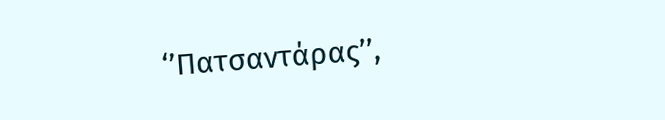‘’Πατσαντάρας’’,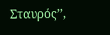Σταυρός’’,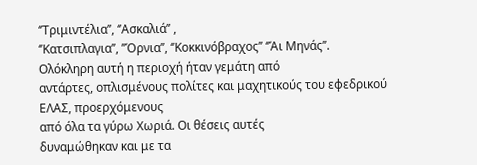‘’Τριμιντέλια’’, ‘’Ασκαλιά’’ ,
‘’Κατσιπλαγια’’, ’’Όρνια’’, ‘’Κοκκινόβραχος’’ ‘’Άι Μηνάς’’.
Ολόκληρη αυτή η περιοχή ήταν γεμάτη από
αντάρτες, οπλισμένους πολίτες και μαχητικούς του εφεδρικού ΕΛΑΣ, προερχόμενους
από όλα τα γύρω Χωριά. Οι θέσεις αυτές
δυναμώθηκαν και με τα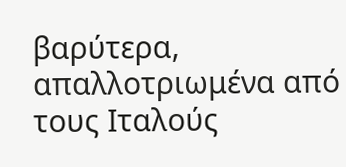βαρύτερα, απαλλοτριωμένα από τους Ιταλούς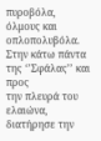πυροβόλα,
όλμους και οπλοπολυβόλα.
Στην κάτω πάντα της ‘’Σφάλας’’ και προς
την πλευρά του ελαιώνα, διατήρησε την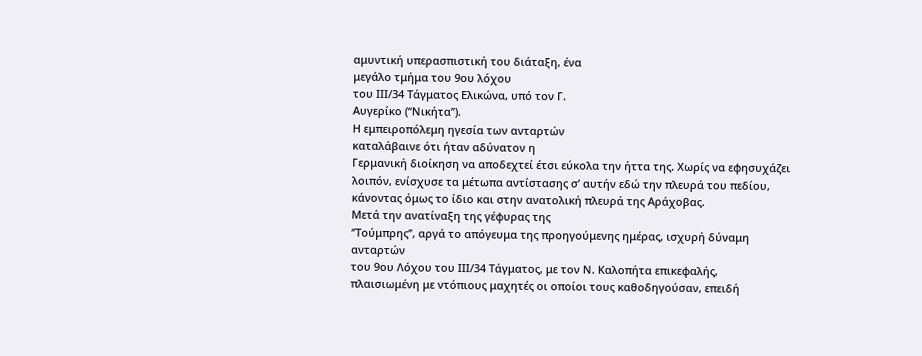αμυντική υπερασπιστική του διάταξη, ένα
μεγάλο τμήμα του 9ου λόχου
του ΙΙΙ/34 Τάγματος Ελικώνα, υπό τον Γ.
Αυγερίκο (‘‘Νικήτα’’).
Η εμπειροπόλεμη ηγεσία των ανταρτών
καταλάβαινε ότι ήταν αδύνατον η
Γερμανική διοίκηση να αποδεχτεί έτσι εύκολα την ήττα της. Χωρίς να εφησυχάζει
λοιπόν, ενίσχυσε τα μέτωπα αντίστασης σ’ αυτήν εδώ την πλευρά του πεδίου,
κάνοντας όμως το ίδιο και στην ανατολική πλευρά της Αράχοβας.
Μετά την ανατίναξη της γέφυρας της
‘’Τούμπρης’’, αργά το απόγευμα της προηγούμενης ημέρας, ισχυρή δύναμη ανταρτών
του 9ου Λόχου του ΙΙΙ/34 Τάγματος, με τον Ν. Καλοπήτα επικεφαλής,
πλαισιωμένη με ντόπιους μαχητές οι οποίοι τους καθοδηγούσαν, επειδή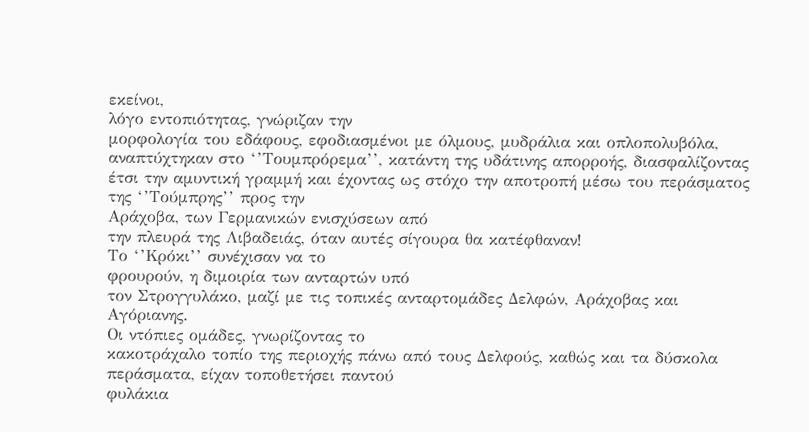εκείνοι,
λόγο εντοπιότητας, γνώριζαν την
μορφολογία του εδάφους, εφοδιασμένοι με όλμους, μυδράλια και οπλοπολυβόλα,
αναπτύχτηκαν στο ‘’Τουμπρόρεμα’’, κατάντη της υδάτινης απορροής, διασφαλίζοντας
έτσι την αμυντική γραμμή και έχοντας ως στόχο την αποτροπή μέσω του περάσματος της ‘’Τούμπρης’’ προς την
Αράχοβα, των Γερμανικών ενισχύσεων από
την πλευρά της Λιβαδειάς, όταν αυτές σίγουρα θα κατέφθαναν!
Το ‘’Κρόκι’’ συνέχισαν να το
φρουρούν, η διμοιρία των ανταρτών υπό
τον Στρογγυλάκο, μαζί με τις τοπικές ανταρτομάδες Δελφών, Αράχοβας και Αγόριανης.
Οι ντόπιες ομάδες, γνωρίζοντας το
κακοτράχαλο τοπίο της περιοχής πάνω από τους Δελφούς, καθώς και τα δύσκολα
περάσματα, είχαν τοποθετήσει παντού
φυλάκια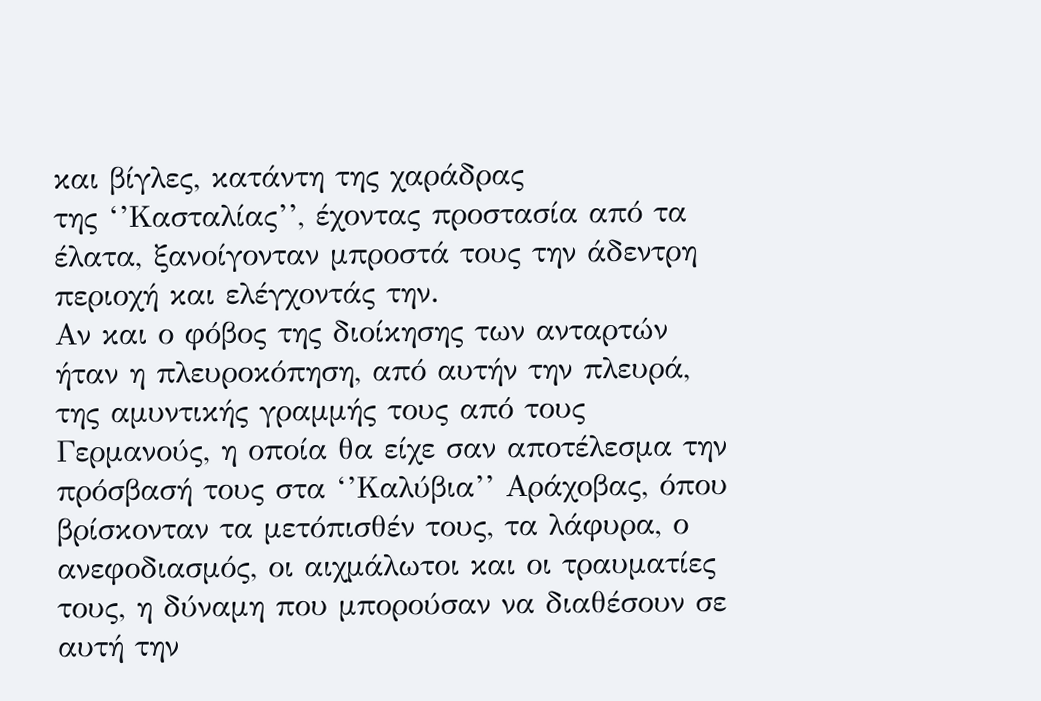και βίγλες, κατάντη της χαράδρας
της ‘’Κασταλίας’’, έχοντας προστασία από τα έλατα, ξανοίγονταν μπροστά τους την άδεντρη
περιοχή και ελέγχοντάς την.
Αν και ο φόβος της διοίκησης των ανταρτών ήταν η πλευροκόπηση, από αυτήν την πλευρά, της αμυντικής γραμμής τους από τους Γερμανούς, η οποία θα είχε σαν αποτέλεσμα την πρόσβασή τους στα ‘’Καλύβια’’ Αράχοβας, όπου βρίσκονταν τα μετόπισθέν τους, τα λάφυρα, ο ανεφοδιασμός, οι αιχμάλωτοι και οι τραυματίες τους, η δύναμη που μπορούσαν να διαθέσουν σε αυτή την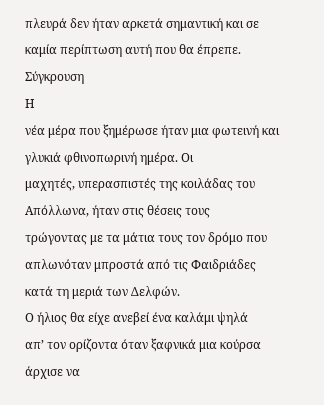πλευρά δεν ήταν αρκετά σημαντική και σε καμία περίπτωση αυτή που θα έπρεπε.
Σύγκρουση
Η
νέα μέρα που ξημέρωσε ήταν μια φωτεινή και γλυκιά φθινοπωρινή ημέρα. Οι
μαχητές, υπερασπιστές της κοιλάδας του Απόλλωνα, ήταν στις θέσεις τους
τρώγοντας με τα μάτια τους τον δρόμο που
απλωνόταν μπροστά από τις Φαιδριάδες κατά τη μεριά των Δελφών.
Ο ήλιος θα είχε ανεβεί ένα καλάμι ψηλά
απ’ τον ορίζοντα όταν ξαφνικά μια κούρσα άρχισε να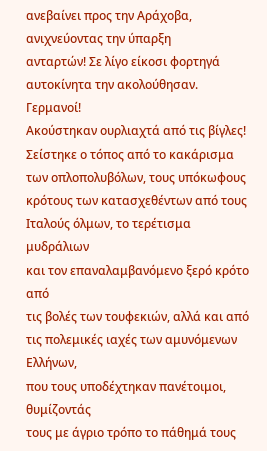ανεβαίνει προς την Αράχοβα, ανιχνεύοντας την ύπαρξη
ανταρτών! Σε λίγο είκοσι φορτηγά αυτοκίνητα την ακολούθησαν.
Γερμανοί!
Ακούστηκαν ουρλιαχτά από τις βίγλες!
Σείστηκε ο τόπος από το κακάρισμα
των οπλοπολυβόλων, τους υπόκωφους
κρότους των κατασχεθέντων από τους Ιταλούς όλμων, το τερέτισμα μυδράλιων
και τον επαναλαμβανόμενο ξερό κρότο από
τις βολές των τουφεκιών, αλλά και από τις πολεμικές ιαχές των αμυνόμενων Ελλήνων,
που τους υποδέχτηκαν πανέτοιμοι, θυμίζοντάς
τους με άγριο τρόπο το πάθημά τους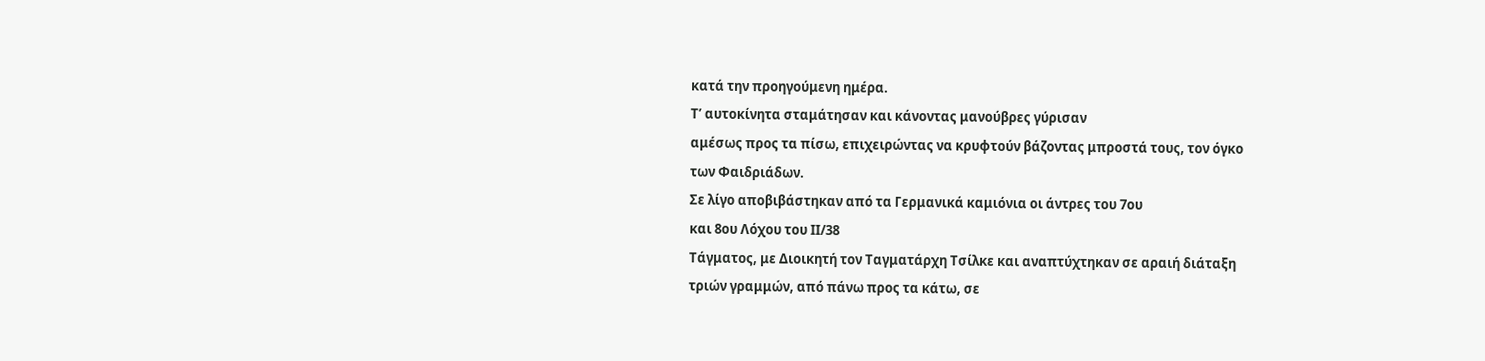κατά την προηγούμενη ημέρα.
Τ’ αυτοκίνητα σταμάτησαν και κάνοντας μανούβρες γύρισαν
αμέσως προς τα πίσω, επιχειρώντας να κρυφτούν βάζοντας μπροστά τους, τον όγκο
των Φαιδριάδων.
Σε λίγο αποβιβάστηκαν από τα Γερμανικά καμιόνια οι άντρες του 7ου
και 8ου Λόχου του ΙΙ/38
Τάγματος, με Διοικητή τον Ταγματάρχη Τσίλκε και αναπτύχτηκαν σε αραιή διάταξη
τριών γραμμών, από πάνω προς τα κάτω, σε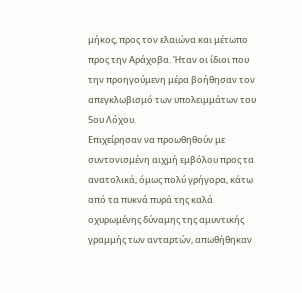μήκος, προς τον ελαιώνα και μέτωπο
προς την Αράχοβα. Ήταν οι ίδιοι που την προηγούμενη μέρα βοήθησαν τον
απεγκλωβισμό των υπολειμμάτων του 5ου Λόχου.
Επιχείρησαν να προωθηθούν με
συντονισμένη αιχμή εμβόλου προς τα
ανατολικά, όμως πολύ γρήγορα, κάτω από τα πυκνά πυρά της καλά οχυρωμένης δύναμης της αμυντικής
γραμμής των ανταρτών, απωθήθηκαν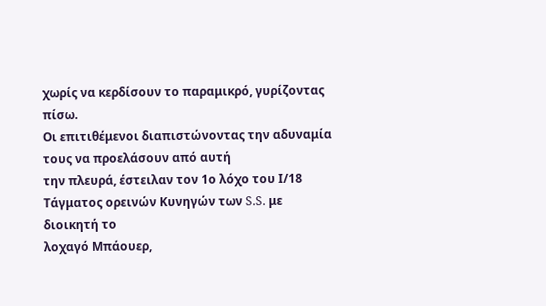χωρίς να κερδίσουν το παραμικρό, γυρίζοντας
πίσω.
Οι επιτιθέμενοι διαπιστώνοντας την αδυναμία τους να προελάσουν από αυτή
την πλευρά, έστειλαν τον 1ο λόχο του Ι/18 Τάγματος ορεινών Κυνηγών των S.S. με διοικητή το
λοχαγό Μπάουερ,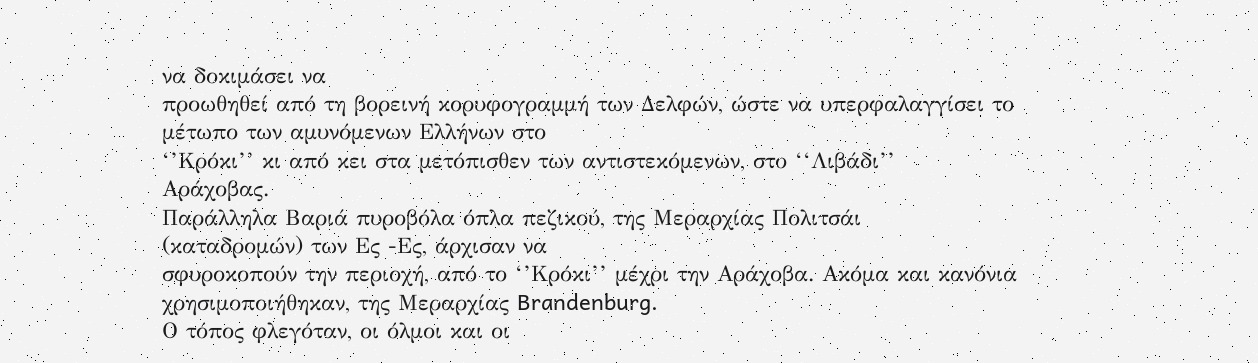να δοκιμάσει να
προωθηθεί από τη βορεινή κορυφογραμμή των Δελφών, ώστε να υπερφαλαγγίσει το
μέτωπο των αμυνόμενων Ελλήνων στο
‘’Κρόκι’’ κι από κει στα μετόπισθεν των αντιστεκόμενων, στο ‘‘Λιβάδι’’
Αράχοβας.
Παράλληλα Βαριά πυροβόλα όπλα πεζικού, της Μεραρχίας Πολιτσάι
(καταδρομών) των Ες -Ες, άρχισαν να
σφυροκοπούν την περιοχή, από το ‘’Κρόκι’’ μέχρι την Αράχοβα. Ακόμα και κανόνια
χρησιμοποιήθηκαν, της Μεραρχίας Brandenburg.
Ο τόπος φλεγόταν, οι όλμοι και οι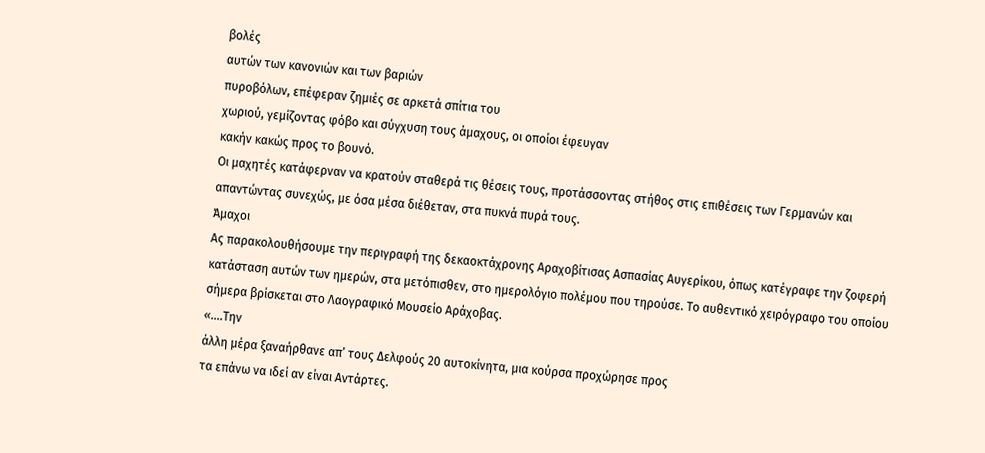βολές
αυτών των κανονιών και των βαριών
πυροβόλων, επέφεραν ζημιές σε αρκετά σπίτια του
χωριού, γεμίζοντας φόβο και σύγχυση τους άμαχους, οι οποίοι έφευγαν
κακήν κακώς προς το βουνό.
Οι μαχητές κατάφερναν να κρατούν σταθερά τις θέσεις τους, προτάσσοντας στήθος στις επιθέσεις των Γερμανών και απαντώντας συνεχώς, με όσα μέσα διέθεταν, στα πυκνά πυρά τους.
Άμαχοι
Ας παρακολουθήσουμε την περιγραφή της δεκαοκτάχρονης Αραχοβίτισας Ασπασίας Αυγερίκου, όπως κατέγραφε την ζοφερή κατάσταση αυτών των ημερών, στα μετόπισθεν, στο ημερολόγιο πολέμου που τηρούσε. Το αυθεντικό χειρόγραφο του οποίου σήμερα βρίσκεται στο Λαογραφικό Μουσείο Αράχοβας.
«….Την
άλλη μέρα ξαναήρθανε απ’ τους Δελφούς 20 αυτοκίνητα, μια κούρσα προχώρησε προς
τα επάνω να ιδεί αν είναι Αντάρτες.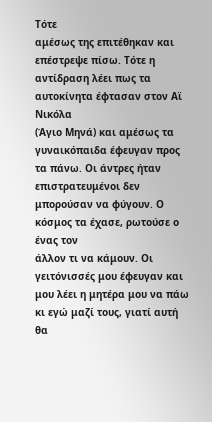Τότε
αμέσως της επιτέθηκαν και επέστρεψε πίσω. Τότε η αντίδραση λέει πως τα αυτοκίνητα έφτασαν στον Αϊ Νικόλα
(Άγιο Μηνά) και αμέσως τα γυναικόπαιδα έφευγαν προς τα πάνω. Οι άντρες ήταν
επιστρατευμένοι δεν μπορούσαν να φύγουν. Ο κόσμος τα έχασε, ρωτούσε ο ένας τον
άλλον τι να κάμουν. Οι γειτόνισσές μου έφευγαν και μου λέει η μητέρα μου να πάω
κι εγώ μαζί τους, γιατί αυτή θα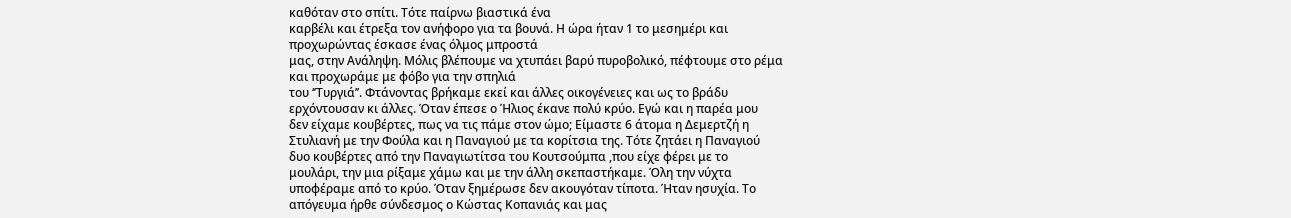καθόταν στο σπίτι. Τότε παίρνω βιαστικά ένα
καρβέλι και έτρεξα τον ανήφορο για τα βουνά. Η ώρα ήταν 1 το μεσημέρι και
προχωρώντας έσκασε ένας όλμος μπροστά
μας, στην Ανάληψη. Μόλις βλέπουμε να χτυπάει βαρύ πυροβολικό, πέφτουμε στο ρέμα
και προχωράμε με φόβο για την σπηλιά
του ‘’Τυργιά’’. Φτάνοντας βρήκαμε εκεί και άλλες οικογένειες και ως το βράδυ
ερχόντουσαν κι άλλες. Όταν έπεσε ο Ήλιος έκανε πολύ κρύο. Εγώ και η παρέα μου
δεν είχαμε κουβέρτες, πως να τις πάμε στον ώμο; Είμαστε 6 άτομα η Δεμερτζή η
Στυλιανή με την Φούλα και η Παναγιού με τα κορίτσια της. Τότε ζητάει η Παναγιού
δυο κουβέρτες από την Παναγιωτίτσα του Κουτσούμπα ,που είχε φέρει με το
μουλάρι, την μια ρίξαμε χάμω και με την άλλη σκεπαστήκαμε. Όλη την νύχτα
υποφέραμε από το κρύο. Όταν ξημέρωσε δεν ακουγόταν τίποτα. Ήταν ησυχία. Το
απόγευμα ήρθε σύνδεσμος ο Κώστας Κοπανιάς και μας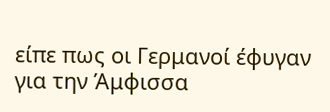είπε πως οι Γερμανοί έφυγαν
για την Άμφισσα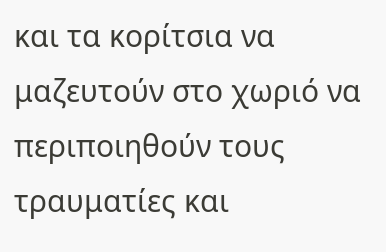και τα κορίτσια να μαζευτούν στο χωριό να περιποιηθούν τους
τραυματίες και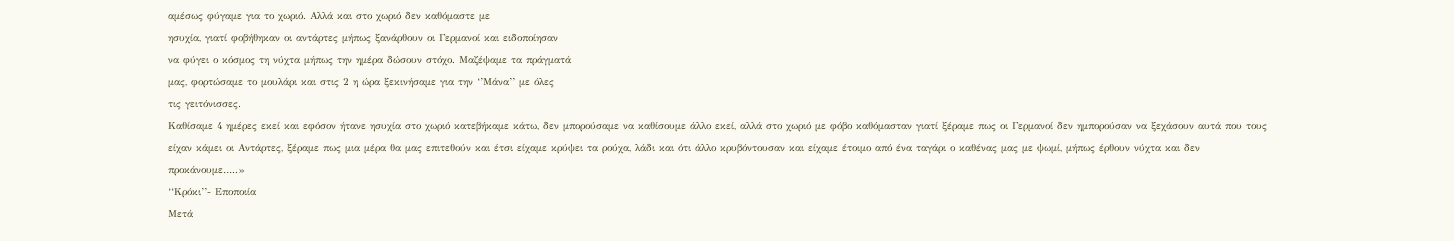αμέσως φύγαμε για το χωριό. Αλλά και στο χωριό δεν καθόμαστε με
ησυχία, γιατί φοβήθηκαν οι αντάρτες μήπως ξανάρθουν οι Γερμανοί και ειδοποίησαν
να φύγει ο κόσμος τη νύχτα μήπως την ημέρα δώσουν στόχο. Μαζέψαμε τα πράγματά
μας, φορτώσαμε το μουλάρι και στις 2 η ώρα ξεκινήσαμε για την ‘’Μάνα’’ με όλες
τις γειτόνισσες.
Καθίσαμε 4 ημέρες εκεί και εφόσον ήτανε ησυχία στο χωριό κατεβήκαμε κάτω, δεν μπορούσαμε να καθίσουμε άλλο εκεί, αλλά στο χωριό με φόβο καθόμασταν γιατί ξέραμε πως οι Γερμανοί δεν ημπορούσαν να ξεχάσουν αυτά που τους είχαν κάμει οι Αντάρτες, ξέραμε πως μια μέρα θα μας επιτεθούν και έτσι είχαμε κρύψει τα ρούχα, λάδι και ότι άλλο κρυβόντουσαν και είχαμε έτοιμο από ένα ταγάρι ο καθένας μας με ψωμί, μήπως έρθουν νύχτα και δεν προκάνουμε…..»
‘‘Κρόκι’’- Εποποιία
Μετά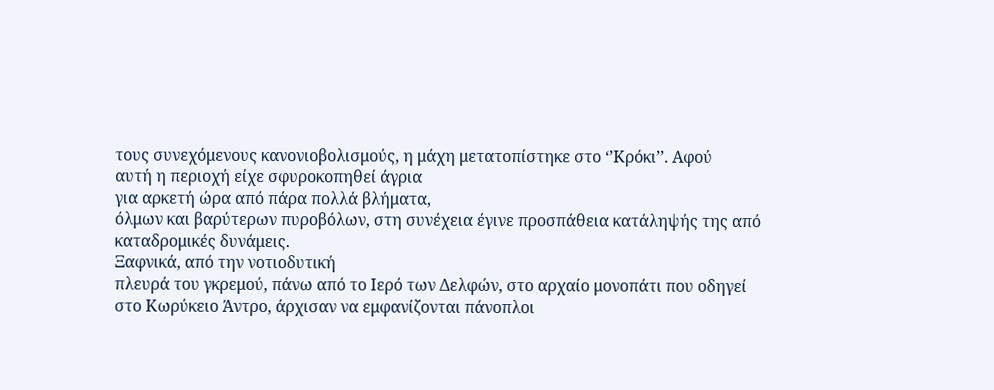τους συνεχόμενους κανονιοβολισμούς, η μάχη μετατοπίστηκε στο ‘’Κρόκι’’. Αφού
αυτή η περιοχή είχε σφυροκοπηθεί άγρια
για αρκετή ώρα από πάρα πολλά βλήματα,
όλμων και βαρύτερων πυροβόλων, στη συνέχεια έγινε προσπάθεια κατάληψής της από
καταδρομικές δυνάμεις.
Ξαφνικά, από την νοτιοδυτική
πλευρά του γκρεμού, πάνω από το Ιερό των Δελφών, στο αρχαίο μονοπάτι που οδηγεί
στο Κωρύκειο Άντρο, άρχισαν να εμφανίζονται πάνοπλοι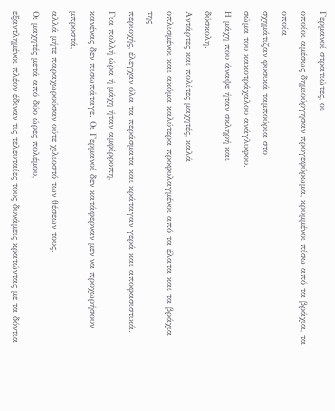Γερμανοί στρατιώτες, οι
οποίοι αμέσως δημιούργησαν προγεφύρωμα, κρυμμένοι πίσω από τα βράχια, τα οποία
σχημάτιζαν φυσικά ταμπούρια στο
σώμα του κακοτράχαλου ανάγλυφου.
Η μάχη που άναψε ήταν σκληρή και
δύσκολη.
Αντάρτες και πολίτες μαχητές, καλά
οπλισμένοι και ακόμα καλύτερα προφυλαγμένοι από τα έλατα και τα βράχια της
περιοχής, έλεγχαν όλα τα περάσματα και κράταγαν γερά και αποφασιστικά.
Για πολλή ώρα ή μάχη ήταν αμφίρροπη,
κανένας δεν πισωπάταγε. Οι Γερμανοί δεν κατάφερναν μεν να προχωρήσουν μπροστά,
αλλά μήτε παραχωρούσαν ούτε χιλιοστό των θέσεων τους.
Οι μαχητές μετά από δύο ώρες πολέμου,
εξαντλημένοι πλέον έδιναν τις τελευταίες τους δυνάμεις κρατώντας με τα δόντια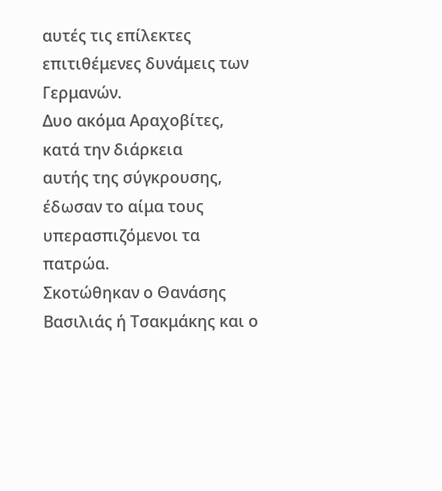αυτές τις επίλεκτες επιτιθέμενες δυνάμεις των Γερμανών.
Δυο ακόμα Αραχοβίτες, κατά την διάρκεια
αυτής της σύγκρουσης, έδωσαν το αίμα τους υπερασπιζόμενοι τα πατρώα.
Σκοτώθηκαν ο Θανάσης Βασιλιάς ή Τσακμάκης και ο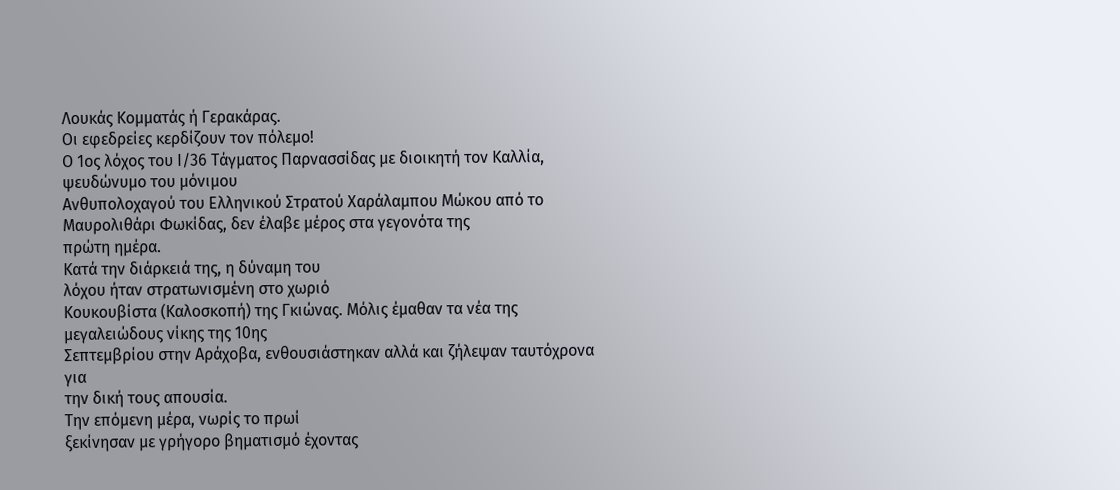Λουκάς Κομματάς ή Γερακάρας.
Οι εφεδρείες κερδίζουν τον πόλεμο!
Ο 1ος λόχος του Ι/36 Τάγματος Παρνασσίδας με διοικητή τον Καλλία, ψευδώνυμο του μόνιμου
Ανθυπολοχαγού του Ελληνικού Στρατού Χαράλαμπου Μώκου από το Μαυρολιθάρι Φωκίδας, δεν έλαβε μέρος στα γεγονότα της
πρώτη ημέρα.
Κατά την διάρκειά της, η δύναμη του
λόχου ήταν στρατωνισμένη στο χωριό
Κουκουβίστα (Καλοσκοπή) της Γκιώνας. Μόλις έμαθαν τα νέα της
μεγαλειώδους νίκης της 10ης
Σεπτεμβρίου στην Αράχοβα, ενθουσιάστηκαν αλλά και ζήλεψαν ταυτόχρονα για
την δική τους απουσία.
Την επόμενη μέρα, νωρίς το πρωί
ξεκίνησαν με γρήγορο βηματισμό έχοντας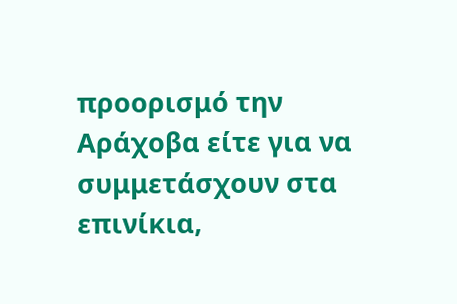προορισμό την Αράχοβα είτε για να
συμμετάσχουν στα επινίκια,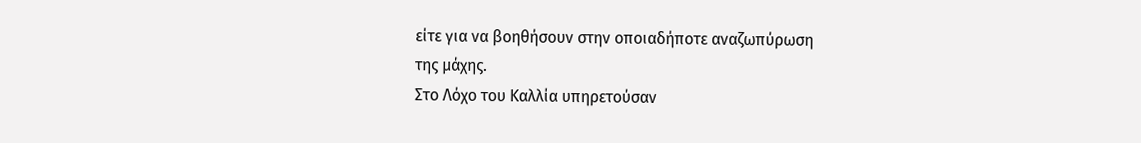είτε για να βοηθήσουν στην οποιαδήποτε αναζωπύρωση
της μάχης.
Στο Λόχο του Καλλία υπηρετούσαν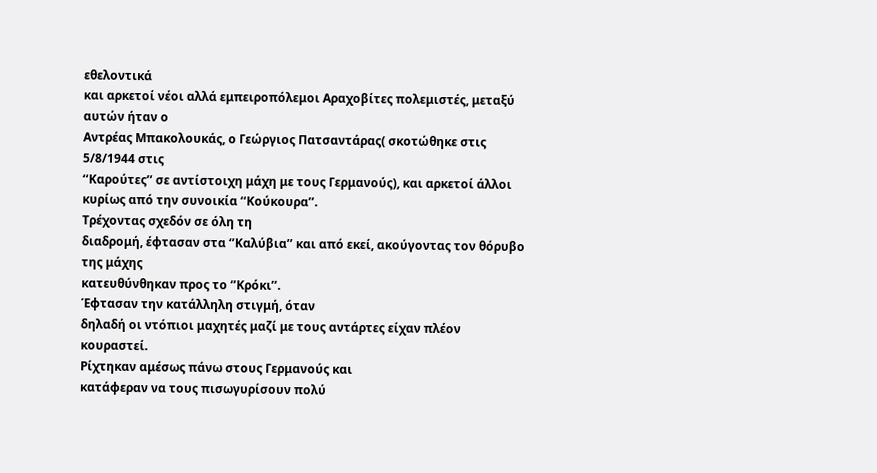εθελοντικά
και αρκετοί νέοι αλλά εμπειροπόλεμοι Αραχοβίτες πολεμιστές, μεταξύ αυτών ήταν ο
Αντρέας Μπακολουκάς, ο Γεώργιος Πατσαντάρας( σκοτώθηκε στις 5/8/1944 στις
‘‘Καρούτες’’ σε αντίστοιχη μάχη με τους Γερμανούς), και αρκετοί άλλοι κυρίως από την συνοικία ‘‘Κούκουρα’’.
Τρέχοντας σχεδόν σε όλη τη
διαδρομή, έφτασαν στα ‘’Καλύβια’’ και από εκεί, ακούγοντας τον θόρυβο της μάχης
κατευθύνθηκαν προς το ‘’Κρόκι’’.
Έφτασαν την κατάλληλη στιγμή, όταν
δηλαδή οι ντόπιοι μαχητές μαζί με τους αντάρτες είχαν πλέον κουραστεί.
Ρίχτηκαν αμέσως πάνω στους Γερμανούς και
κατάφεραν να τους πισωγυρίσουν πολύ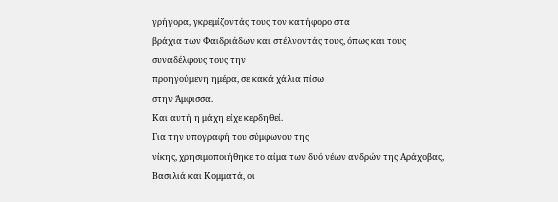γρήγορα, γκρεμίζοντάς τους τον κατήφορο στα
βράχια των Φαιδριάδων και στέλνοντάς τους, όπως και τους συναδέλφους τους την
προηγούμενη ημέρα, σε κακά χάλια πίσω
στην Άμφισσα.
Και αυτή η μάχη είχε κερδηθεί.
Για την υπογραφή του σύμφωνου της
νίκης, χρησιμοποιήθηκε το αίμα των δυό νέων ανδρών της Αράχοβας,
Βασιλιά και Κομματά, οι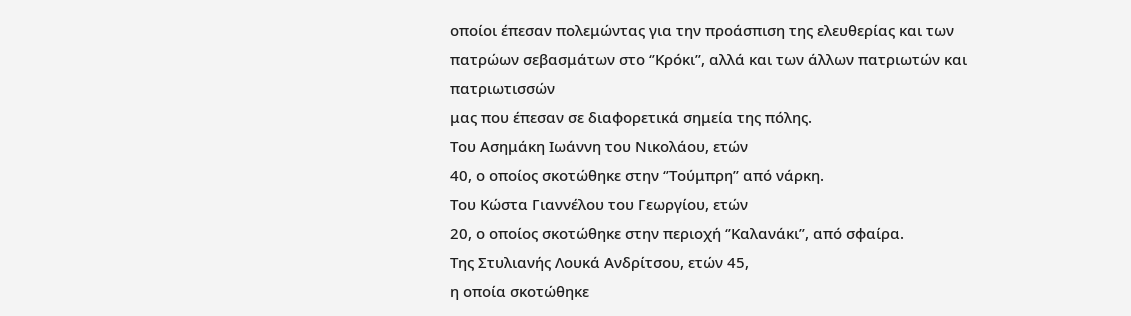οποίοι έπεσαν πολεμώντας για την προάσπιση της ελευθερίας και των
πατρώων σεβασμάτων στο ‘’Κρόκι’’, αλλά και των άλλων πατριωτών και πατριωτισσών
μας που έπεσαν σε διαφορετικά σημεία της πόλης.
Του Ασημάκη Ιωάννη του Νικολάου, ετών
40, ο οποίος σκοτώθηκε στην ‘’Τούμπρη’’ από νάρκη.
Του Κώστα Γιαννέλου του Γεωργίου, ετών
20, ο οποίος σκοτώθηκε στην περιοχή ‘’Καλανάκι’’, από σφαίρα.
Της Στυλιανής Λουκά Ανδρίτσου, ετών 45,
η οποία σκοτώθηκε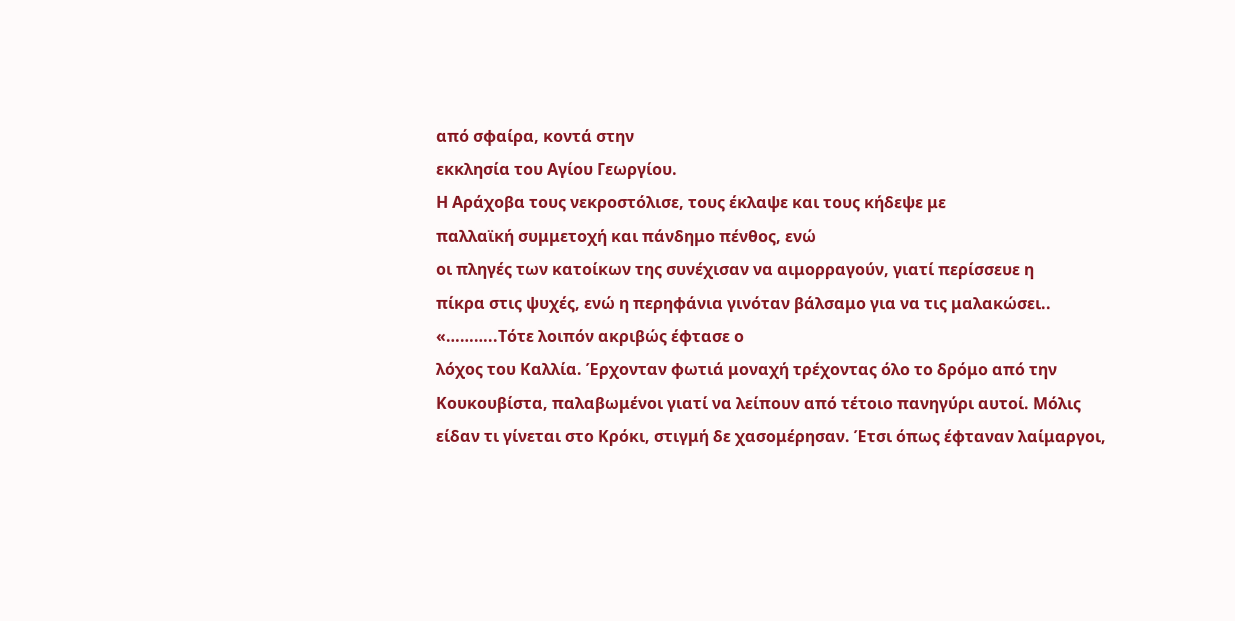από σφαίρα, κοντά στην
εκκλησία του Αγίου Γεωργίου.
Η Αράχοβα τους νεκροστόλισε, τους έκλαψε και τους κήδεψε με
παλλαϊκή συμμετοχή και πάνδημο πένθος, ενώ
οι πληγές των κατοίκων της συνέχισαν να αιμορραγούν, γιατί περίσσευε η
πίκρα στις ψυχές, ενώ η περηφάνια γινόταν βάλσαμο για να τις μαλακώσει..
«………..Τότε λοιπόν ακριβώς έφτασε ο
λόχος του Καλλία. Έρχονταν φωτιά μοναχή τρέχοντας όλο το δρόμο από την
Κουκουβίστα, παλαβωμένοι γιατί να λείπουν από τέτοιο πανηγύρι αυτοί. Μόλις
είδαν τι γίνεται στο Κρόκι, στιγμή δε χασομέρησαν. Έτσι όπως έφταναν λαίμαργοι,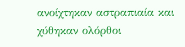ανοίχτηκαν αστραπιαία και χύθηκαν ολόρθοι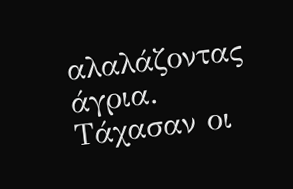αλαλάζοντας άγρια. Τάχασαν οι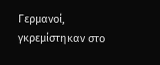Γερμανοί, γκρεμίστηκαν στο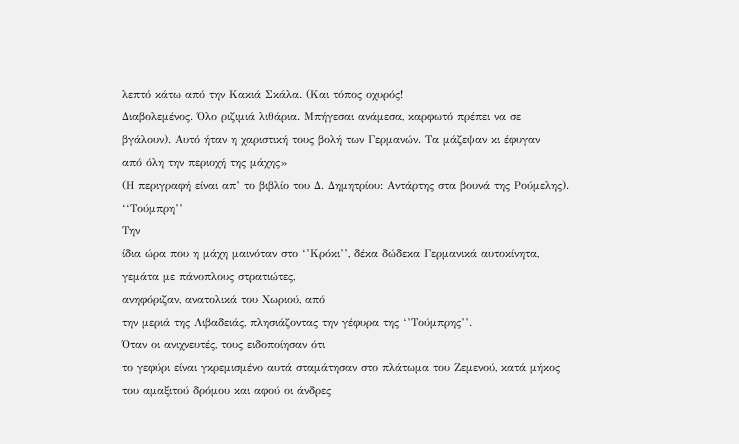λεπτό κάτω από την Κακιά Σκάλα. (Και τόπος οχυρός!
Διαβολεμένος. Όλο ριζιμιά λιθάρια. Μπήγεσαι ανάμεσα, καρφωτό πρέπει να σε
βγάλουν). Αυτό ήταν η χαριστική τους βολή των Γερμανών. Τα μάζεψαν κι έφυγαν
από όλη την περιοχή της μάχης»
(Η περιγραφή είναι απ’ το βιβλίο του Δ. Δημητρίου: Αντάρτης στα βουνά της Ρούμελης).
‘‘Τούμπρη’’
Την
ίδια ώρα που η μάχη μαινόταν στο ‘’Κρόκι’’, δέκα δώδεκα Γερμανικά αυτοκίνητα,
γεμάτα με πάνοπλους στρατιώτες,
ανηφόριζαν, ανατολικά του Χωριού, από
την μεριά της Λιβαδειάς, πλησιάζοντας την γέφυρα της ‘’Τούμπρης’’.
Όταν οι ανιχνευτές, τους ειδοποίησαν ότι
το γεφύρι είναι γκρεμισμένο αυτά σταμάτησαν στο πλάτωμα του Ζεμενού, κατά μήκος
του αμαξιτού δρόμου και αφού οι άνδρες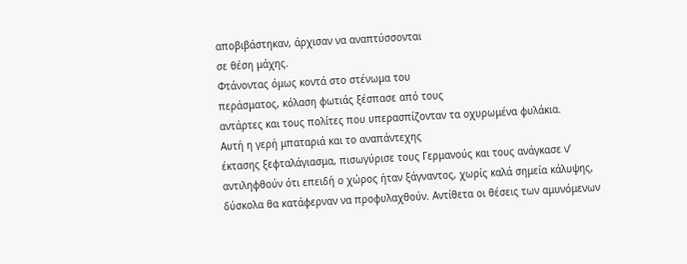αποβιβάστηκαν, άρχισαν να αναπτύσσονται
σε θέση μάχης.
Φτάνοντας όμως κοντά στο στένωμα του
περάσματος, κόλαση φωτιάς ξέσπασε από τους
αντάρτες και τους πολίτες που υπερασπίζονταν τα οχυρωμένα φυλάκια.
Αυτή η γερή μπαταριά και το αναπάντεχης
έκτασης ξεφταλάγιασμα, πισωγύρισε τους Γερμανούς και τους ανάγκασε ν’
αντιληφθούν ότι επειδή ο χώρος ήταν ξάγναντος, χωρίς καλά σημεία κάλυψης,
δύσκολα θα κατάφερναν να προφυλαχθούν. Αντίθετα οι θέσεις των αμυνόμενων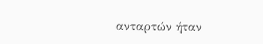ανταρτών ήταν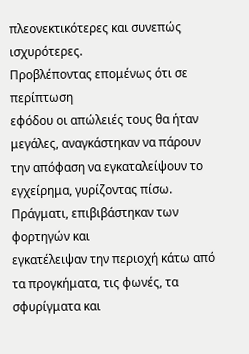πλεονεκτικότερες και συνεπώς ισχυρότερες.
Προβλέποντας επομένως ότι σε περίπτωση
εφόδου οι απώλειές τους θα ήταν μεγάλες, αναγκάστηκαν να πάρουν την απόφαση να εγκαταλείψουν το
εγχείρημα, γυρίζοντας πίσω.
Πράγματι, επιβιβάστηκαν των φορτηγών και
εγκατέλειψαν την περιοχή κάτω από τα προγκήματα, τις φωνές, τα σφυρίγματα και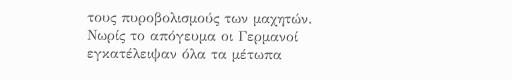τους πυροβολισμούς των μαχητών.
Νωρίς το απόγευμα οι Γερμανοί εγκατέλειψαν όλα τα μέτωπα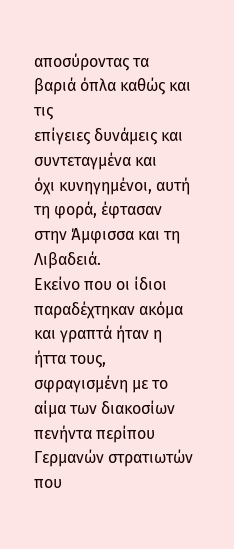αποσύροντας τα βαριά όπλα καθώς και τις
επίγειες δυνάμεις και συντεταγμένα και
όχι κυνηγημένοι, αυτή τη φορά, έφτασαν στην Άμφισσα και τη Λιβαδειά.
Εκείνο που οι ίδιοι παραδέχτηκαν ακόμα και γραπτά ήταν η ήττα τους, σφραγισμένη με το αίμα των διακοσίων πενήντα περίπου Γερμανών στρατιωτών που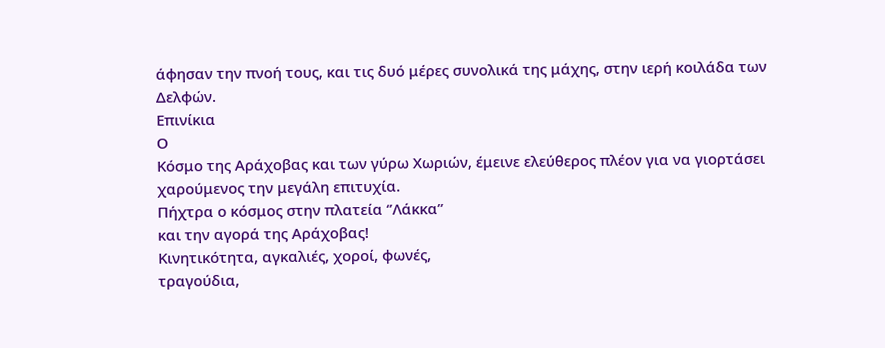άφησαν την πνοή τους, και τις δυό μέρες συνολικά της μάχης, στην ιερή κοιλάδα των Δελφών.
Επινίκια
Ο
Κόσμο της Αράχοβας και των γύρω Χωριών, έμεινε ελεύθερος πλέον για να γιορτάσει
χαρούμενος την μεγάλη επιτυχία.
Πήχτρα ο κόσμος στην πλατεία ‘’Λάκκα’’
και την αγορά της Αράχοβας!
Κινητικότητα, αγκαλιές, χοροί, φωνές,
τραγούδια,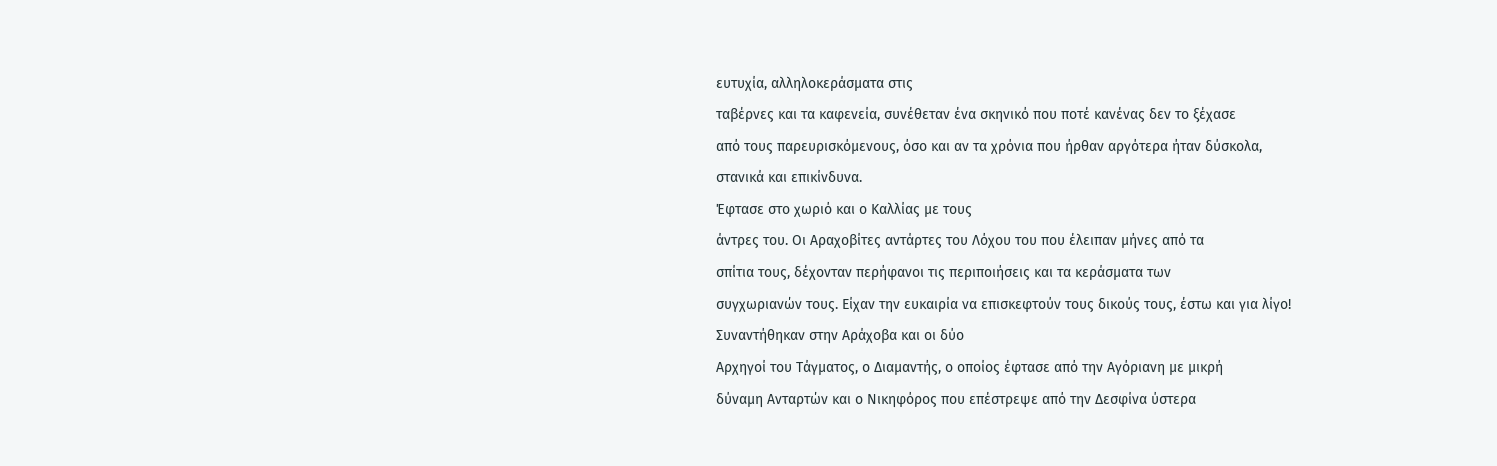ευτυχία, αλληλοκεράσματα στις
ταβέρνες και τα καφενεία, συνέθεταν ένα σκηνικό που ποτέ κανένας δεν το ξέχασε
από τους παρευρισκόμενους, όσο και αν τα χρόνια που ήρθαν αργότερα ήταν δύσκολα,
στανικά και επικίνδυνα.
Έφτασε στο χωριό και ο Καλλίας με τους
άντρες του. Οι Αραχοβίτες αντάρτες του Λόχου του που έλειπαν μήνες από τα
σπίτια τους, δέχονταν περήφανοι τις περιποιήσεις και τα κεράσματα των
συγχωριανών τους. Είχαν την ευκαιρία να επισκεφτούν τους δικούς τους, έστω και για λίγο!
Συναντήθηκαν στην Αράχοβα και οι δύο
Αρχηγοί του Τάγματος, ο Διαμαντής, ο οποίος έφτασε από την Αγόριανη με μικρή
δύναμη Ανταρτών και ο Νικηφόρος που επέστρεψε από την Δεσφίνα ύστερα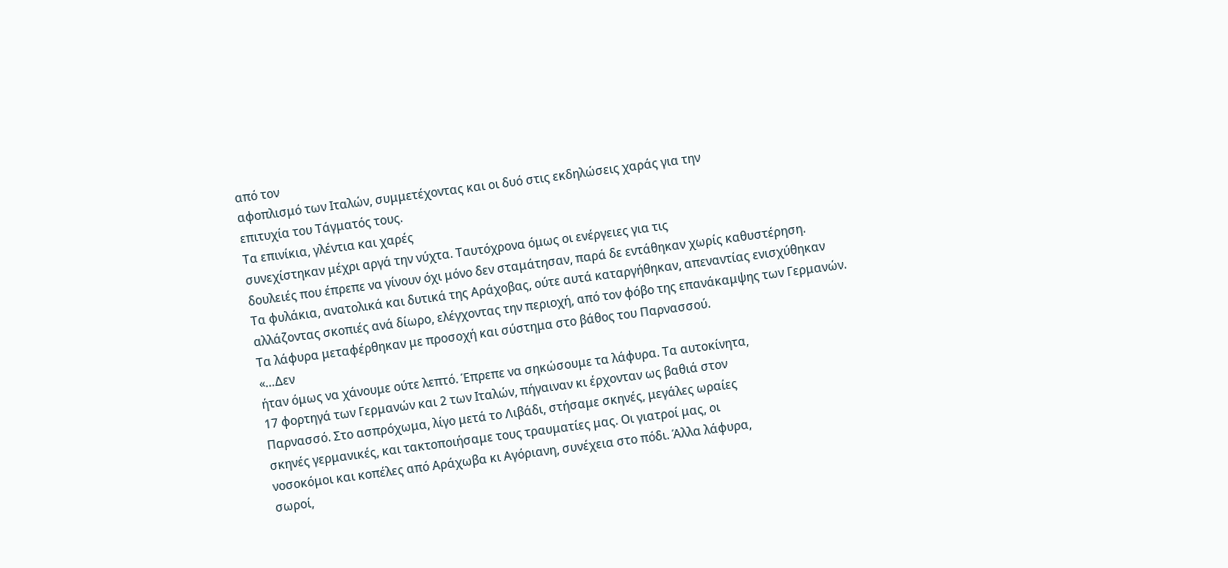από τον
αφοπλισμό των Ιταλών, συμμετέχοντας και οι δυό στις εκδηλώσεις χαράς για την
επιτυχία του Τάγματός τους.
Τα επινίκια, γλέντια και χαρές
συνεχίστηκαν μέχρι αργά την νύχτα. Ταυτόχρονα όμως οι ενέργειες για τις
δουλειές που έπρεπε να γίνουν όχι μόνο δεν σταμάτησαν, παρά δε εντάθηκαν χωρίς καθυστέρηση.
Τα φυλάκια, ανατολικά και δυτικά της Αράχοβας, ούτε αυτά καταργήθηκαν, απεναντίας ενισχύθηκαν αλλάζοντας σκοπιές ανά δίωρο, ελέγχοντας την περιοχή, από τον φόβο της επανάκαμψης των Γερμανών. Τα λάφυρα μεταφέρθηκαν με προσοχή και σύστημα στο βάθος του Παρνασσού.
«…Δεν
ήταν όμως να χάνουμε ούτε λεπτό. Έπρεπε να σηκώσουμε τα λάφυρα. Τα αυτοκίνητα,
17 φορτηγά των Γερμανών και 2 των Ιταλών, πήγαιναν κι έρχονταν ως βαθιά στον
Παρνασσό. Στο ασπρόχωμα, λίγο μετά το Λιβάδι, στήσαμε σκηνές, μεγάλες ωραίες
σκηνές γερμανικές, και τακτοποιήσαμε τους τραυματίες μας. Οι γιατροί μας, οι
νοσοκόμοι και κοπέλες από Αράχωβα κι Αγόριανη, συνέχεια στο πόδι. Άλλα λάφυρα,
σωροί,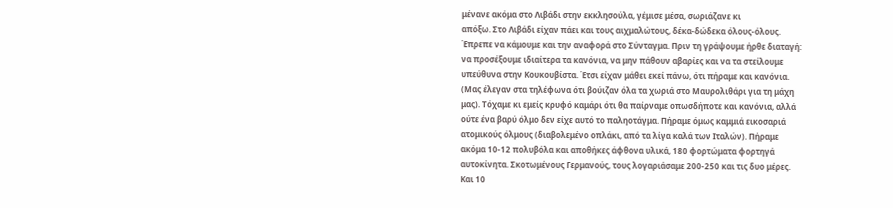μένανε ακόμα στο Λιβάδι στην εκκλησούλα, γέμισε μέσα, σωριάζανε κι
απόξω. Στο Λιβάδι είχαν πάει και τους αιχμαλώτους, δέκα-δώδεκα όλους-όλους.
Έπρεπε να κάμουμε και την αναφορά στο Σύνταγμα. Πριν τη γράψουμε ήρθε διαταγή:
να προσέξουμε ιδιαίτερα τα κανόνια, να μην πάθουν αβαρίες και να τα στείλουμε
υπεύθυνα στην Κουκουβίστα. Έτσι είχαν μάθει εκεί πάνω, ότι πήραμε και κανόνια.
(Μας έλεγαν στα τηλέφωνα ότι βούιζαν όλα τα χωριά στο Μαυρολιθάρι για τη μάχη
μας). Τόχαμε κι εμείς κρυφό καμάρι ότι θα παίρναμε οπωσδήποτε και κανόνια, αλλά
ούτε ένα βαρύ όλμο δεν είχε αυτό το παληοτάγμα. Πήραμε όμως καμμιά εικοσαριά
ατομικούς όλμους (διαβολεμένο οπλάκι, από τα λίγα καλά των Ιταλών). Πήραμε
ακόμα 10-12 πολυβόλα και αποθήκες άφθονα υλικά, 180 φορτώματα φορτηγά
αυτοκίνητα. Σκοτωμένους Γερμανούς, τους λογαριάσαμε 200-250 και τις δυο μέρες.
Και 10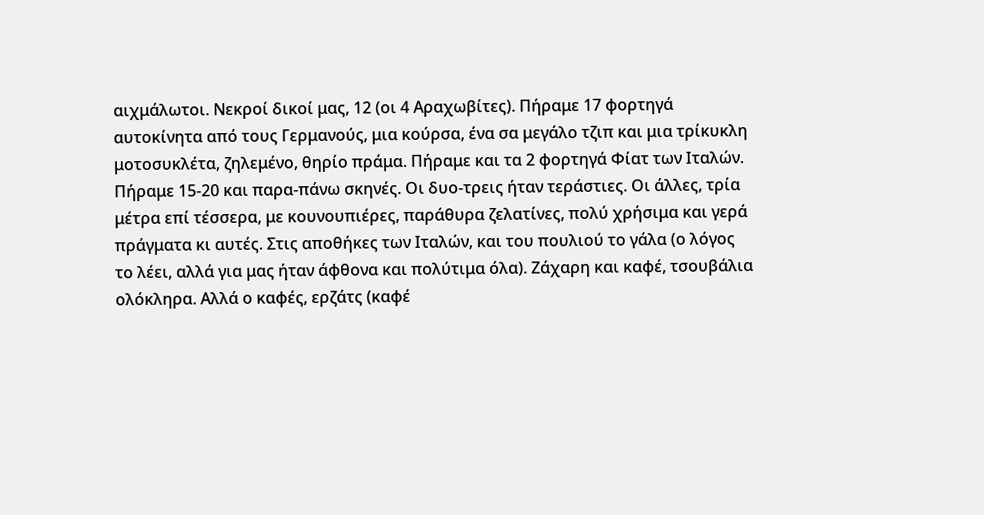αιχμάλωτοι. Νεκροί δικοί μας, 12 (οι 4 Αραχωβίτες). Πήραμε 17 φορτηγά
αυτοκίνητα από τους Γερμανούς, μια κούρσα, ένα σα μεγάλο τζιπ και μια τρίκυκλη
μοτοσυκλέτα, ζηλεμένο, θηρίο πράμα. Πήραμε και τα 2 φορτηγά Φίατ των Ιταλών.
Πήραμε 15-20 και παρα-πάνω σκηνές. Οι δυο-τρεις ήταν τεράστιες. Οι άλλες, τρία
μέτρα επί τέσσερα, με κουνουπιέρες, παράθυρα ζελατίνες, πολύ χρήσιμα και γερά
πράγματα κι αυτές. Στις αποθήκες των Ιταλών, και του πουλιού το γάλα (ο λόγος
το λέει, αλλά για μας ήταν άφθονα και πολύτιμα όλα). Ζάχαρη και καφέ, τσουβάλια
ολόκληρα. Αλλά ο καφές, ερζάτς (καφέ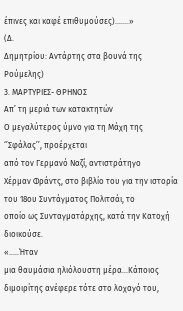έπινες και καφέ επιθυμούσες)…….»
(Δ.
Δημητρίου: Αντάρτης στα βουνά της Ρούμελης)
3. ΜΑΡΤΥΡΙΕΣ- ΘΡΗΝΟΣ
Απ’ τη μεριά των κατακτητών
Ο μεγαλύτερος ύμνο για τη Μάχη της ‘’Σφάλας’’, προέρχεται
από τον Γερμανό Ναζί, αντιστράτηγο
Χέρμαν Φράντς, στο βιβλίο του για την ιστορία του 18ου Συντάγματος Πολιτσάι, το
οποίο ως Συνταγματάρχης, κατά την Κατοχή διοικούσε.
«…..Ήταν
μια θαυμάσια ηλιόλουστη μέρα…Κάποιος διμοιρίτης ανέφερε τότε στο λοχαγό του,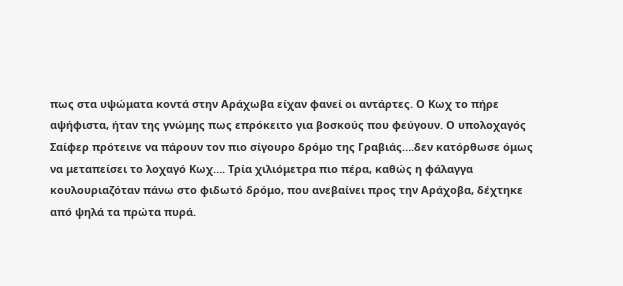πως στα υψώματα κοντά στην Αράχωβα είχαν φανεί οι αντάρτες. Ο Κωχ το πήρε
αψήφιστα, ήταν της γνώμης πως επρόκειτο για βοσκούς που φεύγουν. Ο υπολοχαγός
Σαίφερ πρότεινε να πάρουν τον πιο σίγουρο δρόμο της Γραβιάς….δεν κατόρθωσε όμως
να μεταπείσει το λοχαγό Κωχ…. Τρία χιλιόμετρα πιο πέρα, καθώς η φάλαγγα
κουλουριαζόταν πάνω στο φιδωτό δρόμο, που ανεβαίνει προς την Αράχοβα, δέχτηκε
από ψηλά τα πρώτα πυρά.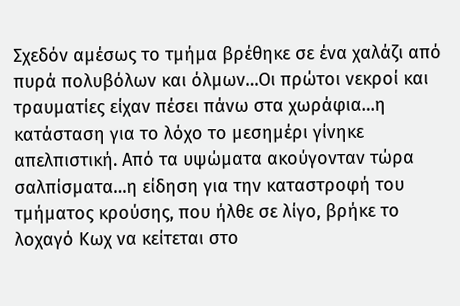Σχεδόν αμέσως το τμήμα βρέθηκε σε ένα χαλάζι από πυρά πολυβόλων και όλμων…Οι πρώτοι νεκροί και τραυματίες είχαν πέσει πάνω στα χωράφια…η κατάσταση για το λόχο το μεσημέρι γίνηκε απελπιστική. Από τα υψώματα ακούγονταν τώρα σαλπίσματα…η είδηση για την καταστροφή του τμήματος κρούσης, που ήλθε σε λίγο, βρήκε το λοχαγό Κωχ να κείτεται στο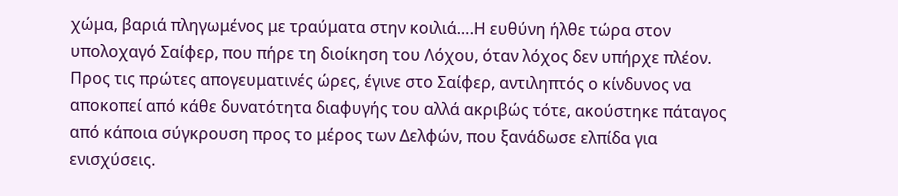χώμα, βαριά πληγωμένος με τραύματα στην κοιλιά….Η ευθύνη ήλθε τώρα στον υπολοχαγό Σαίφερ, που πήρε τη διοίκηση του Λόχου, όταν λόχος δεν υπήρχε πλέον. Προς τις πρώτες απογευματινές ώρες, έγινε στο Σαίφερ, αντιληπτός ο κίνδυνος να αποκοπεί από κάθε δυνατότητα διαφυγής του αλλά ακριβώς τότε, ακούστηκε πάταγος από κάποια σύγκρουση προς το μέρος των Δελφών, που ξανάδωσε ελπίδα για ενισχύσεις.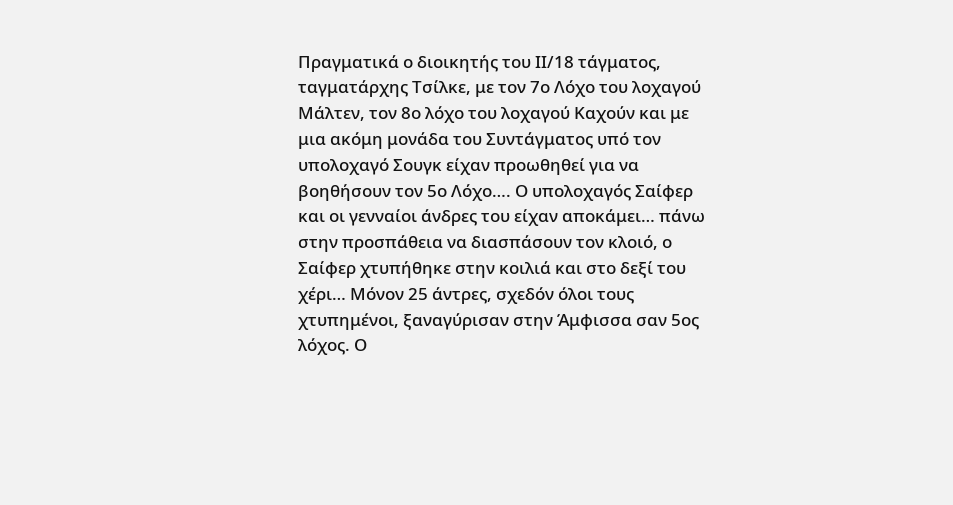Πραγματικά ο διοικητής του ΙΙ/18 τάγματος, ταγματάρχης Τσίλκε, με τον 7ο Λόχο του λοχαγού Μάλτεν, τον 8ο λόχο του λοχαγού Καχούν και με μια ακόμη μονάδα του Συντάγματος υπό τον υπολοχαγό Σουγκ είχαν προωθηθεί για να βοηθήσουν τον 5ο Λόχο…. Ο υπολοχαγός Σαίφερ και οι γενναίοι άνδρες του είχαν αποκάμει… πάνω στην προσπάθεια να διασπάσουν τον κλοιό, ο Σαίφερ χτυπήθηκε στην κοιλιά και στο δεξί του χέρι… Μόνον 25 άντρες, σχεδόν όλοι τους χτυπημένοι, ξαναγύρισαν στην Άμφισσα σαν 5ος λόχος. Ο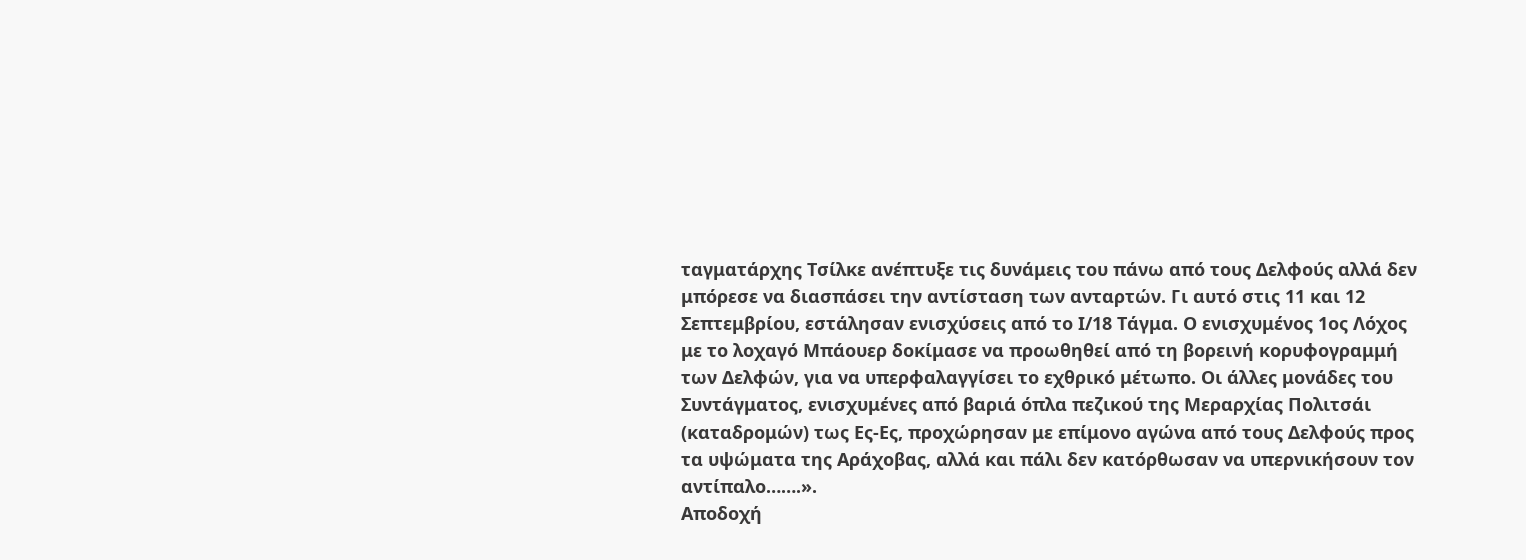ταγματάρχης Τσίλκε ανέπτυξε τις δυνάμεις του πάνω από τους Δελφούς αλλά δεν μπόρεσε να διασπάσει την αντίσταση των ανταρτών. Γι αυτό στις 11 και 12 Σεπτεμβρίου, εστάλησαν ενισχύσεις από το Ι/18 Τάγμα. Ο ενισχυμένος 1ος Λόχος με το λοχαγό Μπάουερ δοκίμασε να προωθηθεί από τη βορεινή κορυφογραμμή των Δελφών, για να υπερφαλαγγίσει το εχθρικό μέτωπο. Οι άλλες μονάδες του Συντάγματος, ενισχυμένες από βαριά όπλα πεζικού της Μεραρχίας Πολιτσάι (καταδρομών) τως Ες-Ες, προχώρησαν με επίμονο αγώνα από τους Δελφούς προς τα υψώματα της Αράχοβας, αλλά και πάλι δεν κατόρθωσαν να υπερνικήσουν τον αντίπαλο…….».
Αποδοχή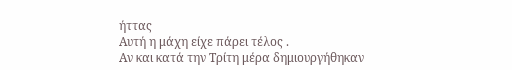ήττας
Αυτή η μάχη είχε πάρει τέλος .
Αν και κατά την Τρίτη μέρα δημιουργήθηκαν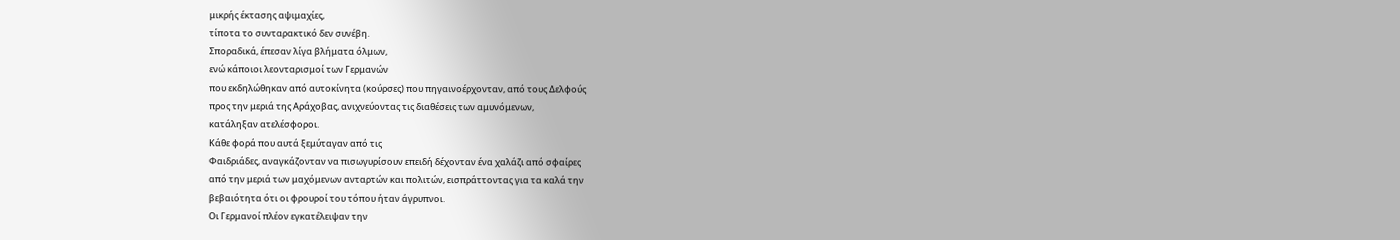μικρής έκτασης αψιμαχίες,
τίποτα το συνταρακτικό δεν συνέβη.
Σποραδικά, έπεσαν λίγα βλήματα όλμων,
ενώ κάποιοι λεονταρισμοί των Γερμανών
που εκδηλώθηκαν από αυτοκίνητα (κούρσες) που πηγαινοέρχονταν, από τους Δελφούς
προς την μεριά της Αράχοβας, ανιχνεύοντας τις διαθέσεις των αμυνόμενων,
κατάληξαν ατελέσφοροι.
Κάθε φορά που αυτά ξεμύταγαν από τις
Φαιδριάδες, αναγκάζονταν να πισωγυρίσουν επειδή δέχονταν ένα χαλάζι από σφαίρες
από την μεριά των μαχόμενων ανταρτών και πολιτών, εισπράττοντας για τα καλά την
βεβαιότητα ότι οι φρουροί του τόπου ήταν άγρυπνοι.
Οι Γερμανοί πλέον εγκατέλειψαν την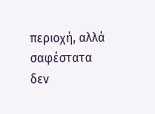περιοχή, αλλά σαφέστατα δεν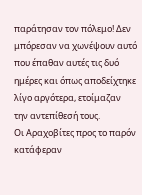παράτησαν τον πόλεμο! Δεν μπόρεσαν να χωνέψουν αυτό
που έπαθαν αυτές τις δυό ημέρες και όπως αποδείχτηκε λίγο αργότερα, ετοίμαζαν
την αντεπίθεσή τους.
Οι Αραχοβίτες προς το παρόν κατάφεραν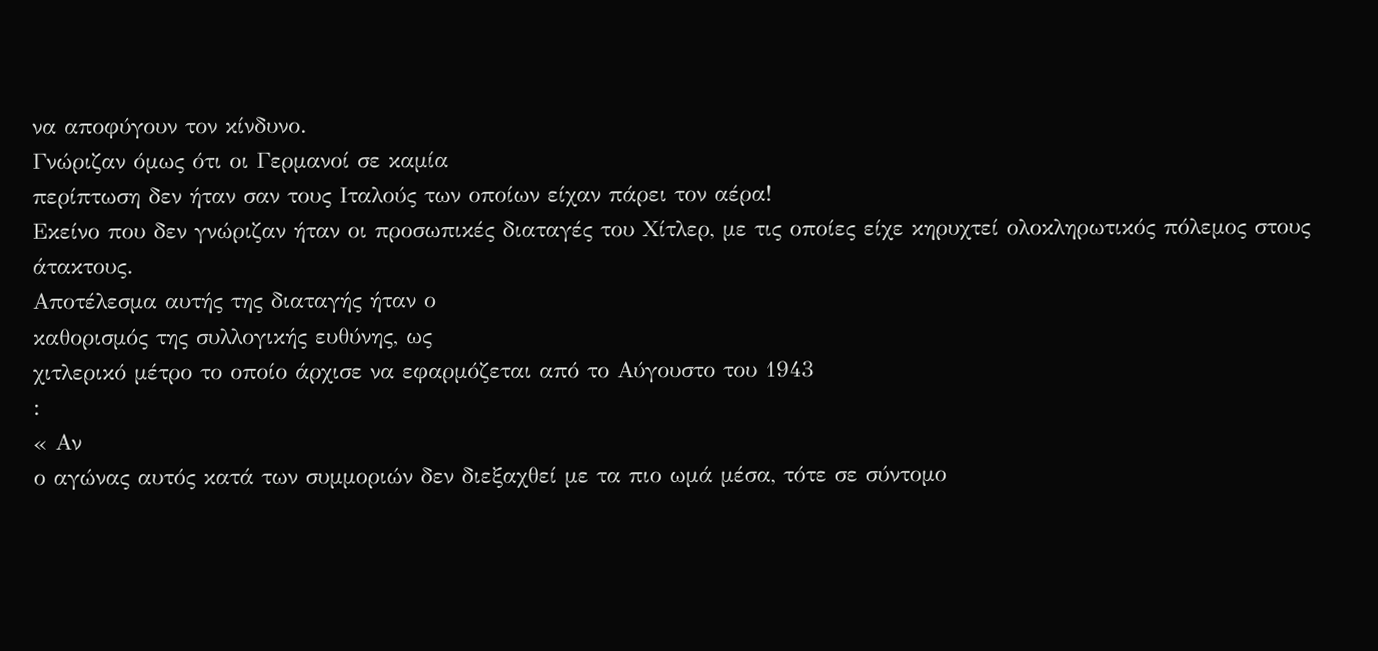να αποφύγουν τον κίνδυνο.
Γνώριζαν όμως ότι οι Γερμανοί σε καμία
περίπτωση δεν ήταν σαν τους Ιταλούς των οποίων είχαν πάρει τον αέρα!
Εκείνο που δεν γνώριζαν ήταν οι προσωπικές διαταγές του Χίτλερ, με τις οποίες είχε κηρυχτεί ολοκληρωτικός πόλεμος στους
άτακτους.
Αποτέλεσμα αυτής της διαταγής ήταν ο
καθορισμός της συλλογικής ευθύνης, ως
χιτλερικό μέτρο το οποίο άρχισε να εφαρμόζεται από το Αύγουστο του 1943
:
« Αν
ο αγώνας αυτός κατά των συμμοριών δεν διεξαχθεί με τα πιο ωμά μέσα, τότε σε σύντομο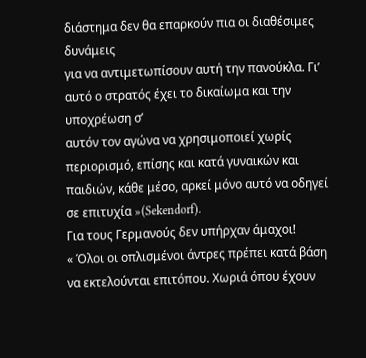διάστημα δεν θα επαρκούν πια οι διαθέσιμες δυνάμεις
για να αντιμετωπίσουν αυτή την πανούκλα. Γι’ αυτό ο στρατός έχει το δικαίωμα και την υποχρέωση σ’
αυτόν τον αγώνα να χρησιμοποιεί χωρίς περιορισμό, επίσης και κατά γυναικών και
παιδιών, κάθε μέσο, αρκεί μόνο αυτό να οδηγεί σε επιτυχία »(Sekendorf).
Για τους Γερμανούς δεν υπήρχαν άμαχοι!
« Όλοι οι οπλισμένοι άντρες πρέπει κατά βάση να εκτελούνται επιτόπου. Χωριά όπου έχουν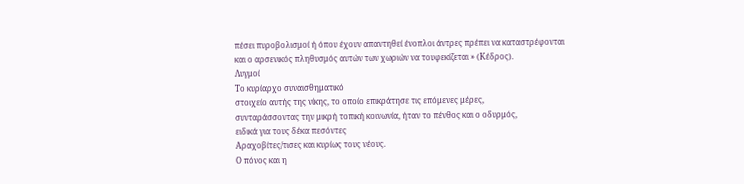πέσει πυροβολισμοί ή όπου έχουν απαντηθεί ένοπλοι άντρες πρέπει να καταστρέφονται και ο αρσενικός πληθυσμός αυτών των χωριών να τουφεκίζεται » (Κέδρος).
Λυγμοί
Το κυρίαρχο συναισθηματικό
στοιχείο αυτής της νίκης, το οποίο επικράτησε τις επόμενες μέρες,
συνταράσσοντας την μικρή τοπική κοινωνία, ήταν το πένθος και ο οδυρμός,
ειδικά για τους δέκα πεσόντες
Αραχοβίτες/τισες και κυρίως τους νέους.
Ο πόνος και η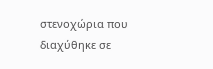στενοχώρια που διαχύθηκε σε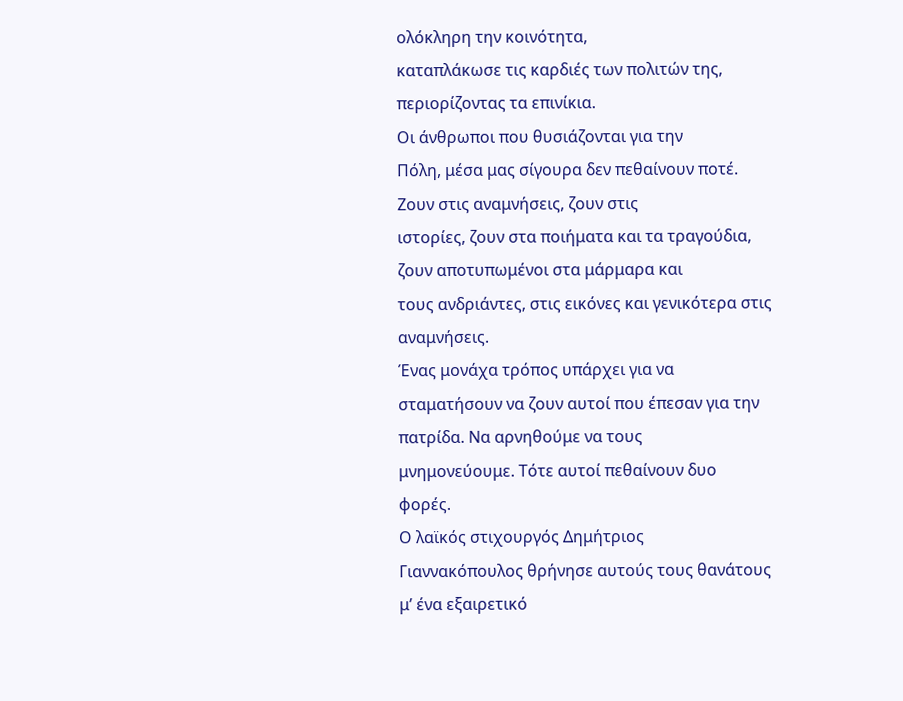ολόκληρη την κοινότητα,
καταπλάκωσε τις καρδιές των πολιτών της, περιορίζοντας τα επινίκια.
Οι άνθρωποι που θυσιάζονται για την
Πόλη, μέσα μας σίγουρα δεν πεθαίνουν ποτέ. Ζουν στις αναμνήσεις, ζουν στις
ιστορίες, ζουν στα ποιήματα και τα τραγούδια, ζουν αποτυπωμένοι στα μάρμαρα και
τους ανδριάντες, στις εικόνες και γενικότερα στις αναμνήσεις.
Ένας μονάχα τρόπος υπάρχει για να
σταματήσουν να ζουν αυτοί που έπεσαν για την πατρίδα. Να αρνηθούμε να τους
μνημονεύουμε. Τότε αυτοί πεθαίνουν δυο
φορές.
Ο λαϊκός στιχουργός Δημήτριος
Γιαννακόπουλος θρήνησε αυτούς τους θανάτους μ’ ένα εξαιρετικό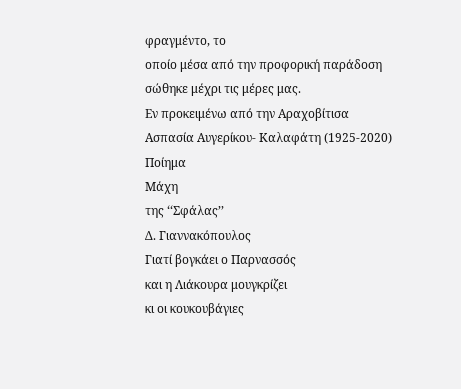φραγμέντο, το
οποίο μέσα από την προφορική παράδοση σώθηκε μέχρι τις μέρες μας.
Εν προκειμένω από την Αραχοβίτισα
Ασπασία Αυγερίκου- Καλαφάτη (1925-2020)
Ποίημα
Μάχη
της ‘‘Σφάλας’’
Δ. Γιαννακόπουλος
Γιατί βογκάει ο Παρνασσός
και η Λιάκουρα μουγκρίζει
κι οι κουκουβάγιες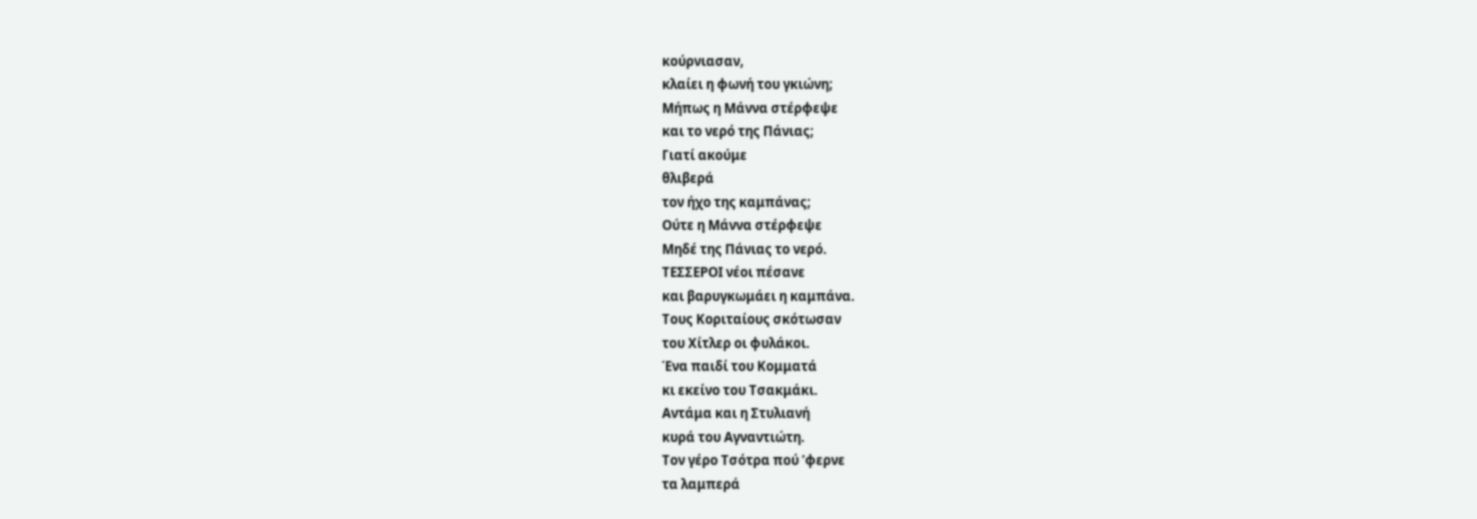κούρνιασαν,
κλαίει η φωνή του γκιώνη;
Μήπως η Μάννα στέρφεψε
και το νερό της Πάνιας;
Γιατί ακούμε
θλιβερά
τον ήχο της καμπάνας;
Ούτε η Μάννα στέρφεψε
Μηδέ της Πάνιας το νερό.
ΤΕΣΣΕΡΟΙ νέοι πέσανε
και βαρυγκωμάει η καμπάνα.
Τους Κοριταίους σκότωσαν
του Χίτλερ οι φυλάκοι.
Ένα παιδί του Κομματά
κι εκείνο του Τσακμάκι.
Αντάμα και η Στυλιανή
κυρά του Αγναντιώτη.
Τον γέρο Τσότρα πού ’φερνε
τα λαμπερά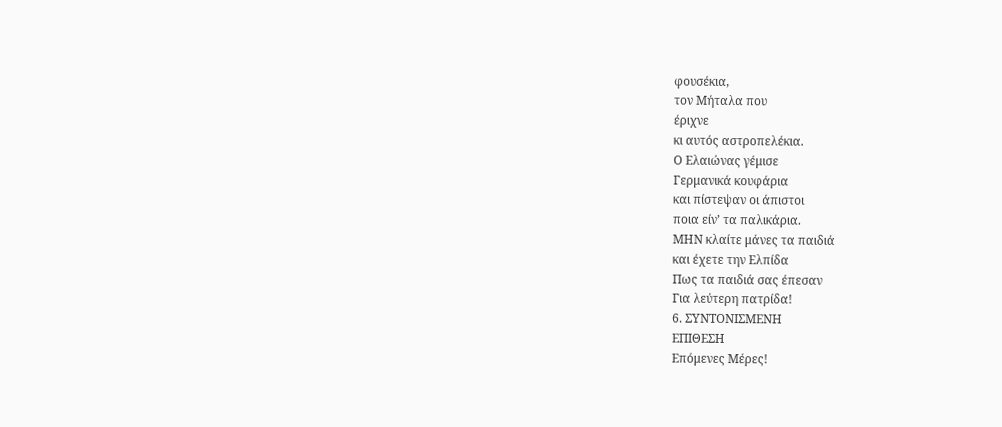φουσέκια,
τον Μήταλα που
έριχνε
κι αυτός αστροπελέκια.
Ο Ελαιώνας γέμισε
Γερμανικά κουφάρια
και πίστεψαν οι άπιστοι
ποια είν’ τα παλικάρια.
ΜΗΝ κλαίτε μάνες τα παιδιά
και έχετε την Ελπίδα
Πως τα παιδιά σας έπεσαν
Για λεύτερη πατρίδα!
6. ΣΥΝΤΟΝΙΣΜΕΝΗ
ΕΠΙΘΕΣΗ
Επόμενες Μέρες!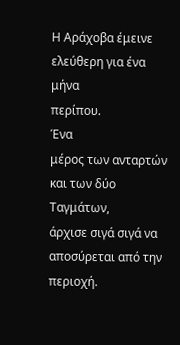Η Αράχοβα έμεινε ελεύθερη για ένα μήνα
περίπου.
Ένα
μέρος των ανταρτών και των δύο Ταγμάτων,
άρχισε σιγά σιγά να αποσύρεται από την περιοχή.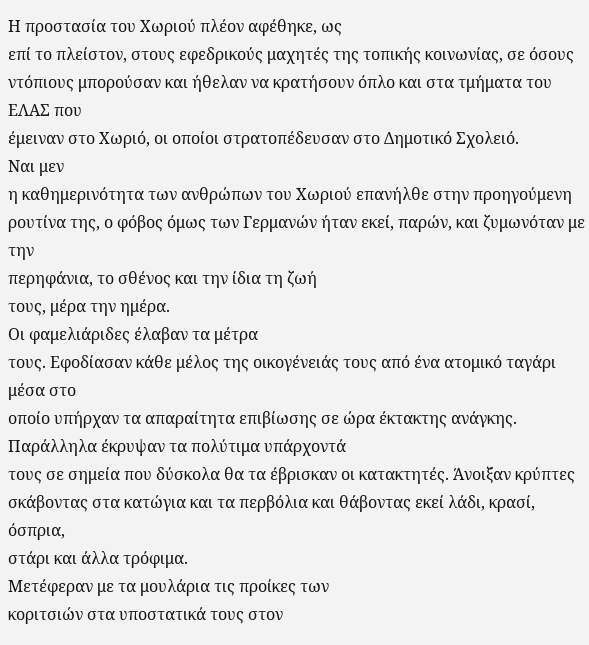Η προστασία του Χωριού πλέον αφέθηκε, ως
επί το πλείστον, στους εφεδρικούς μαχητές της τοπικής κοινωνίας, σε όσους
ντόπιους μπορούσαν και ήθελαν να κρατήσουν όπλο και στα τμήματα του ΕΛΑΣ που
έμειναν στο Χωριό, οι οποίοι στρατοπέδευσαν στο Δημοτικό Σχολειό.
Ναι μεν
η καθημερινότητα των ανθρώπων του Χωριού επανήλθε στην προηγούμενη
ρουτίνα της, ο φόβος όμως των Γερμανών ήταν εκεί, παρών, και ζυμωνόταν με την
περηφάνια, το σθένος και την ίδια τη ζωή
τους, μέρα την ημέρα.
Οι φαμελιάριδες έλαβαν τα μέτρα
τους. Εφοδίασαν κάθε μέλος της οικογένειάς τους από ένα ατομικό ταγάρι μέσα στο
οποίο υπήρχαν τα απαραίτητα επιβίωσης σε ώρα έκτακτης ανάγκης.
Παράλληλα έκρυψαν τα πολύτιμα υπάρχοντά
τους σε σημεία που δύσκολα θα τα έβρισκαν οι κατακτητές. Άνοιξαν κρύπτες
σκάβοντας στα κατώγια και τα περβόλια και θάβοντας εκεί λάδι, κρασί, όσπρια,
στάρι και άλλα τρόφιμα.
Μετέφεραν με τα μουλάρια τις προίκες των
κοριτσιών στα υποστατικά τους στον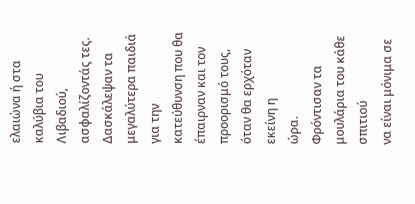ελαιώνα ή στα καλύβια του Λιβαδιού,
ασφαλίζοντάς τες.
Δασκάλεψαν τα μεγαλύτερα παιδιά για την
κατεύθυνση που θα έπαιρναν και τον προορισμό τους, όταν θα ερχόταν εκείνη η
ώρα.
Φρόντισαν τα μουλάρια του κάθε σπιτιού
να είναι μόνιμα σε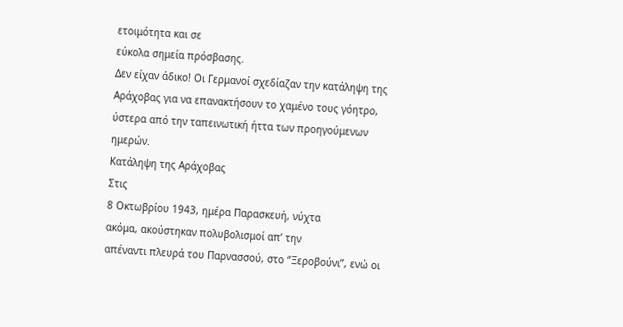ετοιμότητα και σε
εύκολα σημεία πρόσβασης.
Δεν είχαν άδικο! Οι Γερμανοί σχεδίαζαν την κατάληψη της Αράχοβας για να επανακτήσουν το χαμένο τους γόητρο, ύστερα από την ταπεινωτική ήττα των προηγούμενων ημερών.
Κατάληψη της Αράχοβας
Στις
8 Οκτωβρίου 1943, ημέρα Παρασκευή, νύχτα
ακόμα, ακούστηκαν πολυβολισμοί απ’ την
απέναντι πλευρά του Παρνασσού, στο ‘’Ξεροβούνι’’, ενώ οι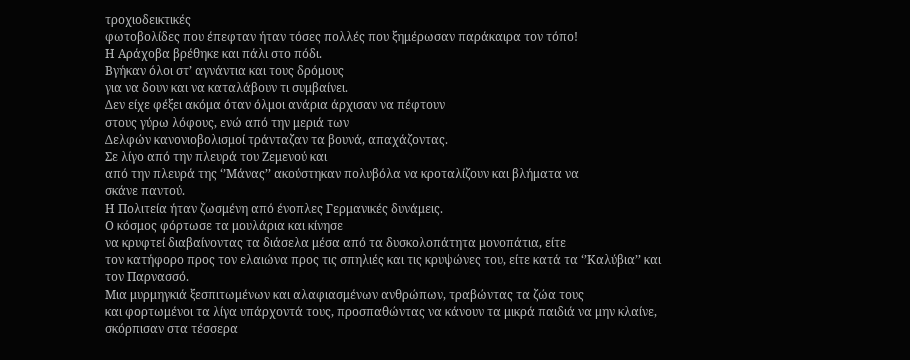τροχιοδεικτικές
φωτοβολίδες που έπεφταν ήταν τόσες πολλές που ξημέρωσαν παράκαιρα τον τόπο!
Η Αράχοβα βρέθηκε και πάλι στο πόδι.
Βγήκαν όλοι στ’ αγνάντια και τους δρόμους
για να δουν και να καταλάβουν τι συμβαίνει.
Δεν είχε φέξει ακόμα όταν όλμοι ανάρια άρχισαν να πέφτουν
στους γύρω λόφους, ενώ από την μεριά των
Δελφών κανονιοβολισμοί τράνταζαν τα βουνά, απαχάζοντας.
Σε λίγο από την πλευρά του Ζεμενού και
από την πλευρά της ‘’Μάνας’’ ακούστηκαν πολυβόλα να κροταλίζουν και βλήματα να
σκάνε παντού.
Η Πολιτεία ήταν ζωσμένη από ένοπλες Γερμανικές δυνάμεις.
Ο κόσμος φόρτωσε τα μουλάρια και κίνησε
να κρυφτεί διαβαίνοντας τα διάσελα μέσα από τα δυσκολοπάτητα μονοπάτια, είτε
τον κατήφορο προς τον ελαιώνα προς τις σπηλιές και τις κρυψώνες του, είτε κατά τα ‘’Καλύβια’’ και
τον Παρνασσό.
Μια μυρμηγκιά ξεσπιτωμένων και αλαφιασμένων ανθρώπων, τραβώντας τα ζώα τους
και φορτωμένοι τα λίγα υπάρχοντά τους, προσπαθώντας να κάνουν τα μικρά παιδιά να μην κλαίνε,
σκόρπισαν στα τέσσερα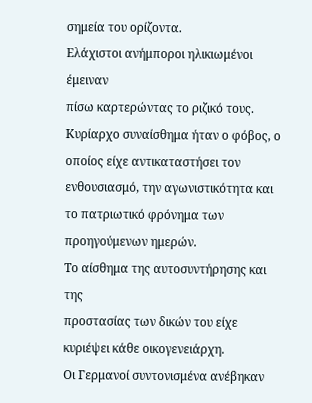σημεία του ορίζοντα.
Ελάχιστοι ανήμποροι ηλικιωμένοι έμειναν
πίσω καρτερώντας το ριζικό τους.
Κυρίαρχο συναίσθημα ήταν ο φόβος, ο
οποίος είχε αντικαταστήσει τον ενθουσιασμό, την αγωνιστικότητα και το πατριωτικό φρόνημα των προηγούμενων ημερών.
Το αίσθημα της αυτοσυντήρησης και της
προστασίας των δικών του είχε κυριέψει κάθε οικογενειάρχη.
Οι Γερμανοί συντονισμένα ανέβηκαν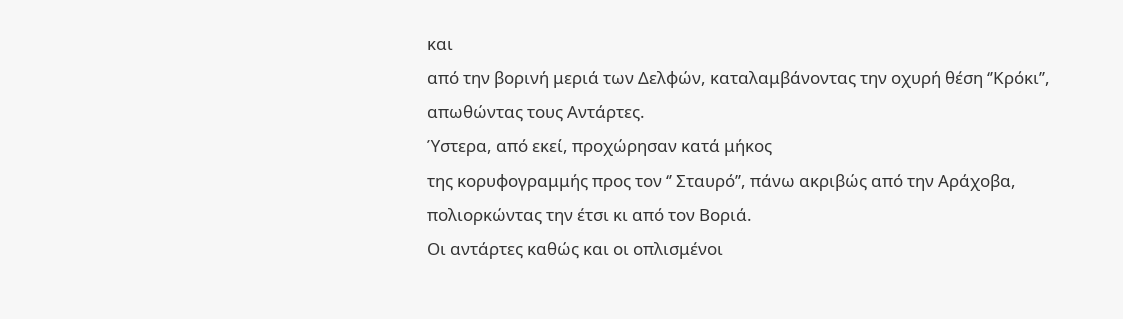και
από την βορινή μεριά των Δελφών, καταλαμβάνοντας την οχυρή θέση ‘’Κρόκι’’,
απωθώντας τους Αντάρτες.
Ύστερα, από εκεί, προχώρησαν κατά μήκος
της κορυφογραμμής προς τον ‘’ Σταυρό’’, πάνω ακριβώς από την Αράχοβα,
πολιορκώντας την έτσι κι από τον Βοριά.
Οι αντάρτες καθώς και οι οπλισμένοι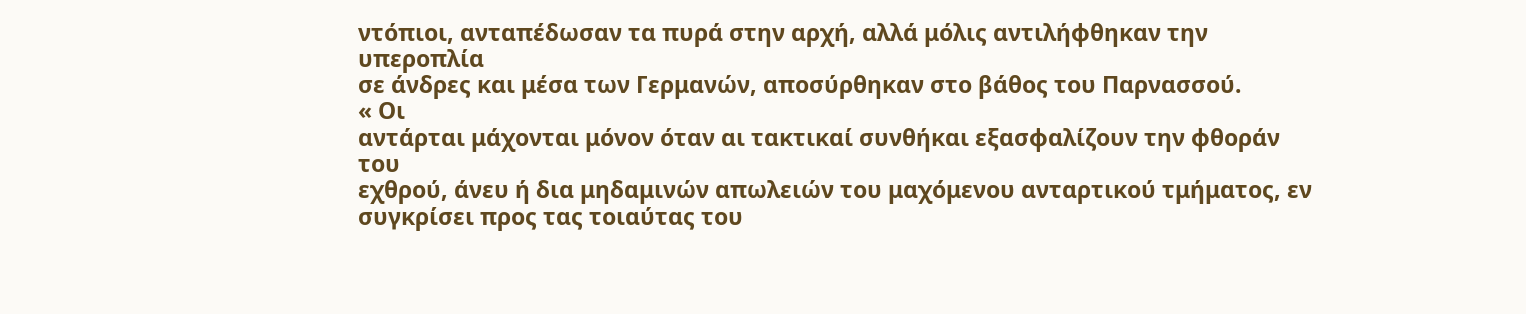ντόπιοι, ανταπέδωσαν τα πυρά στην αρχή, αλλά μόλις αντιλήφθηκαν την υπεροπλία
σε άνδρες και μέσα των Γερμανών, αποσύρθηκαν στο βάθος του Παρνασσού.
« Οι
αντάρται μάχονται μόνον όταν αι τακτικαί συνθήκαι εξασφαλίζουν την φθοράν του
εχθρού, άνευ ή δια μηδαμινών απωλειών του μαχόμενου ανταρτικού τμήματος, εν
συγκρίσει προς τας τοιαύτας του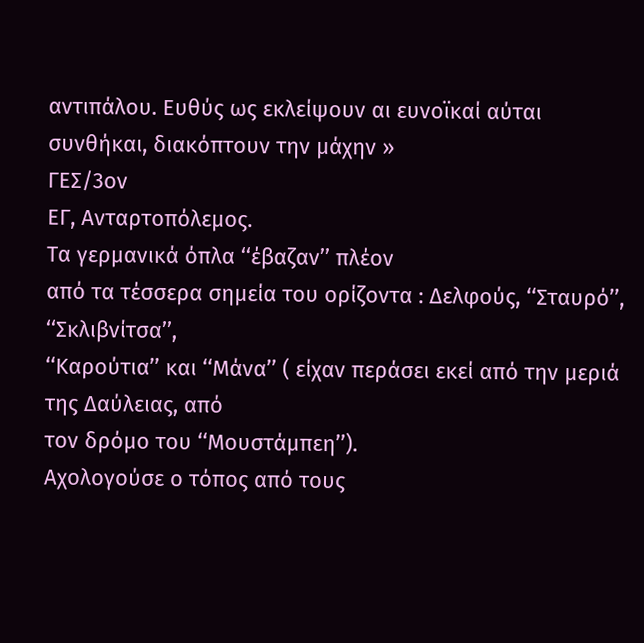αντιπάλου. Ευθύς ως εκλείψουν αι ευνοϊκαί αύται
συνθήκαι, διακόπτουν την μάχην »
ΓΕΣ/3ον
ΕΓ, Ανταρτοπόλεμος.
Τα γερμανικά όπλα ‘‘έβαζαν’’ πλέον
από τα τέσσερα σημεία του ορίζοντα : Δελφούς, ‘‘Σταυρό’’, ‘‘Σκλιβνίτσα’’,
‘‘Καρούτια’’ και ‘‘Μάνα’’ ( είχαν περάσει εκεί από την μεριά της Δαύλειας, από
τον δρόμο του ‘‘Μουστάμπεη’’).
Αχολογούσε ο τόπος από τους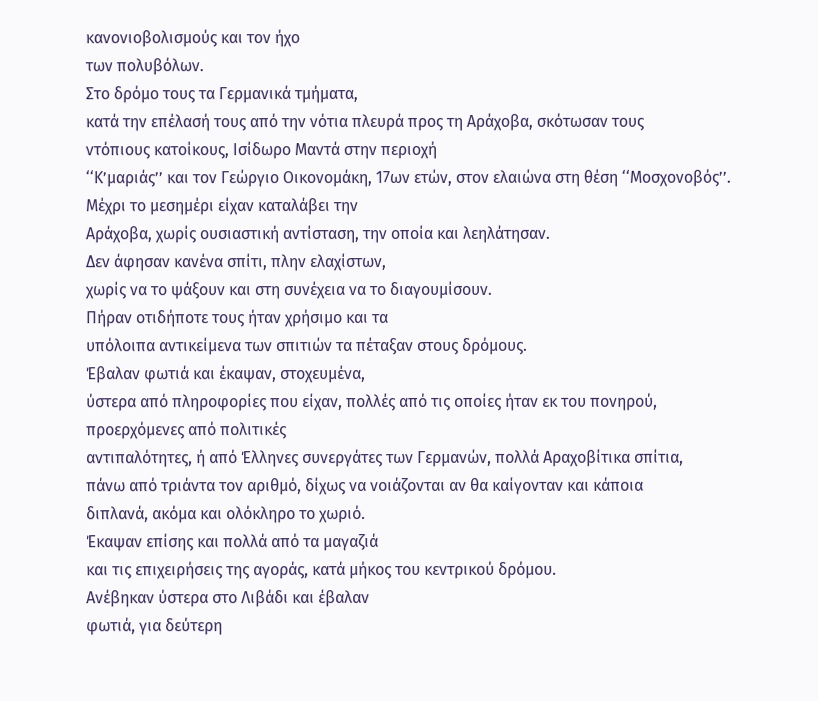κανονιοβολισμούς και τον ήχο
των πολυβόλων.
Στο δρόμο τους τα Γερμανικά τμήματα,
κατά την επέλασή τους από την νότια πλευρά προς τη Αράχοβα, σκότωσαν τους
ντόπιους κατοίκους, Ισίδωρο Μαντά στην περιοχή
‘‘Κ’μαριάς’’ και τον Γεώργιο Οικονομάκη, 17ων ετών, στον ελαιώνα στη θέση ‘‘Μοσχονοβός’’.
Μέχρι το μεσημέρι είχαν καταλάβει την
Αράχοβα, χωρίς ουσιαστική αντίσταση, την οποία και λεηλάτησαν.
Δεν άφησαν κανένα σπίτι, πλην ελαχίστων,
χωρίς να το ψάξουν και στη συνέχεια να το διαγουμίσουν.
Πήραν οτιδήποτε τους ήταν χρήσιμο και τα
υπόλοιπα αντικείμενα των σπιτιών τα πέταξαν στους δρόμους.
Έβαλαν φωτιά και έκαψαν, στοχευμένα,
ύστερα από πληροφορίες που είχαν, πολλές από τις οποίες ήταν εκ του πονηρού,
προερχόμενες από πολιτικές
αντιπαλότητες, ή από Έλληνες συνεργάτες των Γερμανών, πολλά Αραχοβίτικα σπίτια,
πάνω από τριάντα τον αριθμό, δίχως να νοιάζονται αν θα καίγονταν και κάποια
διπλανά, ακόμα και ολόκληρο το χωριό.
Έκαψαν επίσης και πολλά από τα μαγαζιά
και τις επιχειρήσεις της αγοράς, κατά μήκος του κεντρικού δρόμου.
Ανέβηκαν ύστερα στο Λιβάδι και έβαλαν
φωτιά, για δεύτερη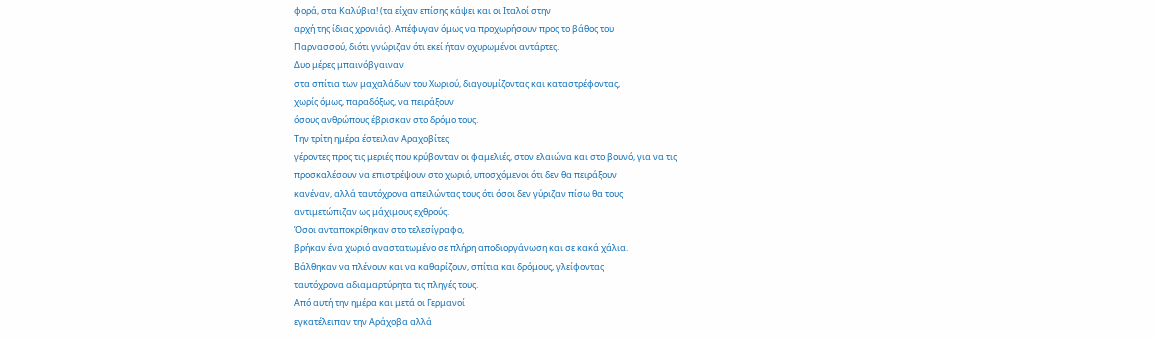φορά, στα Καλύβια! (τα είχαν επίσης κάψει και οι Ιταλοί στην
αρχή της ίδιας χρονιάς). Απέφυγαν όμως να προχωρήσουν προς το βάθος του
Παρνασσού, διότι γνώριζαν ότι εκεί ήταν οχυρωμένοι αντάρτες.
Δυο μέρες μπαινόβγαιναν
στα σπίτια των μαχαλάδων του Χωριού, διαγουμίζοντας και καταστρέφοντας,
χωρίς όμως, παραδόξως, να πειράξουν
όσους ανθρώπους έβρισκαν στο δρόμο τους.
Την τρίτη ημέρα έστειλαν Αραχοβίτες
γέροντες προς τις μεριές που κρύβονταν οι φαμελιές, στον ελαιώνα και στο βουνό, για να τις
προσκαλέσουν να επιστρέψουν στο χωριό, υποσχόμενοι ότι δεν θα πειράξουν
κανέναν, αλλά ταυτόχρονα απειλώντας τους ότι όσοι δεν γύριζαν πίσω θα τους
αντιμετώπιζαν ως μάχιμους εχθρούς.
Όσοι ανταποκρίθηκαν στο τελεσίγραφο,
βρήκαν ένα χωριό αναστατωμένο σε πλήρη αποδιοργάνωση και σε κακά χάλια.
Βάλθηκαν να πλένουν και να καθαρίζουν, σπίτια και δρόμους, γλείφοντας
ταυτόχρονα αδιαμαρτύρητα τις πληγές τους.
Από αυτή την ημέρα και μετά οι Γερμανοί
εγκατέλειπαν την Αράχοβα αλλά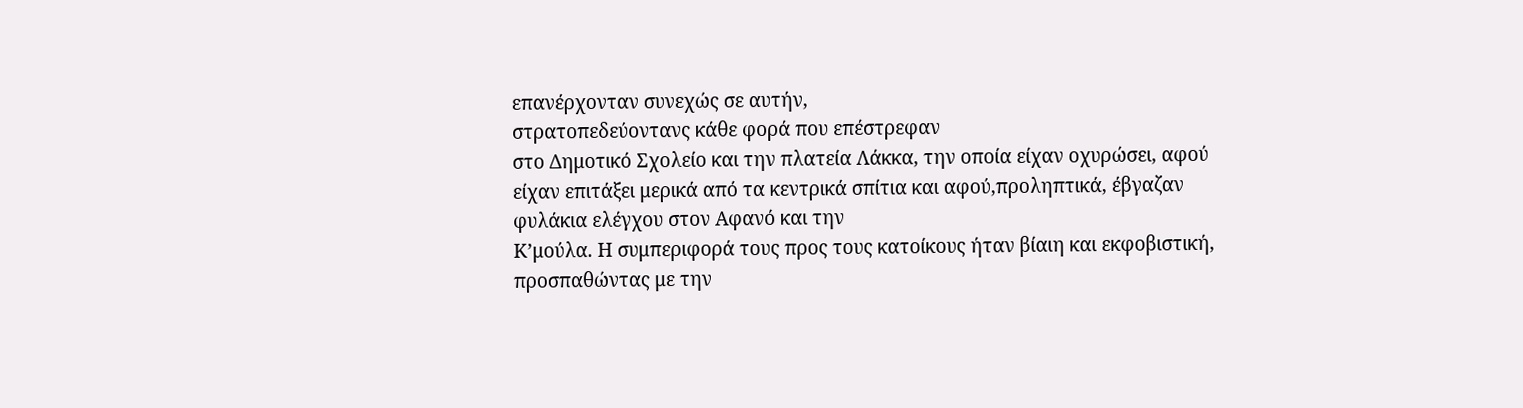επανέρχονταν συνεχώς σε αυτήν,
στρατοπεδεύοντανς κάθε φορά που επέστρεφαν
στο Δημοτικό Σχολείο και την πλατεία Λάκκα, την οποία είχαν οχυρώσει, αφού
είχαν επιτάξει μερικά από τα κεντρικά σπίτια και αφού,προληπτικά, έβγαζαν
φυλάκια ελέγχου στον Αφανό και την
Κ’μούλα. Η συμπεριφορά τους προς τους κατοίκους ήταν βίαιη και εκφοβιστική,
προσπαθώντας με την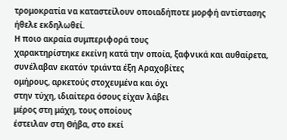τρομοκρατία να καταστείλουν οποιαδήποτε μορφή αντίστασης
ήθελε εκδηλωθεί.
Η ποιο ακραία συμπεριφορά τους
χαρακτηρίστηκε εκείνη κατά την οποία, ξαφνικά και αυθαίρετα, συνέλαβαν εκατόν τριάντα έξη Αραχοβίτες
ομήρους, αρκετούς στοχευμένα και όχι
στην τύχη, ιδιαίτερα όσους είχαν λάβει
μέρος στη μάχη, τους οποίους
έστειλαν στη Θήβα, στο εκεί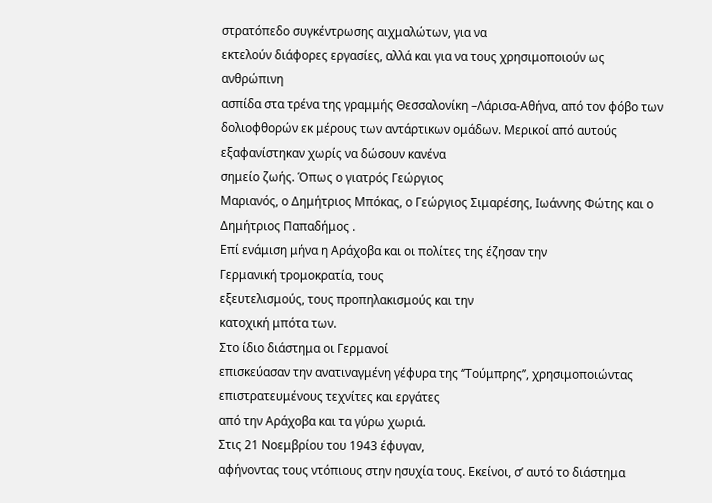στρατόπεδο συγκέντρωσης αιχμαλώτων, για να
εκτελούν διάφορες εργασίες, αλλά και για να τους χρησιμοποιούν ως ανθρώπινη
ασπίδα στα τρένα της γραμμής Θεσσαλονίκη –Λάρισα-Αθήνα, από τον φόβο των
δολιοφθορών εκ μέρους των αντάρτικων ομάδων. Μερικοί από αυτούς
εξαφανίστηκαν χωρίς να δώσουν κανένα
σημείο ζωής. Όπως ο γιατρός Γεώργιος
Μαριανός, ο Δημήτριος Μπόκας, ο Γεώργιος Σιμαρέσης, Ιωάννης Φώτης και ο
Δημήτριος Παπαδήμος .
Επί ενάμιση μήνα η Αράχοβα και οι πολίτες της έζησαν την
Γερμανική τρομοκρατία, τους
εξευτελισμούς, τους προπηλακισμούς και την
κατοχική μπότα των.
Στο ίδιο διάστημα οι Γερμανοί
επισκεύασαν την ανατιναγμένη γέφυρα της ‘’Τούμπρης’’, χρησιμοποιώντας
επιστρατευμένους τεχνίτες και εργάτες
από την Αράχοβα και τα γύρω χωριά.
Στις 21 Νοεμβρίου του 1943 έφυγαν,
αφήνοντας τους ντόπιους στην ησυχία τους. Εκείνοι, σ’ αυτό το διάστημα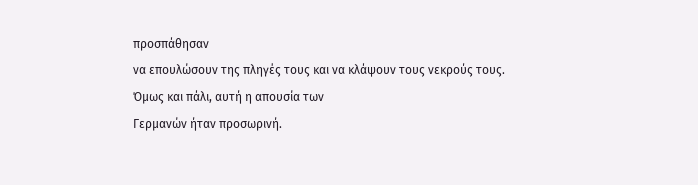προσπάθησαν
να επουλώσουν της πληγές τους και να κλάψουν τους νεκρούς τους.
Όμως και πάλι, αυτή η απουσία των
Γερμανών ήταν προσωρινή.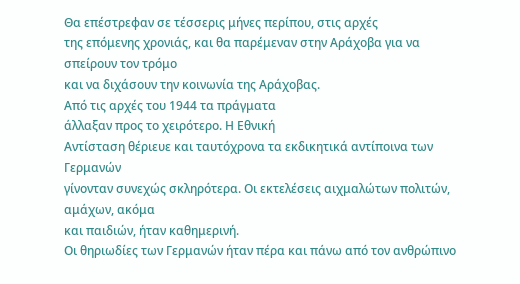Θα επέστρεφαν σε τέσσερις μήνες περίπου, στις αρχές
της επόμενης χρονιάς, και θα παρέμεναν στην Αράχοβα για να σπείρουν τον τρόμο
και να διχάσουν την κοινωνία της Αράχοβας.
Από τις αρχές του 1944 τα πράγματα
άλλαξαν προς το χειρότερο. Η Εθνική
Αντίσταση θέριευε και ταυτόχρονα τα εκδικητικά αντίποινα των Γερμανών
γίνονταν συνεχώς σκληρότερα. Οι εκτελέσεις αιχμαλώτων πολιτών, αμάχων, ακόμα
και παιδιών, ήταν καθημερινή.
Οι θηριωδίες των Γερμανών ήταν πέρα και πάνω από τον ανθρώπινο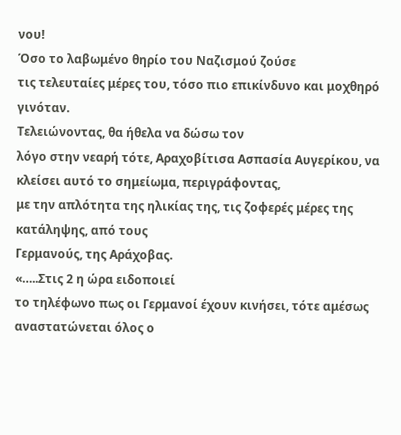νου!
Όσο το λαβωμένο θηρίο του Ναζισμού ζούσε
τις τελευταίες μέρες του, τόσο πιο επικίνδυνο και μοχθηρό γινόταν.
Τελειώνοντας, θα ήθελα να δώσω τον
λόγο στην νεαρή τότε, Αραχοβίτισα Ασπασία Αυγερίκου, να
κλείσει αυτό το σημείωμα, περιγράφοντας,
με την απλότητα της ηλικίας της, τις ζοφερές μέρες της κατάληψης, από τους
Γερμανούς, της Αράχοβας.
«…..Στις 2 η ώρα ειδοποιεί
το τηλέφωνο πως οι Γερμανοί έχουν κινήσει, τότε αμέσως αναστατώνεται όλος ο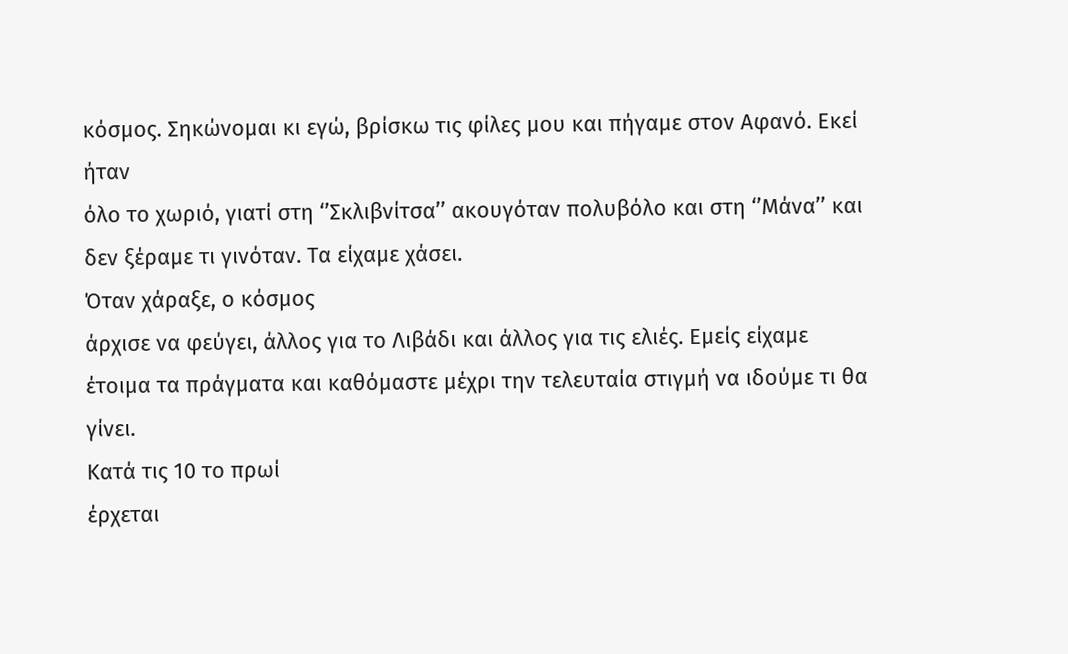κόσμος. Σηκώνομαι κι εγώ, βρίσκω τις φίλες μου και πήγαμε στον Αφανό. Εκεί ήταν
όλο το χωριό, γιατί στη ‘’Σκλιβνίτσα’’ ακουγόταν πολυβόλο και στη ‘’Μάνα’’ και
δεν ξέραμε τι γινόταν. Τα είχαμε χάσει.
Όταν χάραξε, ο κόσμος
άρχισε να φεύγει, άλλος για το Λιβάδι και άλλος για τις ελιές. Εμείς είχαμε
έτοιμα τα πράγματα και καθόμαστε μέχρι την τελευταία στιγμή να ιδούμε τι θα
γίνει.
Κατά τις 10 το πρωί
έρχεται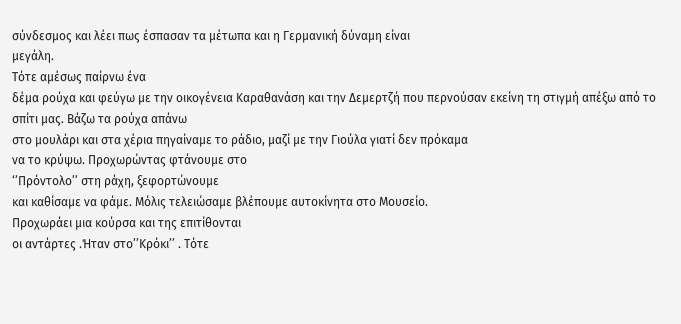σύνδεσμος και λέει πως έσπασαν τα μέτωπα και η Γερμανική δύναμη είναι
μεγάλη.
Τότε αμέσως παίρνω ένα
δέμα ρούχα και φεύγω με την οικογένεια Καραθανάση και την Δεμερτζή που περνούσαν εκείνη τη στιγμή απέξω από το σπίτι μας. Βάζω τα ρούχα απάνω
στο μουλάρι και στα χέρια πηγαίναμε το ράδιο, μαζί με την Γιούλα γιατί δεν πρόκαμα
να το κρύψω. Προχωρώντας φτάνουμε στο
‘’Πρόντολο’’ στη ράχη, ξεφορτώνουμε
και καθίσαμε να φάμε. Μόλις τελειώσαμε βλέπουμε αυτοκίνητα στο Μουσείο.
Προχωράει μια κούρσα και της επιτίθονται
οι αντάρτες .Ήταν στο’’Κρόκι’’ . Τότε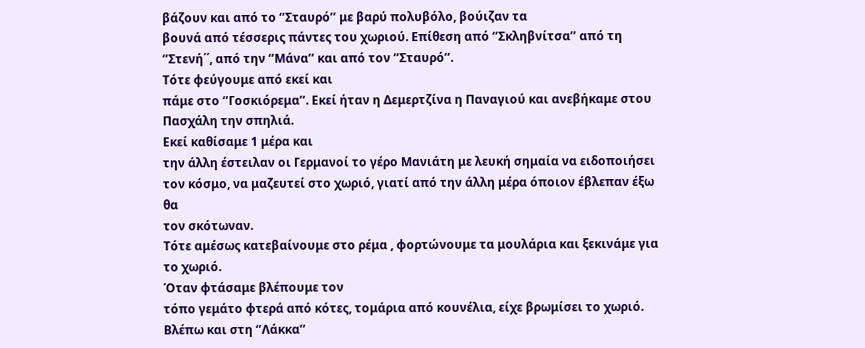βάζουν και από το ‘’Σταυρό’’ με βαρύ πολυβόλο, βούιζαν τα
βουνά από τέσσερις πάντες του χωριού. Επίθεση από ‘’Σκληβνίτσα’’ από τη
‘’Στενή΄΄, από την ‘’Μάνα’’ και από τον ‘’Σταυρό’’.
Τότε φεύγουμε από εκεί και
πάμε στο ‘’Γοσκιόρεμα’’. Εκεί ήταν η Δεμερτζίνα η Παναγιού και ανεβήκαμε στου
Πασχάλη την σπηλιά.
Εκεί καθίσαμε 1 μέρα και
την άλλη έστειλαν οι Γερμανοί το γέρο Μανιάτη με λευκή σημαία να ειδοποιήσει
τον κόσμο, να μαζευτεί στο χωριό, γιατί από την άλλη μέρα όποιον έβλεπαν έξω θα
τον σκότωναν.
Τότε αμέσως κατεβαίνουμε στο ρέμα , φορτώνουμε τα μουλάρια και ξεκινάμε για το χωριό.
Όταν φτάσαμε βλέπουμε τον
τόπο γεμάτο φτερά από κότες, τομάρια από κουνέλια, είχε βρωμίσει το χωριό.
Βλέπω και στη ‘’Λάκκα’’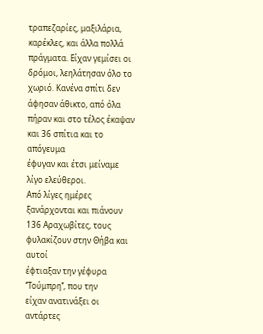τραπεζαρίες, μαξιλάρια, καρέκλες, και άλλα πολλά
πράγματα. Είχαν γεμίσει οι δρόμοι, λεηλάτησαν όλο το χωριό. Κανένα σπίτι δεν
άφησαν άθικτο, από όλα πήραν και στο τέλος έκαψαν και 36 σπίτια και το απόγευμα
έφυγαν και έτσι μείναμε λίγο ελεύθεροι.
Από λίγες ημέρες
ξανάρχονται και πιάνουν 136 Αραχωβίτες, τους φυλακίζουν στην Θήβα και αυτοί
έφτιαξαν την γέφυρα ‘’Τούμπρη’’, που την
είχαν ανατινάξει οι αντάρτες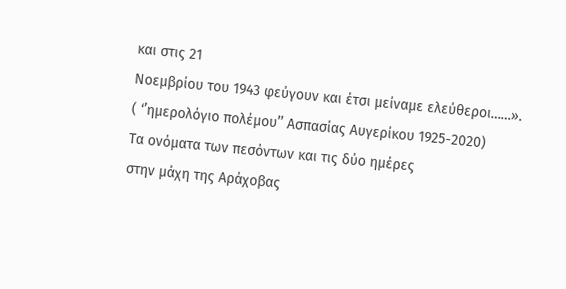και στις 21
Νοεμβρίου του 1943 φεύγουν και έτσι μείναμε ελεύθεροι……».
( ‘’ημερολόγιο πολέμου’’ Ασπασίας Αυγερίκου 1925-2020)
Τα ονόματα των πεσόντων και τις δύο ημέρες
στην μάχη της Αράχοβας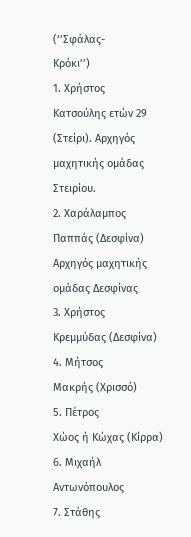(‘’Σφάλας-
Κρόκι’’)
1. Χρήστος
Κατσούλης ετών 29 (Στείρι). Αρχηγός μαχητικής ομάδας Στειρίου.
2. Χαράλαμπος
Παππάς (Δεσφίνα) Αρχηγός μαχητικής ομάδας Δεσφίνας
3. Χρήστος
Κρεμμύδας (Δεσφίνα)
4. Μήτσος
Μακρής (Χρισσό)
5. Πέτρος
Χώος ή Κώχας (Κίρρα)
6. Μιχαήλ
Αντωνόπουλος
7. Στάθης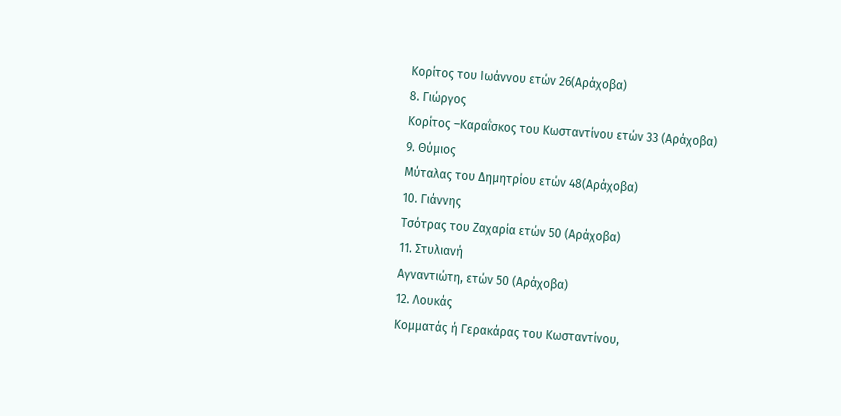Κορίτος του Ιωάννου ετών 26(Αράχοβα)
8. Γιώργος
Κορίτος –Καραΐσκος του Κωσταντίνου ετών 33 (Αράχοβα)
9. Θύμιος
Μύταλας του Δημητρίου ετών 48(Αράχοβα)
10. Γιάννης
Τσότρας του Ζαχαρία ετών 50 (Αράχοβα)
11. Στυλιανή
Αγναντιώτη, ετών 50 (Αράχοβα)
12. Λουκάς
Κομματάς ή Γερακάρας του Κωσταντίνου,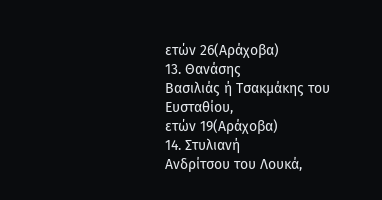ετών 26(Αράχοβα)
13. Θανάσης
Βασιλιάς ή Τσακμάκης του Ευσταθίου,
ετών 19(Αράχοβα)
14. Στυλιανή
Ανδρίτσου του Λουκά,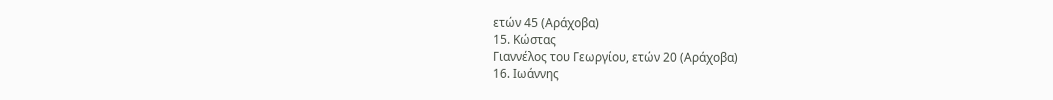ετών 45 (Αράχοβα)
15. Κώστας
Γιαννέλος του Γεωργίου, ετών 20 (Αράχοβα)
16. Ιωάννης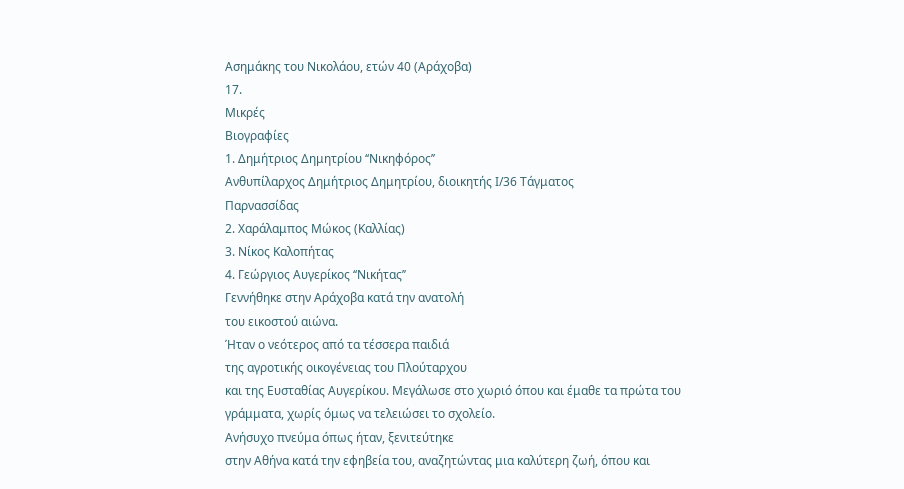Ασημάκης του Νικολάου, ετών 40 (Αράχοβα)
17.
Μικρές
Βιογραφίες
1. Δημήτριος Δημητρίου ‘‘Νικηφόρος’’
Ανθυπίλαρχος Δημήτριος Δημητρίου, διοικητής Ι/36 Τάγματος
Παρνασσίδας
2. Χαράλαμπος Μώκος (Καλλίας)
3. Νίκος Καλοπήτας
4. Γεώργιος Αυγερίκος ‘‘Νικήτας’’
Γεννήθηκε στην Αράχοβα κατά την ανατολή
του εικοστού αιώνα.
Ήταν ο νεότερος από τα τέσσερα παιδιά
της αγροτικής οικογένειας του Πλούταρχου
και της Ευσταθίας Αυγερίκου. Μεγάλωσε στο χωριό όπου και έμαθε τα πρώτα του
γράμματα, χωρίς όμως να τελειώσει το σχολείο.
Ανήσυχο πνεύμα όπως ήταν, ξενιτεύτηκε
στην Αθήνα κατά την εφηβεία του, αναζητώντας μια καλύτερη ζωή, όπου και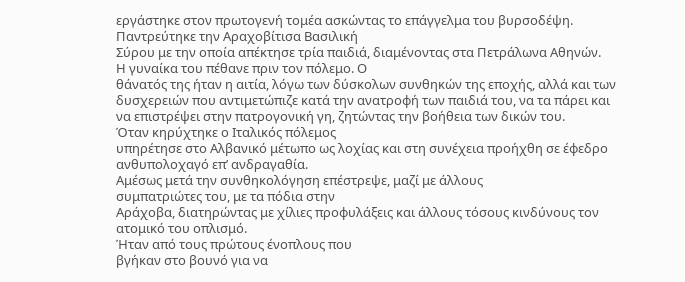εργάστηκε στον πρωτογενή τομέα ασκώντας το επάγγελμα του βυρσοδέψη.
Παντρεύτηκε την Αραχοβίτισα Βασιλική
Σύρου με την οποία απέκτησε τρία παιδιά, διαμένοντας στα Πετράλωνα Αθηνών.
Η γυναίκα του πέθανε πριν τον πόλεμο. Ο
θάνατός της ήταν η αιτία, λόγω των δύσκολων συνθηκών της εποχής, αλλά και των
δυσχερειών που αντιμετώπιζε κατά την ανατροφή των παιδιά του, να τα πάρει και
να επιστρέψει στην πατρογονική γη, ζητώντας την βοήθεια των δικών του.
Όταν κηρύχτηκε ο Ιταλικός πόλεμος
υπηρέτησε στο Αλβανικό μέτωπο ως λοχίας και στη συνέχεια προήχθη σε έφεδρο
ανθυπολοχαγό επ’ ανδραγαθία.
Αμέσως μετά την συνθηκολόγηση επέστρεψε, μαζί με άλλους
συμπατριώτες του, με τα πόδια στην
Αράχοβα, διατηρώντας με χίλιες προφυλάξεις και άλλους τόσους κινδύνους τον
ατομικό του οπλισμό.
Ήταν από τους πρώτους ένοπλους που
βγήκαν στο βουνό για να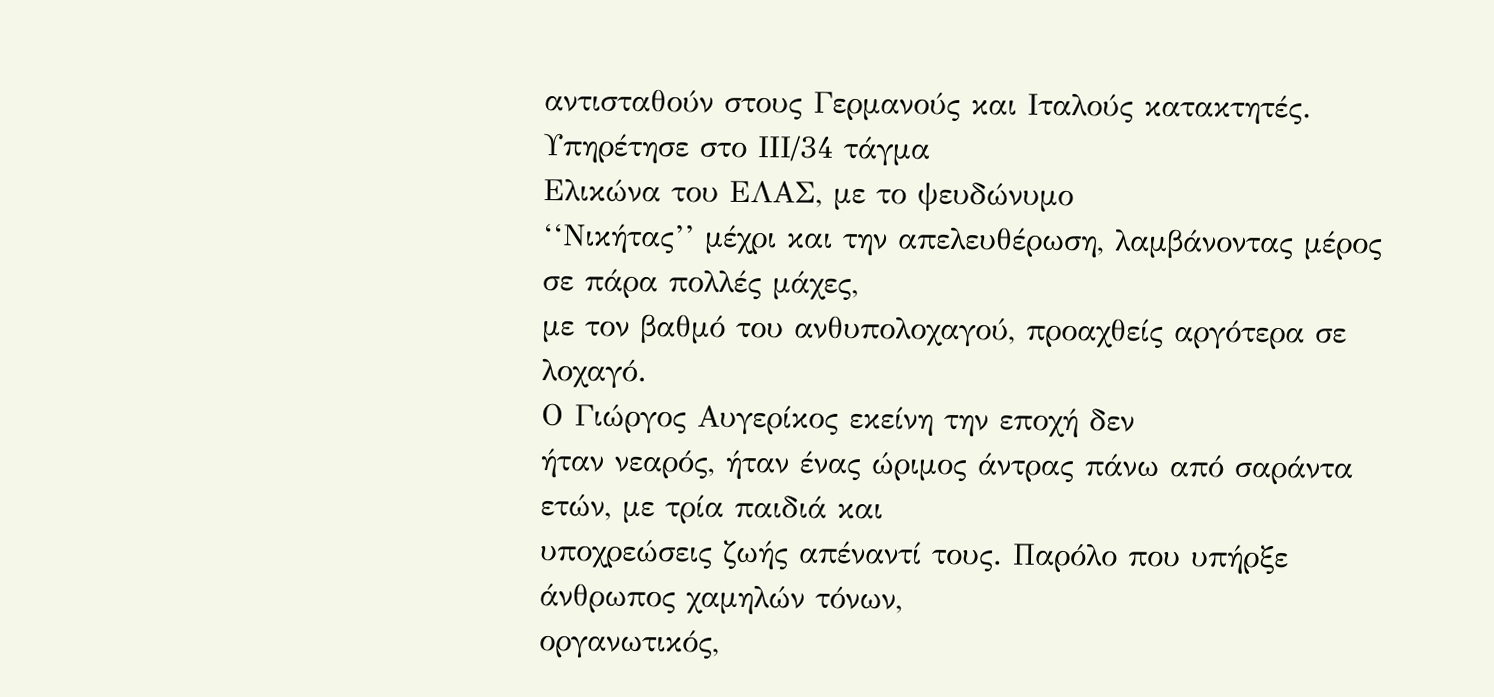αντισταθούν στους Γερμανούς και Ιταλούς κατακτητές.
Υπηρέτησε στο ΙΙΙ/34 τάγμα
Ελικώνα του ΕΛΑΣ, με το ψευδώνυμο
‘‘Νικήτας’’ μέχρι και την απελευθέρωση, λαμβάνοντας μέρος σε πάρα πολλές μάχες,
με τον βαθμό του ανθυπολοχαγού, προαχθείς αργότερα σε λοχαγό.
Ο Γιώργος Αυγερίκος εκείνη την εποχή δεν
ήταν νεαρός, ήταν ένας ώριμος άντρας πάνω από σαράντα ετών, με τρία παιδιά και
υποχρεώσεις ζωής απέναντί τους. Παρόλο που υπήρξε άνθρωπος χαμηλών τόνων,
οργανωτικός,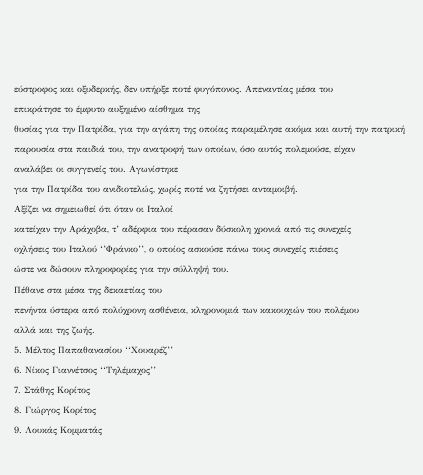εύστροφος και οξυδερκής, δεν υπήρξε ποτέ φυγόπονος. Απεναντίας μέσα του
επικράτησε το έμφυτο αυξημένο αίσθημα της
θυσίας για την Πατρίδα, για την αγάπη της οποίας παραμέλησε ακόμα και αυτή την πατρική
παρουσία στα παιδιά του, την ανατροφή των οποίων, όσο αυτός πολεμούσε, είχαν
αναλάβει οι συγγενείς του. Αγωνίστηκε
για την Πατρίδα του ανιδιοτελώς, χωρίς ποτέ να ζητήσει ανταμοιβή.
Αξίζει να σημειωθεί ότι όταν οι Ιταλοί
κατείχαν την Αράχοβα, τ’ αδέρφια του πέρασαν δύσκολη χρονιά από τις συνεχείς
οχλήσεις του Ιταλού ‘’Φράνκο’’, ο οποίος ασκούσε πάνω τους συνεχείς πιέσεις
ώστε να δώσουν πληροφορίες για την σύλληψή του.
Πέθανε στα μέσα της δεκαετίας του
πενήντα ύστερα από πολύχρονη ασθένεια, κληρονομιά των κακουχιών του πολέμου
αλλά και της ζωής.
5. Μέλτος Παπαθανασίου ‘‘Χουαρέζ’’
6. Νίκος Γιαννέτσος ‘‘Τηλέμαχος’’
7. Στάθης Κορίτος
8. Γιώργος Κορίτος
9. Λουκάς Κομματάς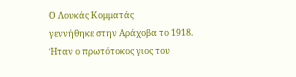Ο Λουκάς Κομματάς
γεννήθηκε στην Αράχοβα το 1918. Ήταν ο πρωτότοκος γιος του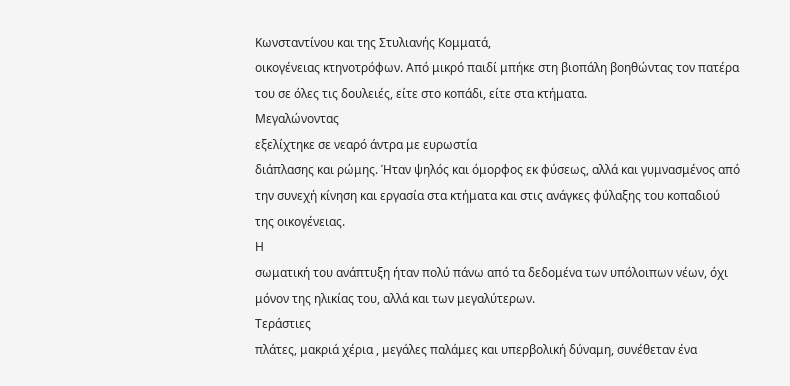Κωνσταντίνου και της Στυλιανής Κομματά,
οικογένειας κτηνοτρόφων. Από μικρό παιδί μπήκε στη βιοπάλη βοηθώντας τον πατέρα
του σε όλες τις δουλειές, είτε στο κοπάδι, είτε στα κτήματα.
Μεγαλώνοντας
εξελίχτηκε σε νεαρό άντρα με ευρωστία
διάπλασης και ρώμης. Ήταν ψηλός και όμορφος εκ φύσεως, αλλά και γυμνασμένος από
την συνεχή κίνηση και εργασία στα κτήματα και στις ανάγκες φύλαξης του κοπαδιού
της οικογένειας.
Η
σωματική του ανάπτυξη ήταν πολύ πάνω από τα δεδομένα των υπόλοιπων νέων, όχι
μόνον της ηλικίας του, αλλά και των μεγαλύτερων.
Τεράστιες
πλάτες, μακριά χέρια , μεγάλες παλάμες και υπερβολική δύναμη, συνέθεταν ένα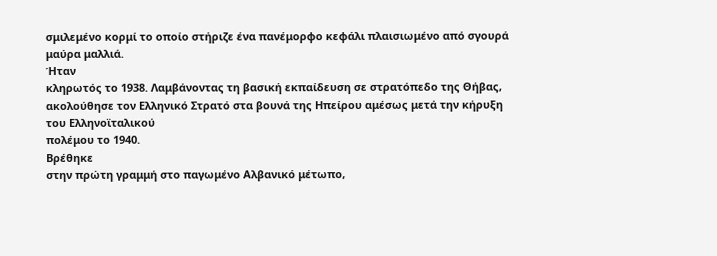σμιλεμένο κορμί το οποίο στήριζε ένα πανέμορφο κεφάλι πλαισιωμένο από σγουρά
μαύρα μαλλιά.
Ήταν
κληρωτός το 1938. Λαμβάνοντας τη βασική εκπαίδευση σε στρατόπεδο της Θήβας,
ακολούθησε τον Ελληνικό Στρατό στα βουνά της Ηπείρου αμέσως μετά την κήρυξη του Ελληνοϊταλικού
πολέμου το 1940.
Βρέθηκε
στην πρώτη γραμμή στο παγωμένο Αλβανικό μέτωπο,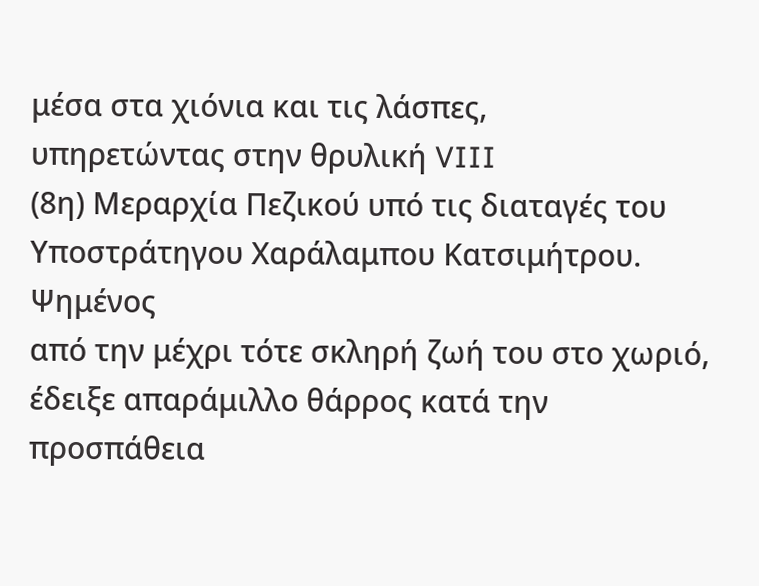μέσα στα χιόνια και τις λάσπες,
υπηρετώντας στην θρυλική VIII
(8η) Μεραρχία Πεζικού υπό τις διαταγές του
Υποστράτηγου Χαράλαμπου Κατσιμήτρου.
Ψημένος
από την μέχρι τότε σκληρή ζωή του στο χωριό, έδειξε απαράμιλλο θάρρος κατά την προσπάθεια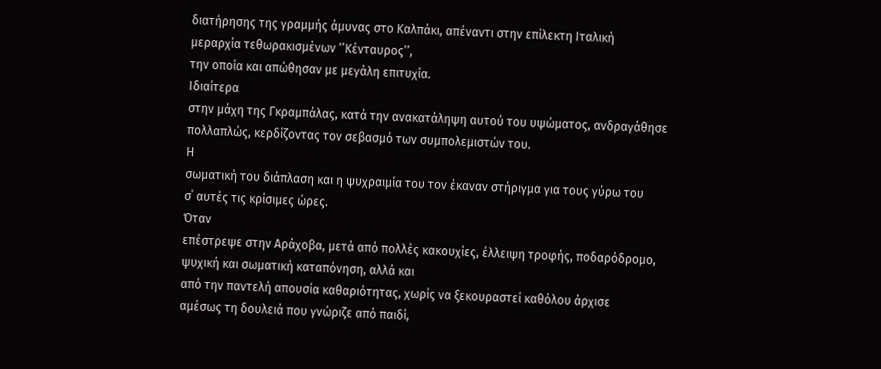διατήρησης της γραμμής άμυνας στο Καλπάκι, απέναντι στην επίλεκτη Ιταλική
μεραρχία τεθωρακισμένων ‘’Κένταυρος’’,
την οποία και απώθησαν με μεγάλη επιτυχία.
Ιδιαίτερα
στην μάχη της Γκραμπάλας, κατά την ανακατάληψη αυτού του υψώματος, ανδραγάθησε
πολλαπλώς, κερδίζοντας τον σεβασμό των συμπολεμιστών του.
Η
σωματική του διάπλαση και η ψυχραιμία του τον έκαναν στήριγμα για τους γύρω του
σ΄ αυτές τις κρίσιμες ώρες.
Όταν
επέστρεψε στην Αράχοβα, μετά από πολλές κακουχίες, έλλειψη τροφής, ποδαρόδρομο,
ψυχική και σωματική καταπόνηση, αλλά και
από την παντελή απουσία καθαριότητας, χωρίς να ξεκουραστεί καθόλου άρχισε
αμέσως τη δουλειά που γνώριζε από παιδί,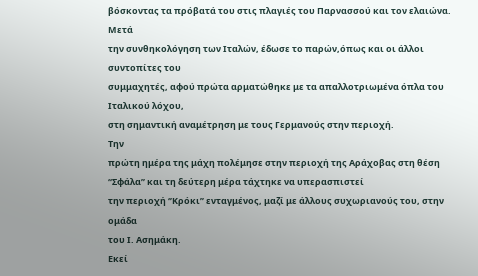βόσκοντας τα πρόβατά του στις πλαγιές του Παρνασσού και τον ελαιώνα.
Μετά
την συνθηκολόγηση των Ιταλών, έδωσε το παρών,όπως και οι άλλοι συντοπίτες του
συμμαχητές, αφού πρώτα αρματώθηκε με τα απαλλοτριωμένα όπλα του Ιταλικού λόχου,
στη σημαντική αναμέτρηση με τους Γερμανούς στην περιοχή.
Την
πρώτη ημέρα της μάχη πολέμησε στην περιοχή της Αράχοβας στη θέση ‘‘Σφάλα’’ και τη δεύτερη μέρα τάχτηκε να υπερασπιστεί
την περιοχή ‘’Κρόκι’’ ενταγμένος, μαζί με άλλους συχωριανούς του, στην ομάδα
του Ι. Ασημάκη.
Εκεί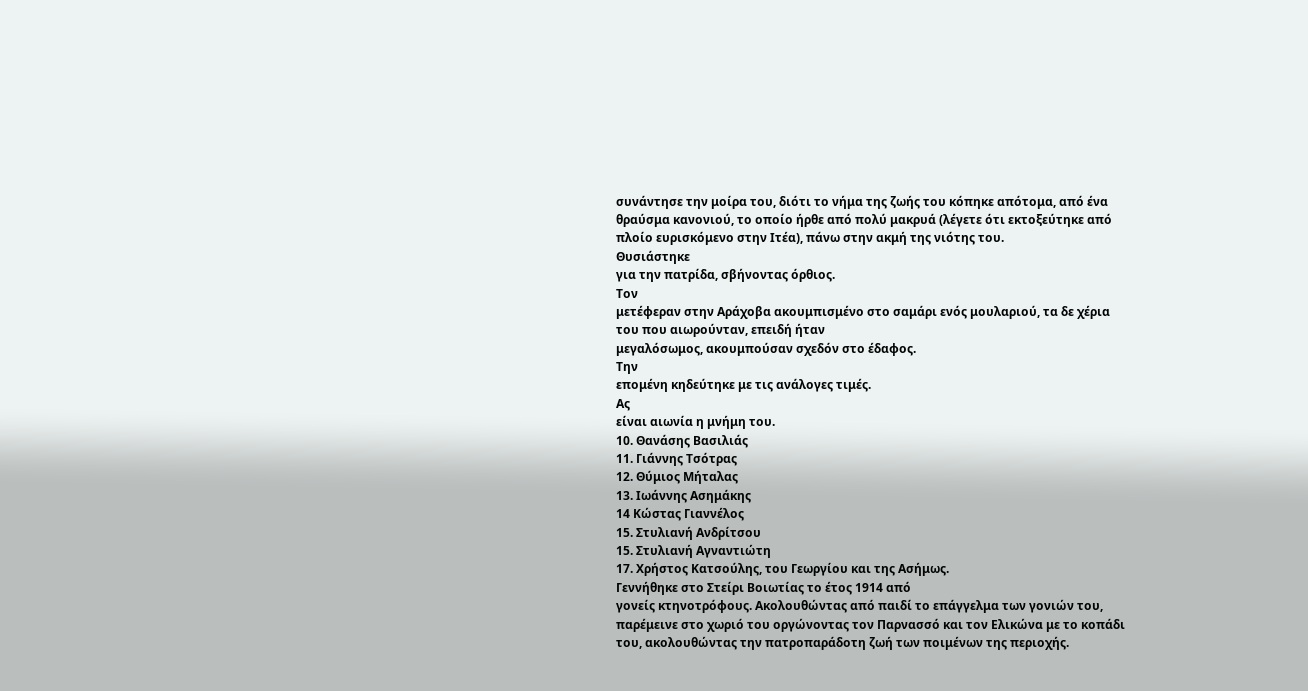συνάντησε την μοίρα του, διότι το νήμα της ζωής του κόπηκε απότομα, από ένα
θραύσμα κανονιού, το οποίο ήρθε από πολύ μακρυά (λέγετε ότι εκτοξεύτηκε από
πλοίο ευρισκόμενο στην Ιτέα), πάνω στην ακμή της νιότης του.
Θυσιάστηκε
για την πατρίδα, σβήνοντας όρθιος.
Τον
μετέφεραν στην Αράχοβα ακουμπισμένο στο σαμάρι ενός μουλαριού, τα δε χέρια
του που αιωρούνταν, επειδή ήταν
μεγαλόσωμος, ακουμπούσαν σχεδόν στο έδαφος.
Την
επομένη κηδεύτηκε με τις ανάλογες τιμές.
Ας
είναι αιωνία η μνήμη του.
10. Θανάσης Βασιλιάς
11. Γιάννης Τσότρας
12. Θύμιος Μήταλας
13. Ιωάννης Ασημάκης
14 Κώστας Γιαννέλος
15. Στυλιανή Ανδρίτσου
15. Στυλιανή Αγναντιώτη
17. Χρήστος Κατσούλης, του Γεωργίου και της Ασήμως.
Γεννήθηκε στο Στείρι Βοιωτίας το έτος 1914 από
γονείς κτηνοτρόφους. Ακολουθώντας από παιδί το επάγγελμα των γονιών του,
παρέμεινε στο χωριό του οργώνοντας τον Παρνασσό και τον Ελικώνα με το κοπάδι
του, ακολουθώντας την πατροπαράδοτη ζωή των ποιμένων της περιοχής.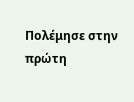Πολέμησε στην πρώτη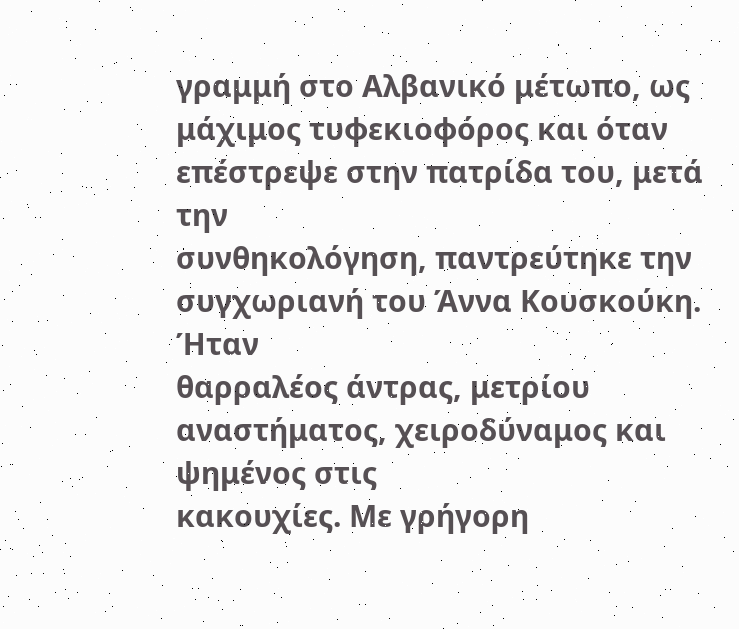γραμμή στο Αλβανικό μέτωπο, ως
μάχιμος τυφεκιοφόρος και όταν επέστρεψε στην πατρίδα του, μετά την
συνθηκολόγηση, παντρεύτηκε την
συγχωριανή του Άννα Κουσκούκη.
Ήταν
θαρραλέος άντρας, μετρίου αναστήματος, χειροδύναμος και ψημένος στις
κακουχίες. Με γρήγορη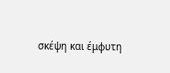σκέψη και έμφυτη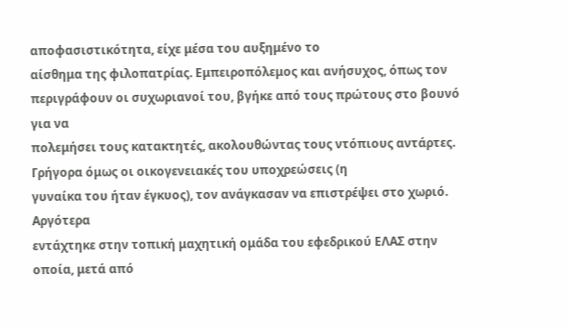αποφασιστικότητα, είχε μέσα του αυξημένο το
αίσθημα της φιλοπατρίας. Εμπειροπόλεμος και ανήσυχος, όπως τον
περιγράφουν οι συχωριανοί του, βγήκε από τους πρώτους στο βουνό για να
πολεμήσει τους κατακτητές, ακολουθώντας τους ντόπιους αντάρτες.
Γρήγορα όμως οι οικογενειακές του υποχρεώσεις (η
γυναίκα του ήταν έγκυος), τον ανάγκασαν να επιστρέψει στο χωριό. Αργότερα
εντάχτηκε στην τοπική μαχητική ομάδα του εφεδρικού ΕΛΑΣ στην οποία, μετά από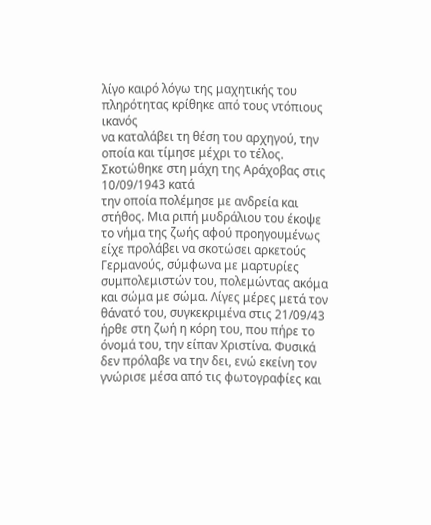λίγο καιρό λόγω της μαχητικής του πληρότητας κρίθηκε από τους ντόπιους ικανός
να καταλάβει τη θέση του αρχηγού, την οποία και τίμησε μέχρι το τέλος.
Σκοτώθηκε στη μάχη της Αράχοβας στις 10/09/1943 κατά
την οποία πολέμησε με ανδρεία και στήθος. Μια ριπή μυδράλιου του έκοψε το νήμα της ζωής αφού προηγουμένως
είχε προλάβει να σκοτώσει αρκετούς Γερμανούς, σύμφωνα με μαρτυρίες
συμπολεμιστών του, πολεμώντας ακόμα και σώμα με σώμα. Λίγες μέρες μετά τον
θάνατό του, συγκεκριμένα στις 21/09/43 ήρθε στη ζωή η κόρη του, που πήρε το
όνομά του, την είπαν Χριστίνα. Φυσικά δεν πρόλαβε να την δει, ενώ εκείνη τον
γνώρισε μέσα από τις φωτογραφίες και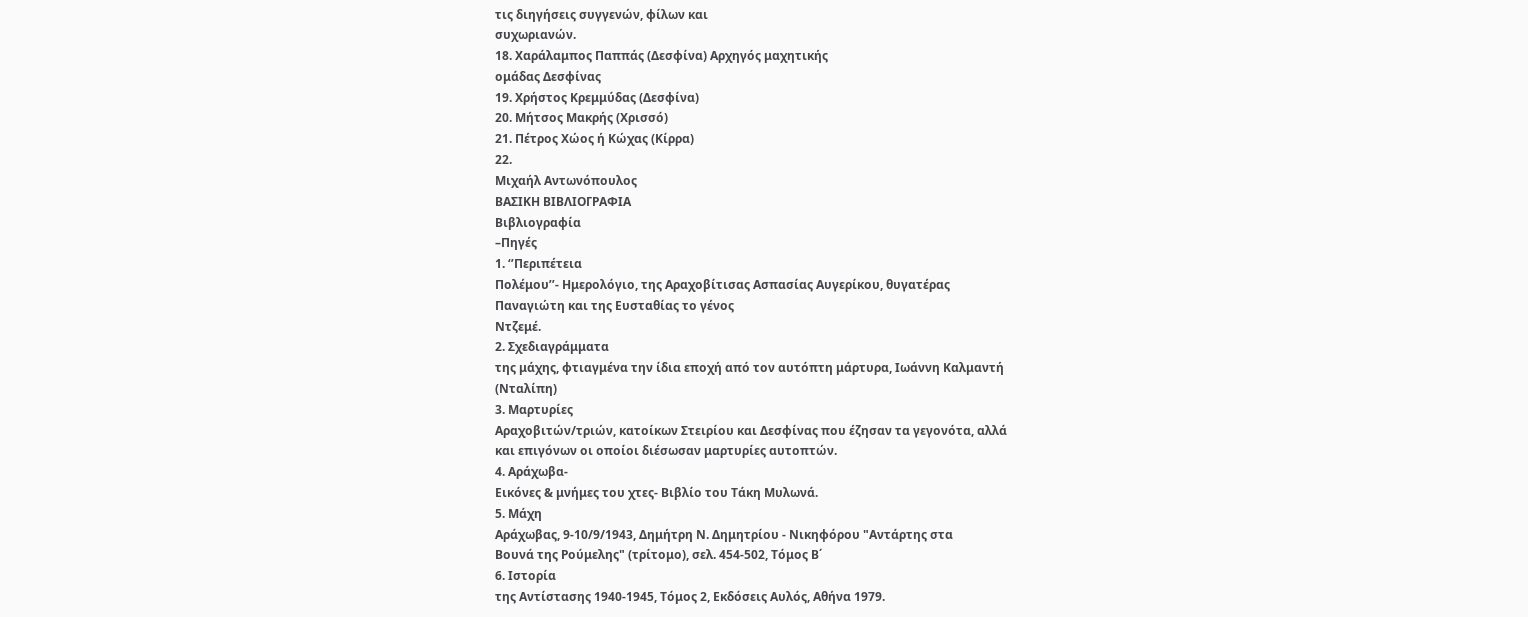τις διηγήσεις συγγενών, φίλων και
συχωριανών.
18. Χαράλαμπος Παππάς (Δεσφίνα) Αρχηγός μαχητικής
ομάδας Δεσφίνας
19. Χρήστος Κρεμμύδας (Δεσφίνα)
20. Μήτσος Μακρής (Χρισσό)
21. Πέτρος Χώος ή Κώχας (Κίρρα)
22.
Μιχαήλ Αντωνόπουλος
ΒΑΣΙΚΗ ΒΙΒΛΙΟΓΡΑΦΙΑ
Βιβλιογραφία
–Πηγές
1. ‘’Περιπέτεια
Πολέμου’’- Ημερολόγιο, της Αραχοβίτισας Ασπασίας Αυγερίκου, θυγατέρας
Παναγιώτη και της Ευσταθίας το γένος
Ντζεμέ.
2. Σχεδιαγράμματα
της μάχης, φτιαγμένα την ίδια εποχή από τον αυτόπτη μάρτυρα, Ιωάννη Καλμαντή
(Νταλίπη)
3. Μαρτυρίες
Αραχοβιτών/τριών, κατοίκων Στειρίου και Δεσφίνας που έζησαν τα γεγονότα, αλλά
και επιγόνων οι οποίοι διέσωσαν μαρτυρίες αυτοπτών.
4. Αράχωβα-
Εικόνες & μνήμες του χτες- Βιβλίο του Τάκη Μυλωνά.
5. Μάχη
Αράχωβας, 9-10/9/1943, Δημήτρη Ν. Δημητρίου - Νικηφόρου "Αντάρτης στα
Βουνά της Ρούμελης" (τρίτομο), σελ. 454-502, Τόμος Β΄
6. Ιστορία
της Αντίστασης 1940-1945, Τόμος 2, Εκδόσεις Αυλός, Αθήνα 1979.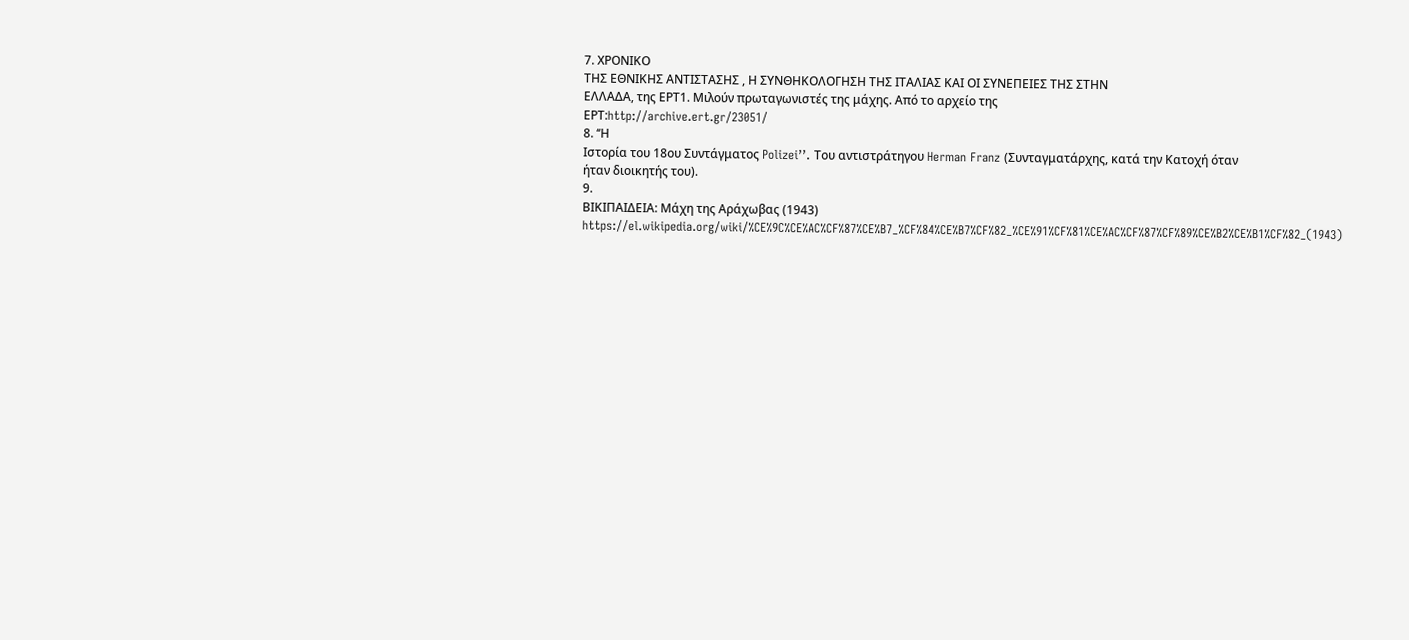7. ΧΡΟΝΙΚΟ
ΤΗΣ ΕΘΝΙΚΗΣ ΑΝΤΙΣΤΑΣΗΣ , Η ΣΥΝΘΗΚΟΛΟΓΗΣΗ ΤΗΣ ΙΤΑΛΙΑΣ ΚΑΙ ΟΙ ΣΥΝΕΠΕΙΕΣ ΤΗΣ ΣΤΗΝ
ΕΛΛΑΔΑ, της ΕΡΤ1. Μιλούν πρωταγωνιστές της μάχης. Από το αρχείο της
ΕΡΤ:http://archive.ert.gr/23051/
8. ‘‘Η
Ιστορία του 18ου Συντάγματος Polizei’’. Του αντιστράτηγου Herman Franz (Συνταγματάρχης, κατά την Κατοχή όταν
ήταν διοικητής του).
9.
ΒΙΚΙΠΑΙΔΕΙΑ: Μάχη της Αράχωβας (1943) https://el.wikipedia.org/wiki/%CE%9C%CE%AC%CF%87%CE%B7_%CF%84%CE%B7%CF%82_%CE%91%CF%81%CE%AC%CF%87%CF%89%CE%B2%CE%B1%CF%82_(1943)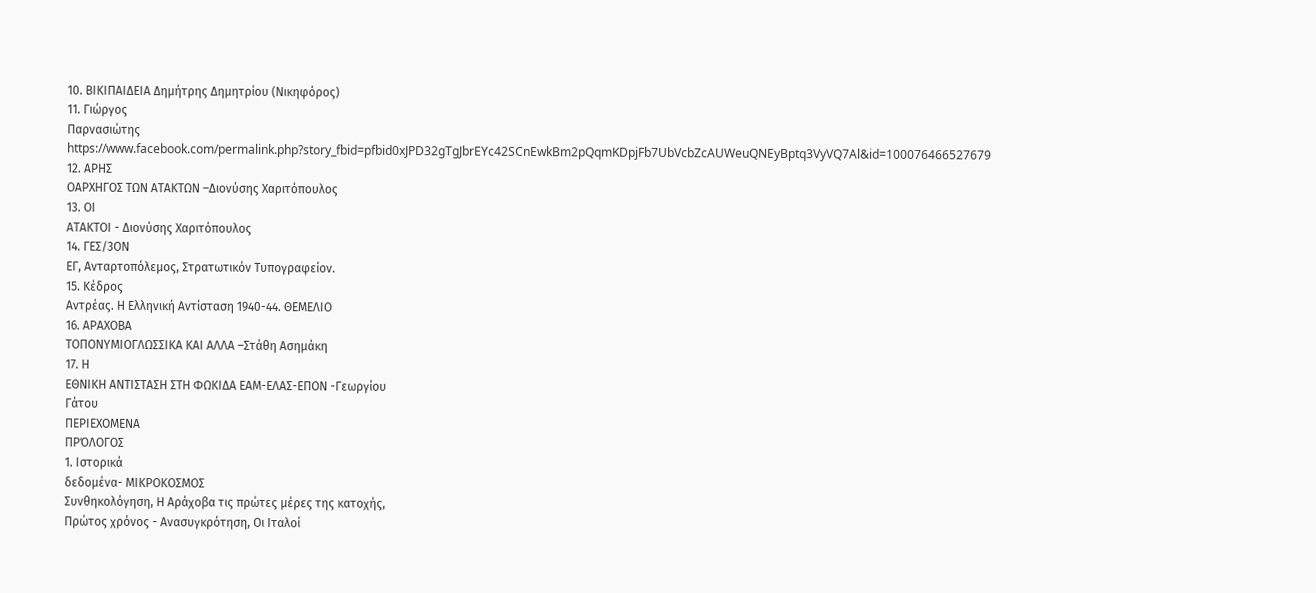10. ΒΙΚΙΠΑΙΔΕΙΑ Δημήτρης Δημητρίου (Νικηφόρος)
11. Γιώργος
Παρνασιώτης https://www.facebook.com/permalink.php?story_fbid=pfbid0xJPD32gTgJbrEYc42SCnEwkBm2pQqmKDpjFb7UbVcbZcAUWeuQNEyBptq3VyVQ7Al&id=100076466527679
12. ΑΡΗΣ
ΟΑΡΧΗΓΟΣ ΤΩΝ ΑΤΑΚΤΩΝ –Διονύσης Χαριτόπουλος
13. ΟΙ
ΑΤΑΚΤΟΙ - Διονύσης Χαριτόπουλος
14. ΓΕΣ/3ΟΝ
ΕΓ, Ανταρτοπόλεμος, Στρατωτικόν Τυπογραφείον.
15. Κέδρος
Αντρέας. Η Ελληνική Αντίσταση 1940-44. ΘΕΜΕΛΙΟ
16. ΑΡΑΧΟΒΑ
ΤΟΠΟΝΥΜΙΟΓΛΩΣΣΙΚΑ ΚΑΙ ΑΛΛΑ –Στάθη Ασημάκη
17. Η
ΕΘΝΙΚΗ ΑΝΤΙΣΤΑΣΗ ΣΤΗ ΦΩΚΙΔΑ ΕΑΜ-ΕΛΑΣ-ΕΠΟΝ -Γεωργίου
Γάτου
ΠΕΡΙΕΧΟΜΕΝΑ
ΠΡΌΛΟΓΟΣ
1. Ιστορικά
δεδομένα- ΜΙΚΡΟΚΟΣΜΟΣ
Συνθηκολόγηση, Η Αράχοβα τις πρώτες μέρες της κατοχής,
Πρώτος χρόνος - Ανασυγκρότηση, Οι Ιταλοί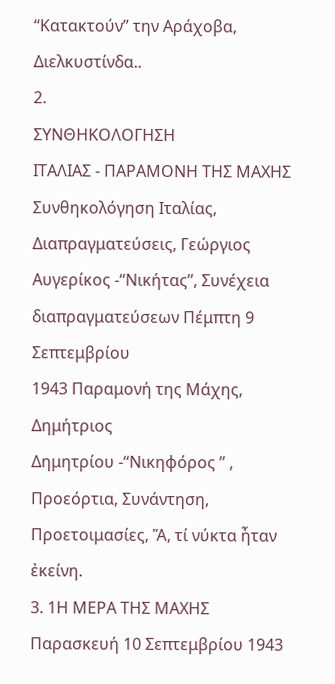‘‘Κατακτούν’’ την Αράχοβα, Διελκυστίνδα..
2.
ΣΥΝΘΗΚΟΛΟΓΗΣΗ
ΙΤΑΛΙΑΣ - ΠΑΡΑΜΟΝΗ ΤΗΣ ΜΑΧΗΣ
Συνθηκολόγηση Ιταλίας, Διαπραγματεύσεις, Γεώργιος
Αυγερίκος -‘‘Νικήτας’’, Συνέχεια διαπραγματεύσεων Πέμπτη 9 Σεπτεμβρίου
1943 Παραμονή της Μάχης, Δημήτριος
Δημητρίου -‘‘Νικηφόρος ’’ , Προεόρτια, Συνάντηση, Προετοιμασίες, Ἅ, τί νύκτα ἦταν
ἐκείνη.
3. 1Η ΜΕΡΑ ΤΗΣ ΜΑΧΗΣ
Παρασκευή 10 Σεπτεμβρίου 1943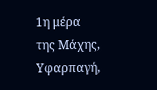1η μέρα της Μάχης, Υφαρπαγή,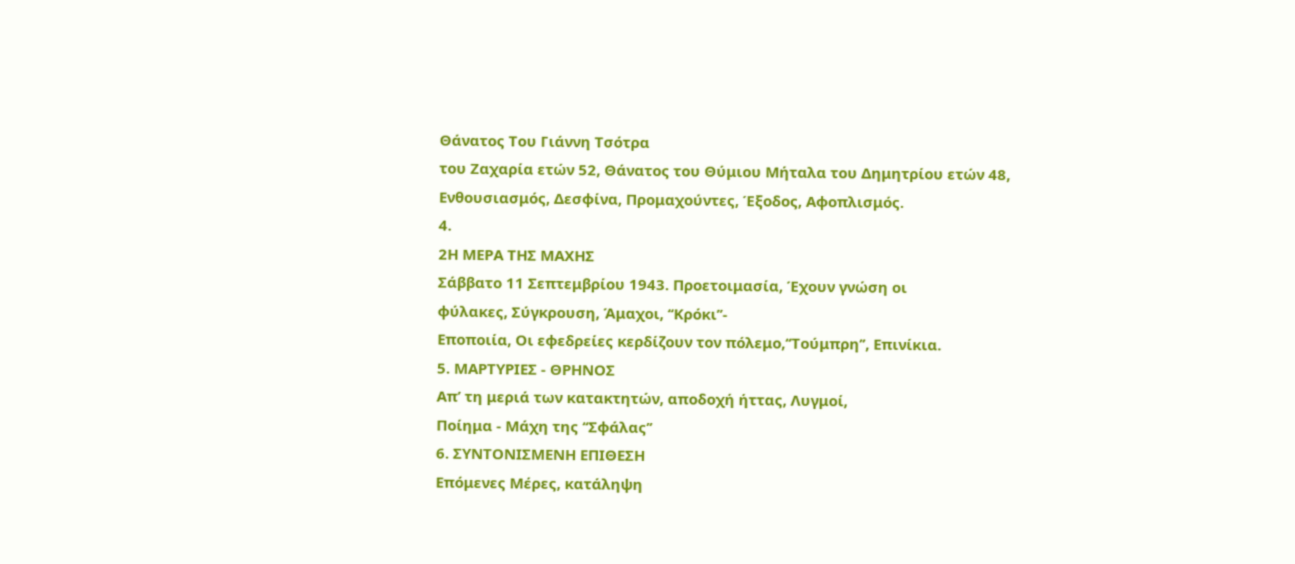Θάνατος Του Γιάννη Τσότρα
του Ζαχαρία ετών 52, Θάνατος του Θύμιου Μήταλα του Δημητρίου ετών 48,
Ενθουσιασμός, Δεσφίνα, Προμαχούντες, Έξοδος, Αφοπλισμός.
4.
2Η ΜΕΡΑ ΤΗΣ ΜΑΧΗΣ
Σάββατο 11 Σεπτεμβρίου 1943. Προετοιμασία, Έχουν γνώση οι
φύλακες, Σύγκρουση, Άμαχοι, ‘‘Κρόκι’’-
Εποποιία, Οι εφεδρείες κερδίζουν τον πόλεμο,‘‘Τούμπρη’’, Επινίκια.
5. ΜΑΡΤΥΡΙΕΣ - ΘΡΗΝΟΣ
Απ’ τη μεριά των κατακτητών, αποδοχή ήττας, Λυγμοί,
Ποίημα - Μάχη της ‘‘Σφάλας’’
6. ΣΥΝΤΟΝΙΣΜΕΝΗ ΕΠΙΘΕΣΗ
Επόμενες Μέρες, κατάληψη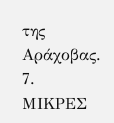της Αράχοβας.
7. ΜΙΚΡΕΣ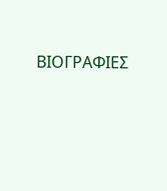ΒΙΟΓΡΑΦΙΕΣ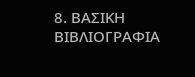8. ΒΑΣΙΚΗ ΒΙΒΛΙΟΓΡΑΦΙΑ